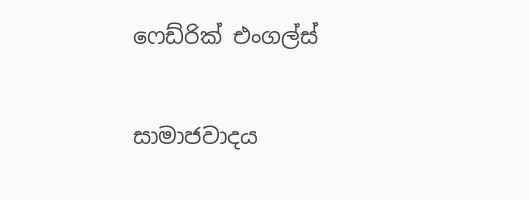ෆෙඩ්රික් එංගල්ස්

සාමාජවාදය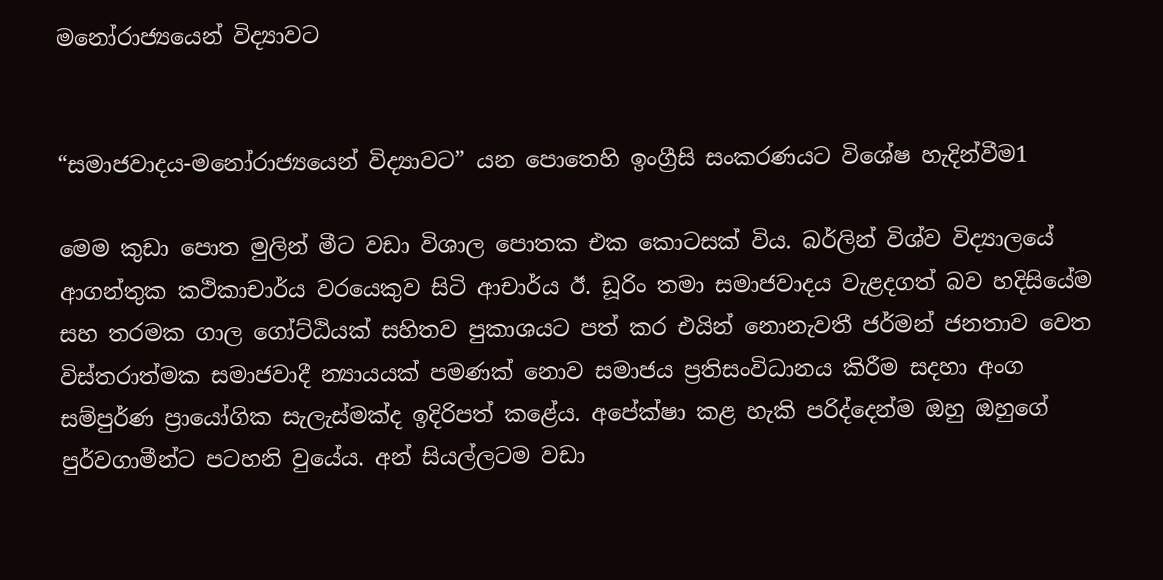මනෝරාජ්‍යයෙන් විද්‍යාවට


“සමාජවාදය-මනෝරාජ්‍යයෙන් විද්‍යාවට” යන පොතෙහි ඉංග්‍රීසි සංකරණයට විශේෂ හැදින්වීම1

මෙම කුඩා පොත මුලින් මීට වඩා විශාල පොතක එක කොටසක් විය. බර්ලින් විශ්ව විද්‍යාලයේ ආගන්තුක කථිකාචාර්ය වරයෙකුව සිටි ආචාර්ය ඊ. ඩූරිං තමා සමාජවාදය වැළදගත් බව හදිසියේම සහ තරමක ගාල ගෝට්ඨියක් සහිතව පුකාශයට පත් කර එයින් නොනැවතී ජර්මන් ජනතාව වෙත විස්තරාත්මක සමාජවාදී න්‍යායයක් පමණක් නොව සමාජය ප්‍රතිසංවිධානය කිරීම සදහා අංග සම්පුර්ණ ප්‍රායෝගික සැලැස්මක්ද ඉදිරිපත් කළේය. අපේක්ෂා කළ හැකි පරිද්දෙන්ම ඔහු ඔහුගේ පුර්වගාමීන්ට පටහනි වුයේය. අන් සියල්ලටම වඩා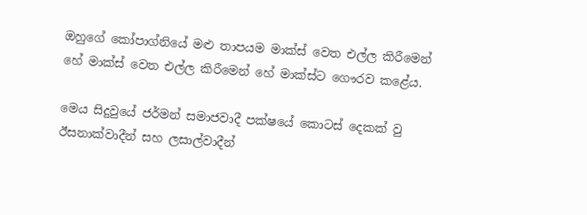ඔහුගේ කෝපාග්නියේ මළු තාපයම මාක්ස් වෙත එල්ල කිරීමෙන් හේ මාක්ස් වෙත එල්ල කිරීමෙන් හේ මාක්ස්ට ගෞරව කළේය.

මෙය සිදුවුයේ ජර්මන් සමාජවාදී පක්ෂයේ කොටස් දෙකක් වු ඊසනාක්වාදීන් සහ ලසාල්වාදීන්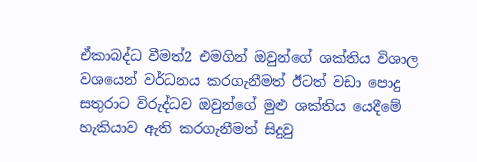ඒකාබද්ධ වීමත්2 එමගින් ඔවුන්ගේ ශක්තිය විශාල වශයෙන් වර්ධනය කරගැනීමත් ඊටත් වඩා පොදු සතුරාට විරුද්ධව ඔවුන්ගේ මුළු ශක්තිය යෙදීමේ හැකියාව ඇති කරගැනීමත් සිදුවු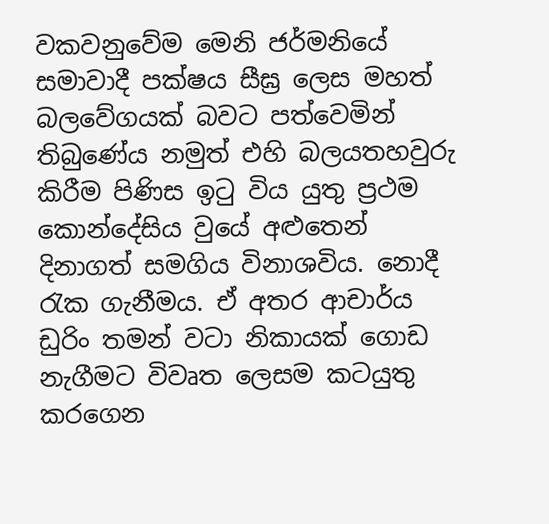වකවනුවේම මෙනි ජර්මනියේ සමාවාදී පක්ෂය සීඝ්‍ර ලෙස මහත් බලවේගයක් බවට පත්වෙමින් තිබුණේය නමුත් එහි බලයතහවුරු කිරීම පිණිස ඉටු විය යුතු ප්‍රථම කොන්දේසිය වුයේ අළුතෙන් දිනාගත් සමගිය විනාශවිය. නොදී රැක ගැනීමය. ඒ අතර ආචාර්ය ඩුරිං තමන් වටා නිකායක් ගොඩ නැගීමට විවෘත ලෙසම කටයුතු කරගෙන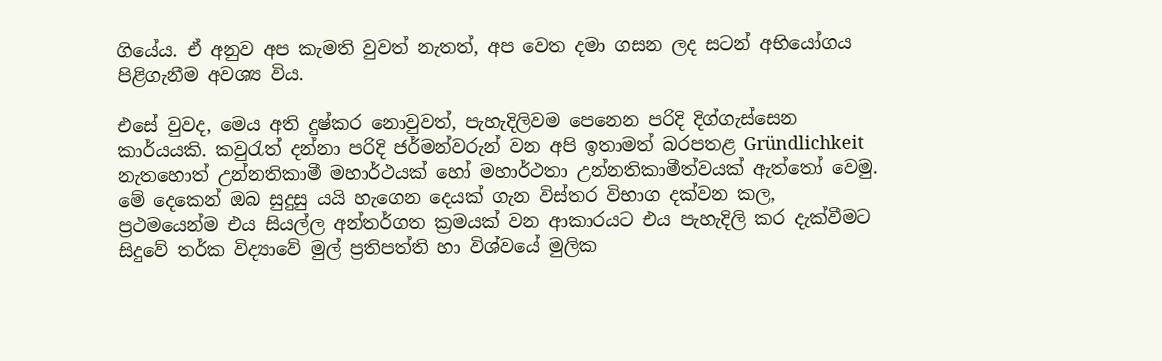ගියේය. ඒ අනුව අප කැමති වුවත් නැතත්, අප වෙත දමා ගසන ලද සටන් අභියෝගය පිළිගැනීම අවශ්‍ය විය.

එසේ වුවද, මෙය අති දුෂ්කර නොවුවත්, පැහැදිලිවම පෙනෙන පරිදි දිග්ගැස්සෙන කාර්යයකි. කවුරැත් දන්නා පරිදි ජර්මන්වරුන් වන අපි ඉතාමත් බරපතළ Gründlichkeit නැතහොත් උන්නතිකාමී මහාර්ථයක් හෝ මහාර්ථතා උන්නතිකාමීත්වයක් ඇත්තෝ වෙමු. මේ දෙකෙන් ඔබ සුදුසු යයි හැගෙන දෙයක් ගැන විස්තර විභාග දක්වන කල, ප්‍රථමයෙන්ම එය සියල්ල අන්තර්ගත ක්‍රමයක් වන ආකාරයට එය පැහැදිලි කර දැක්වීමට සිදුවේ තර්ක විද්‍යාවේ මුල් ප්‍රතිපත්ති හා විශ්වයේ මුලික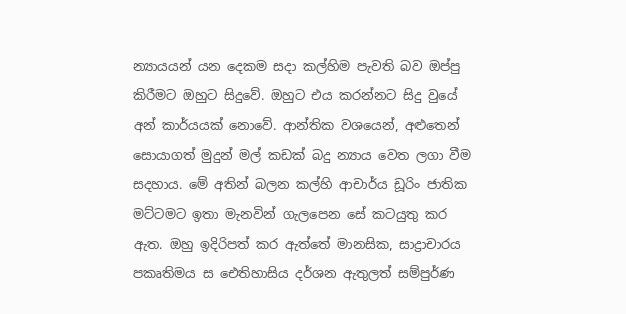න්‍යායයන් යන දෙකම සදා කල්හිම පැවති බව ඔප්පු කිරීමට ඔහුට සිදුවේ. ඔහුට එය කරන්නට සිදු වුයේ අන් කාර්යයක් නොවේ. ආන්තික වශයෙන්, අළුතෙන් සොයාගත් මුදුන් මල් කඩක් බදු න්‍යාය වෙත ලගා වීම සදහාය. මේ අතින් බලන කල්හි ආචාර්ය ඩූරිං ජාතික මට්ටමට ඉතා මැනවින් ගැලපෙන සේ කටයුතු කර ඇත. ඔහු ඉදිරිපත් කර ඇත්තේ මානසික, සාද්‍රාචාරය පකෘතිමය ස ‍ඓතිහාසිය දර්ශන ඇතුලත් සම්පුර්ණ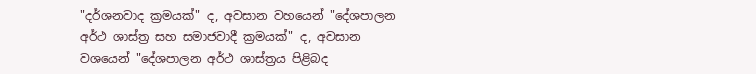"දර්ශනවාද ක්‍රමයක්" ද, අවසාන වහයෙන් "දේශපාලන අර්ථ ශාස්ත්‍ර සහ සමාජවාදී ක්‍රමයක්" ද, අවසාන වශයෙන් "දේශපාලන අර්ථ ශාස්ත්‍රය පිළිබද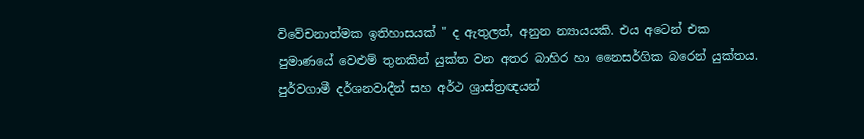විවේචනාත්මක ඉතිහාසයක් " ද ඇතුලත්, අනුන න්‍යායයකි. එය අටෙන් එක පුමාණයේ වෙළුම් තුනකින් යුක්ත වන අතර බාහිර හා නෛසර්ගික බරෙන් යුක්තය. පුර්වගාමී දර්ශනවාදීන් සහ අර්ථ ශ්‍රාස්ත්‍රඥයන්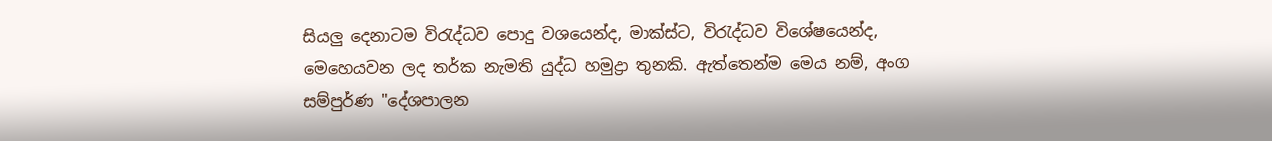සියලු දෙනාටම විරැද්ධව පොදු වශයෙන්ද, මාක්ස්ට, විරැද්ධව විශේෂයෙන්ද, මෙහෙයවන ලද තර්ක නැමති යුද්ධ හමුද්‍රා තුනකි. ඇත්තෙන්ම මෙය නම්, අංග සම්පුර්ණ "දේශපාලන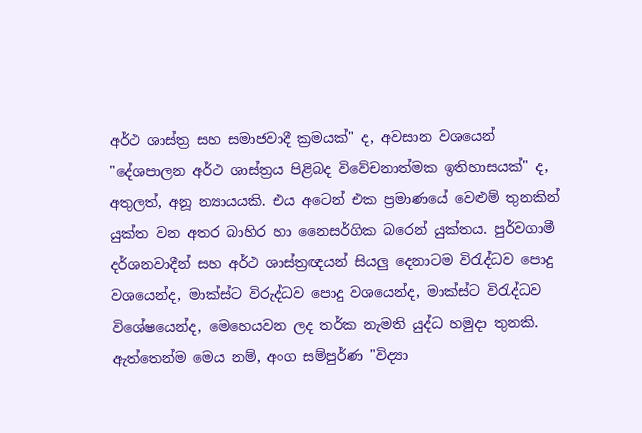අර්ථ ශාස්ත්‍ර සහ සමාජවාදී ක්‍රමයක්" ද, අවසාන වශයෙන් "දේශපාලන අර්ථ ශාස්ත්‍රය පිළිබද විවේචනාත්මක ඉතිහාසයක්" ද, අතුලත්, අනූ න්‍යායයකි. එය අටෙන් එක ප්‍රමාණයේ වෙළුම් තුනකින් යුක්ත වන අතර බාහිර හා නෛසර්ගික බරෙන් යුක්තය. පුර්වගාමී දර්ශනවාදීන් සහ අර්ථ ශාස්ත්‍රඥයන් සියලු දෙනාටම විරැද්ධව පොදු වශයෙන්ද, මාක්ස්ට විරුද්ධව පොදු වශයෙන්ද, මාක්ස්ට විරැද්ධව විශේෂයෙන්ද, මෙහෙයවන ලද තර්ක නැමති යුද්ධ හමුදා තුනකි. ඇත්තෙන්ම මෙය නම්, අංග සම්පුර්ණ "විද්‍යා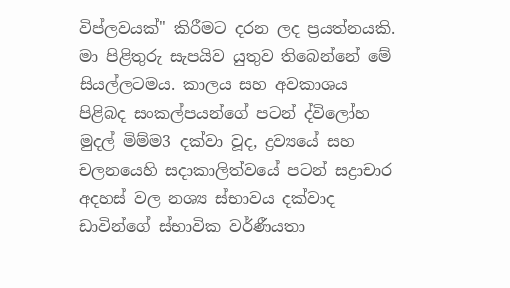විප්ලවයක්" කිරීමට දරන ලද ප්‍රයත්නයකි. මා පිළිතුරු සැපයිව යුතුව තිබෙන්නේ මේ සියල්ලටමය. කාලය සහ අවකාශය පිළිබද සංකල්පයන්ගේ පටන් ද්විලෝහ මුදල් මිම්ම3 දක්වා වූද, ද්‍රව්‍යයේ සහ චලනයෙහි සදාකාලිත්වයේ පටන් සද්‍රාචාර අදහස් වල නශ්‍ය ස්භාවය දක්වාද ඩාවින්ගේ ස්භාවික වර්ණීයතා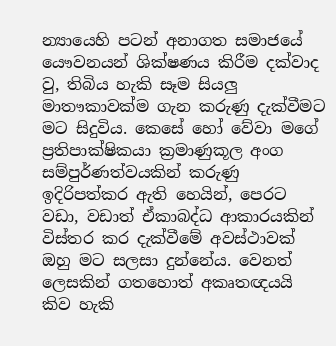න්‍යායෙහි පටන් අනාගත සමාජයේ යෞවනයන් ශික්ෂණය කිරීම දක්වාද වු, තිබිය හැකි සෑම සියලු මාතෟකාවක්ම ගැන කරුණු දැක්වීමට මට සිදුවිය. කෙසේ හෝ වේවා මගේ ප්‍රතිපාක්ෂිකයා ක්‍රමාණුකූල අංග සම්පුර්ණත්වයකින් කරුණු ඉදිරිපත්කර ඇති හෙයින්, පෙරට වඩා, වඩාත් ඒකාබද්ධ ආකාරයකින් විස්තර කර දැක්වීමේ අවස්ථාවක් ඔහු මට සලසා දුන්නේය. වෙනත් ලෙසකින් ගතහොත් අකෘතඥයයි කිව හැකි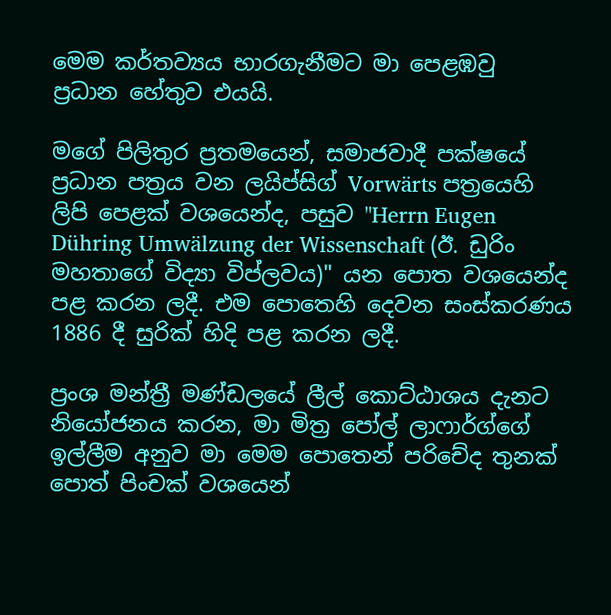මෙම කර්තව්‍යය භාරගැනීමට මා පෙළඹවු ප්‍රධාන ‍හේතුව එයයි.

මගේ පිලිතුර ප්‍රතමයෙන්, සමාජවාදී පක්ෂයේ ප්‍රධාන පත්‍රය වන ලයිප්සිග් Vorwärts පත්‍රයෙහි ලිපි පෙළක් වශයෙන්ද, පසුව "Herrn Eugen Dühring Umwälzung der Wissenschaft (ඊ. ඩුරිං මහතාගේ විද්‍යා විප්ලවය)" යන පොත වශයෙන්ද පළ කරන ලදී. එම පොතෙහි දෙවන සංස්කරණය 1886 දී සුරික් හිදි පළ කරන ලදී.

ප්‍රංශ මන්ත්‍රී මණ්ඩලයේ ලීල් කොට්ඨාශය දැනට නියෝජනය කරන, මා මිත්‍ර පෝල් ලාෆාර්ග්ගේ ඉල්ලීම අනුව මා මෙම පොතෙන් පරිචේද තුනක් පොත් පිංචක් වශයෙන්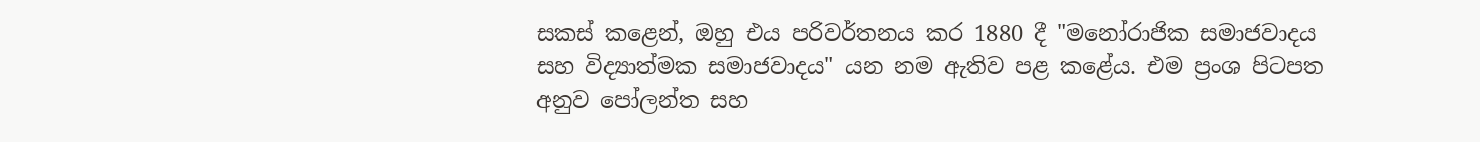සකස් කළෙන්, ඔහු එය පරිවර්තනය කර 1880 දී "මනෝරාජික සමාජවාදය සහ විද්‍යාත්මක සමාජවාදය" යන නම ඇතිව පළ කළේය. එම ප්‍රංශ පිටපත අනුව පෝලන්ත සහ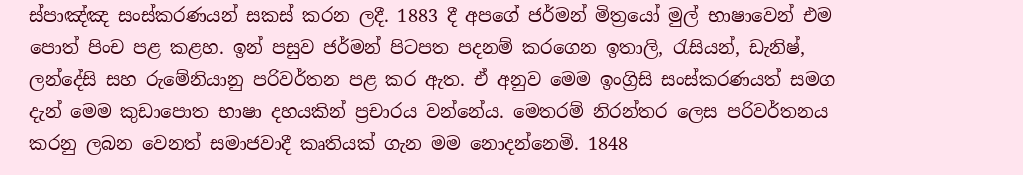ස්පාඤ්ඤ සංස්කරණයන් සකස් කරන ලදී. 1883 දී අපගේ ජර්මන් මිත්‍රයෝ මුල් භාෂාවෙන් එම පොත් පිංච පළ කළහ. ඉන් පසුව ජර්මන් පිටපත පදනම් කරගෙන ඉතාලි, රැසියන්, ඩැනිෂ්, ලන්දේසි සහ රුමේනියානු පරිවර්තන පළ කර ඇත. ඒ අනුව මෙම ඉංග්‍රිසි සංස්කරණයත් සමග දැන් මෙම කුඩාපොත භාෂා දහයකින් ප්‍රචාරය වන්නේය. මෙතරම් නිරන්තර ලෙස පරිවර්තනය කරනු ලබන වෙනත් සමාජවාදී කෘතියක් ගැන මම නොදන්නෙමි. 1848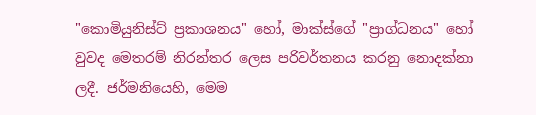"කොමියුනිස්ට් ප්‍රකාශනය" හෝ, මාක්ස්ගේ "ප්‍රාග්ධනය" හෝ වුවද මෙතරම් නිරන්තර ලෙස පරිවර්තනය කරනු නොදක්නා ලදී. ජර්මනියෙහි, මෙම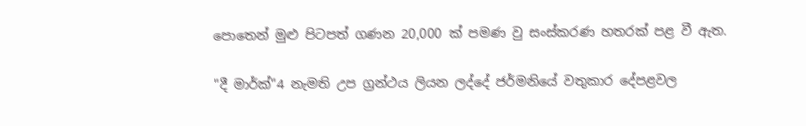පොතෙන් මුළු පිටපත් ගණන 20,000 ක් පමණ වු සංස්කරණ හතරක් පළ වී ඇත.

"දී මාර්ක්"4 නැමති උප ග්‍රන්ථය ලියන ලද්දේ ජර්මනියේ වතුකාර දේපළවල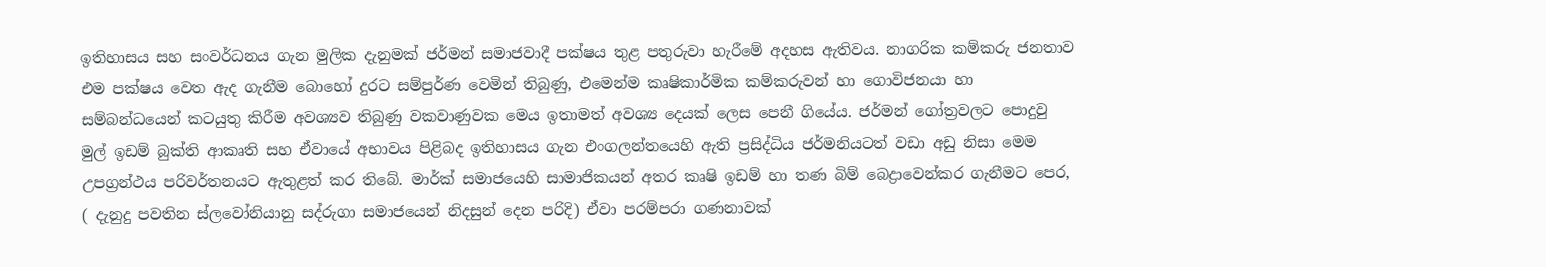ඉතිහාසය සහ සංවර්ධනය ගැන මුලික දැනුමක් ජර්මන් සමාජවාදී පක්ෂය තුළ පතුරුවා හැරීමේ අදහස ඇතිවය. නාගරික කම්කරු ජනතාව එම පක්ෂය වෙත ඇද ගැනීම බොහෝ දුරට සම්පුර්ණ වෙමින් තිබුණු, එමෙන්ම කෘෂිකාර්මික කම්කරුවන් හා ගොවිජනයා හා සම්බන්ධයෙන් කටයුතු කිරීම අවශ්‍යව තිබුණු වකවාණුවක මෙය ඉතාමත් අවශ්‍ය දෙයක් ලෙස පෙනී ගියේය. ජර්මන් ගෝත්‍රවලට පොදුවු මුල් ඉඩම් බුක්ති ආකෘති සහ ඒවායේ අභාවය පිළිබද ඉතිහාසය ගැන එංගලන්තයෙහි ඇති ප්‍රසිද්ධිය ජර්මනියටත් වඩා අඩු නිසා මෙම උපග්‍රන්ථය පරිවර්තනයට ඇතුළත් කර තිබේ. මාර්ක් සමාජයෙහි සාමාජිකයන් අතර කෘෂි ඉඩම් හා තණ බිම් බෙද්‍රාවෙන්කර ගැනීමට පෙර, ( දැනුදු පවතින ස්ලවෝනියානු සද්රුගා සමාජයෙන් නිදසුන් දෙන පරිදි) ඒවා පරම්පරා ගණනාවක්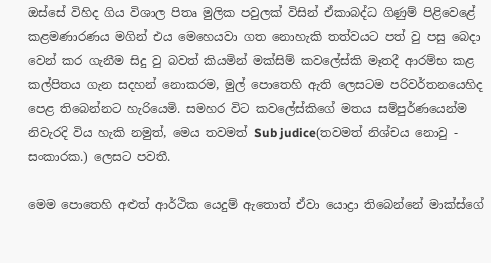ඔස්සේ විහිද ගිය විශාල පිතෘ මුලික පවුලක් විසින් ඒකාබද්ධ ගිණුම් පිළිවෙළේ කළමණාරණය මගින් එය මෙහෙයවා ගත නොහැකි තත්වයට පත් වු පසු බෙදා වෙන් කර ගැනීම සිදු වු බවත් කියමින් මක්සිම් කවලේස්කි මෑතදී ආරම්භ කළ කල්පිතය ගැන සදහන් නොකරම, මුල් පොතෙහි ඇති ලෙසටම පරිවර්තනයෙහිද පෙළ තිබෙන්නට හැරියෙමි. සමහර විට කවලේස්කිගේ මතය සම්පුර්ණයෙන්ම නිවැරදි විය හැකි නමුත්, මෙය තවමත් Sub judice(තවමත් නිශ්චය නොවු - සංකාරක.) ලෙසට පවතී.

මෙම පොතෙහි අළුත් ආර්ථික යෙදුම් ඇතොත් ඒවා යොද්‍රා තිබෙන්නේ මාක්ස්ගේ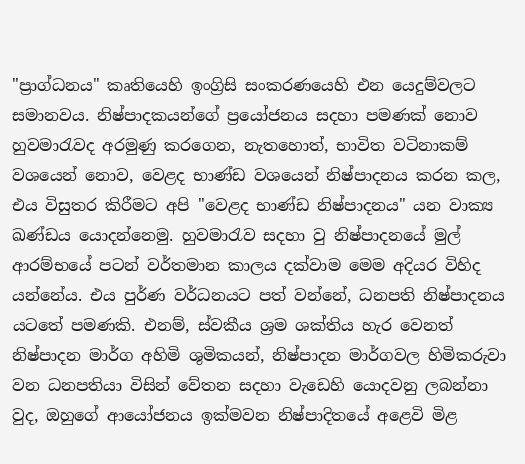"ප්‍රාග්ධනය" කෘතියෙහි ඉංග්‍රිසි සංකරණයෙහි එන යෙදුම්වලට සමානවය. නිෂ්පාදකයන්ගේ ප්‍රයෝජනය සදහා පමණක් නොව හුවමාරැවද අරමුණු කරගෙන, නැතහොත්, භාවිත වටිනාකම් වශයෙන් නොව, වෙළද භාණ්ඩ වශයෙන් නිෂ්පාදනය කරන කල, එය විසුතර කිරීමට අපි "වෙළද භාණ්ඩ නිෂ්පාදනය" යන වාක්‍ය ඛණ්ඩය යොදන්නෙමු. හුවමාරැව සදහා වු නිෂ්පාදනයේ මුල් ආරම්භයේ පටන් වර්තමාන කාලය දක්වාම මෙම අදියර විහිද යන්නේය. එය පුර්ණ වර්ධනයට පත් වන්නේ, ධනපති නිෂ්පාදනය යටතේ පමණකි. එනම්, ස්වකීය ශ්‍රම ශක්තිය හැර වෙනත් නිෂ්පාදන මාර්ග අහිමි ශුමිකයන්, නිෂ්පාදන මාර්ගවල හිමිකරුවා වන ධනපතියා විසින් වේතන සදහා වැඩෙහි යොදවනු ලබන්නා වුද, ඔහුගේ ආයෝජනය ඉක්මවන නිෂ්පාදිතයේ අළෙවි මිළ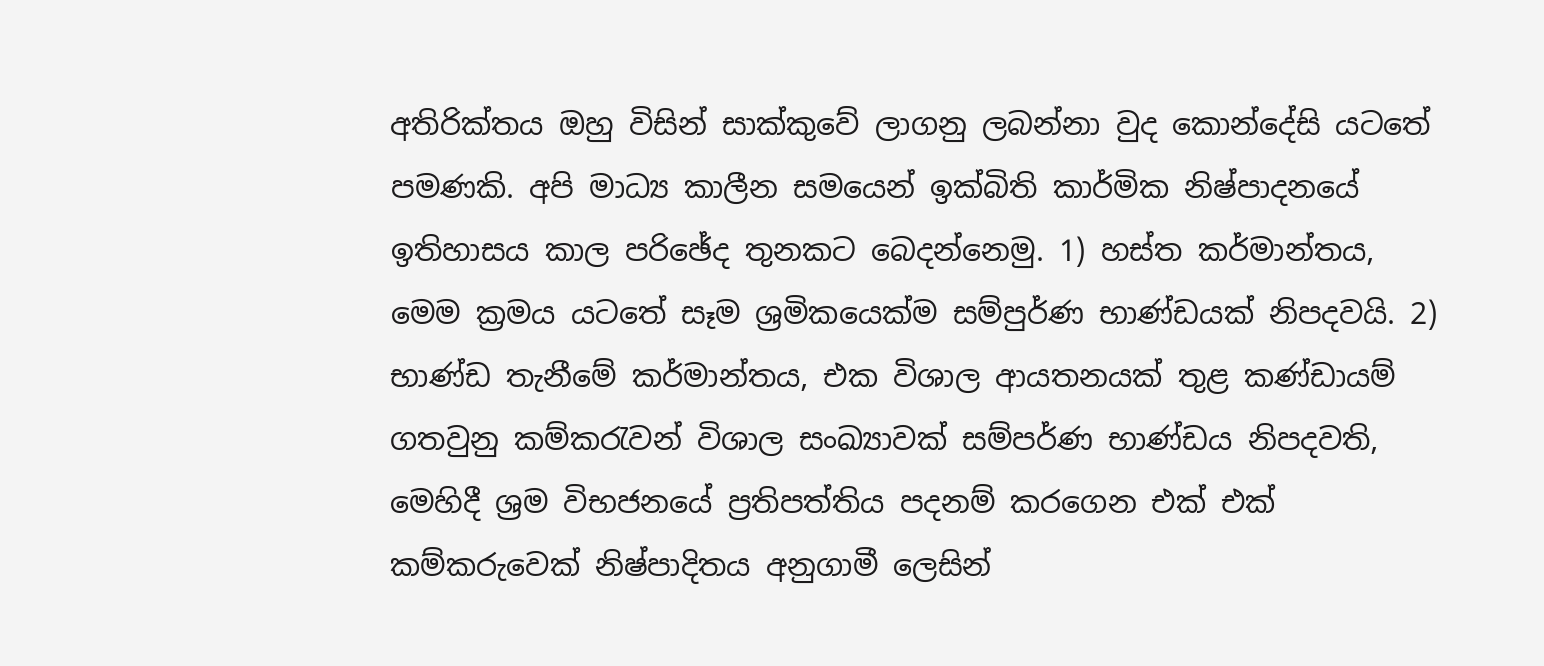අතිරික්තය ඔහු විසින් සාක්කුවේ ලාගනු ලබන්නා වුද කොන්දේසි යටතේ පමණකි. අපි මාධ්‍ය කාලීන සමයෙන් ඉක්බිති කාර්මික නිෂ්පාදනයේ ඉතිහාසය කාල පරිඡේද තුනකට බෙදන්නෙමු. 1) හස්ත කර්මාන්තය, මෙම ක්‍රමය යටතේ සෑම ශ්‍රමිකයෙක්ම සම්පුර්ණ භාණ්ඩයක් නිපදවයි. 2) භාණ්ඩ තැනීමේ කර්මාන්තය, එක විශාල ආයතනයක් තුළ කණ්ඩායම් ගතවුනු කම්කරැවන් විශාල සංඛ්‍යාවක් සම්පර්ණ භාණ්ඩය නිපදවති, මෙහිදී ශ්‍රම විභජනයේ ප්‍රතිපත්තිය පදනම් කරගෙන එක් එක් කම්කරුවෙක් නිෂ්පාදිතය අනුගාමී ලෙසින්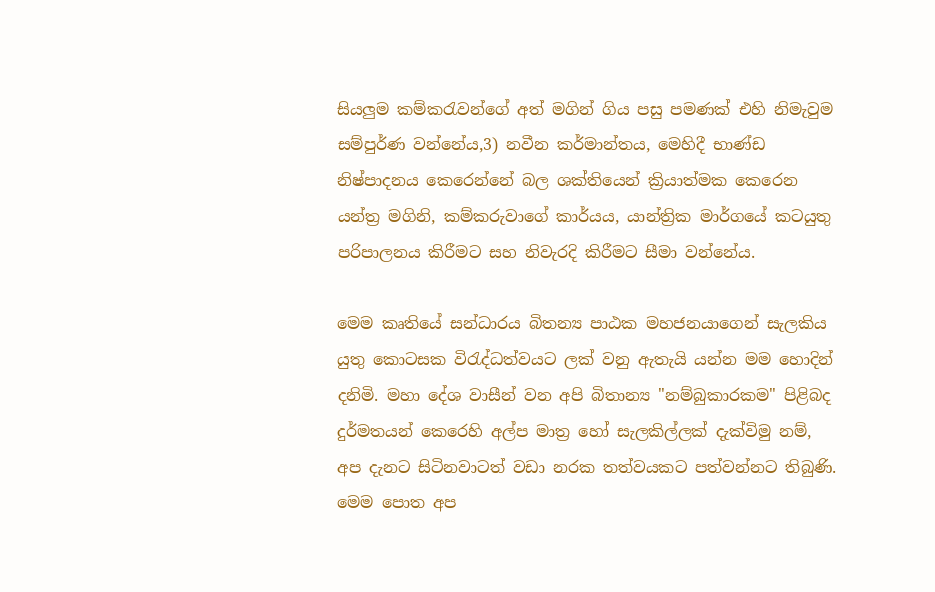සියලුම කම්කරැවන්ගේ අත් මගින් ගිය පසු පමණක් එහි නිමැවුම සම්පුර්ණ වන්නේය,3) නවීන කර්මාන්තය, මෙහිදී භාණ්ඩ නිෂ්පාදනය කෙරෙන්නේ බල ශක්තියෙන් ක්‍රියාත්මක කෙරෙන යන්ත්‍ර මගිනි, කම්කරුවාගේ කාර්යය, යාන්ත්‍රික මාර්ගයේ කටයුතු පරිපාලනය කිරීමට සහ නිවැරදි කිරීමට සීමා වන්නේය.

මෙම කෘතියේ සන්ධාරය බිතන්‍ය පාඨක මහජනයාගෙන් සැලකිය යුතු කොටසක විරැද්ධත්වයට ලක් වනු ඇතැයි යන්න මම හොදින් දනිමි. මහා දේශ වාසීන් වන අපි බිතාන්‍ය "නම්බුකාරකම" පිළිබද දුර්මතයන් කෙරෙහි අල්ප මාත්‍ර හෝ සැලකිල්ලක් දැක්විමු නම්, අප දැනට සිටිනවාටත් වඩා නරක තත්වයකට පත්වන්නට තිබුණි. මෙම පොත අප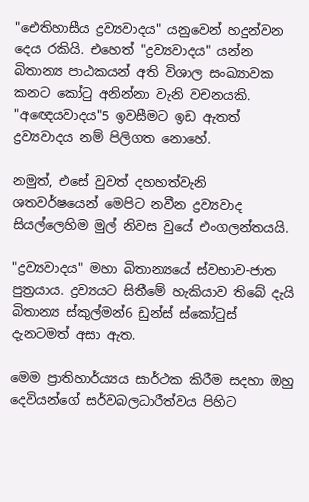"ඓතිහාසීය ද්‍රව්‍යවාදය" යනුවෙන් හදුන්වන දෙය රකියි. එහෙත් "ද්‍රව්‍යවාදය" යන්න බිතාන්‍ය පාඨකයන් අති විශාල සංඛ්‍යාවක කනට කෝටු අනින්නා වැනි වචනයකි. "අඥෙයවාදය"5 ඉවසීමට ඉඩ ඇතත් ද්‍රව්‍යවාදය නම් පිලිගත නොහේ.

නමුත්, එසේ වුවත් දහහත්වැනි ශතවර්ෂයෙන් මෙපිට නවීන ද්‍රව්‍යවාද සියල්ලෙහිම මුල් නිවස වුයේ එංගලන්තයයි.

"ද්‍රව්‍යවාදය" මහා බිතාන්‍යයේ ස්වභාව-ජාත පුත්‍රයාය. ද්‍රව්‍යයට සිතීමේ හැකියාව තිබේ දැයි බිතාන්‍ය ස්කුල්මන්6 ඩුන්ස් ස්කෝටුස් දැනටමත් අසා ඇත.

මෙම ප්‍රාතිහාර්ය්‍යය සාර්ථක කිරීම සදහා ඔහු දෙවියන්ගේ සර්වබලධාරීත්වය පිහිට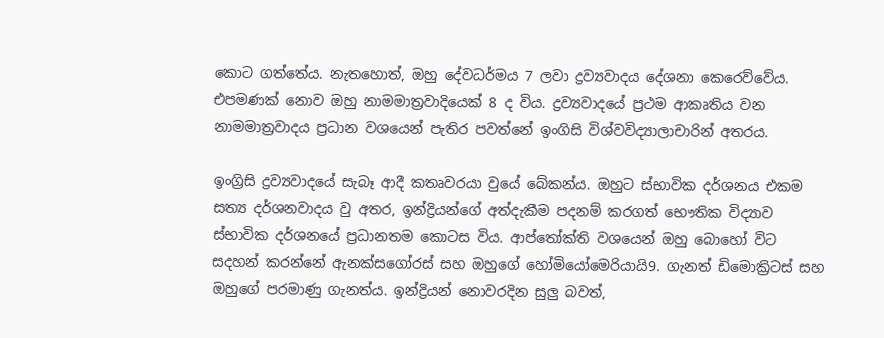කොට ගත්තේය. නැතහොත්, ඔහු දේවධර්මය 7 ලවා ද්‍රව්‍යවාදය දේශනා කෙරෙව්වේය. එපමණක් නොව ඔහු නාමමාත්‍රවාදියෙක් 8 ද විය. ද්‍රව්‍යවාදයේ ප්‍රථම ආකෘතිය වන නාමමාත්‍රවාදය ප්‍රධාන වශයෙන් පැතිර පවත්නේ ඉංගිසි විශ්වවිද්‍යාලාචාරින් අතරය.

ඉංග්‍රිසි ද්‍රව්‍යවාදයේ සැබෑ ආදී කතෘවරයා වුයේ බේකන්ය. ඔහුට ස්භාවික දර්ශනය එකම සත්‍ය දර්ශනවාදය වු අතර, ඉන්ද්‍රියන්ගේ අත්දැකීම පදනම් කරගත් භෞතික විද්‍යාව ස්භාවික දර්ශනයේ ප්‍රධානතම කොටස විය. ආප්තෝක්ති වශයෙන් ඔහු බොහෝ විට සදහන් කරන්නේ ඇනක්සගෝරස් සහ ඔහුගේ හෝමියෝමෙරියායි9. ගැනත් ඩිමොක්‍රිටස් සහ ඔහුගේ පරමාණු ගැනත්ය. ඉන්ද්‍රියන් නොවරදින සුලු බවත්,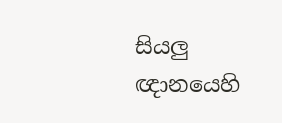සියලු ඥානයෙහි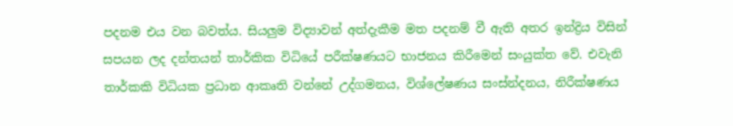පදනම එය වන බවත්ය. සියලුම විද්‍යාවන් අත්දැකීම මත පදනම් වී ඇති අතර ඉන්ද්‍රිය විසින් සපයන ලද දන්තයන් තාර්කික විධියේ පරීක්ෂණයට භාජනය කිරීමෙන් සංයුක්ත වේ. එවැනි තාර්කකි විධියක ප්‍රධාන ආකෘති වන්නේ උද්ගමනය, විශ්ලේෂණය සංස්න්දනය, නිරීක්ෂණය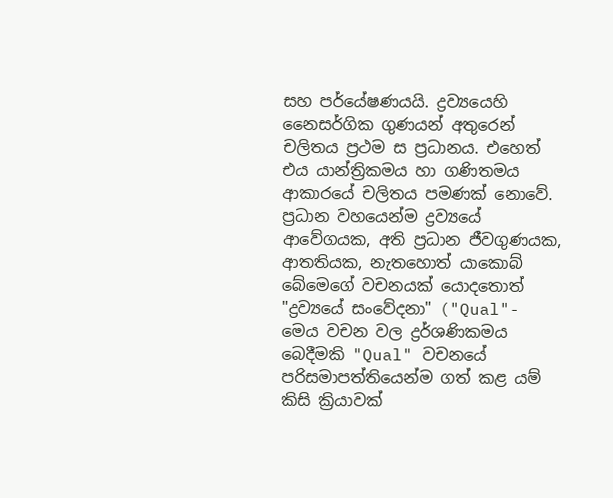සහ පර්යේෂණයයි. ද්‍රව්‍යයෙහි නෛසර්ගික ගුණයන් අතුරෙන් චලිතය ප්‍රථම ස ප්‍රධානය. එහෙත් එය යාන්ත්‍රිකමය හා ගණිතමය ආකාරයේ චලිතය පමණක් නොවේ. ප්‍රධාන වහයෙන්ම ද්‍රව්‍යයේ ආවේගයක, අති ප්‍රධාන ජීවගුණයක, ආතතියක, නැතහොත් යාකොබ් බේමෙගේ වචනයක් යොදතොත් "ද්‍රව්‍යයේ සංවේදනා" ("Qual"- මෙය වචන වල ද්‍රර්ශණිකමය බෙදීමකි "Qual" වචනයේ පරිසමාපත්තියෙන්ම ගත් කළ යම් කිසි ක්‍රියාවක්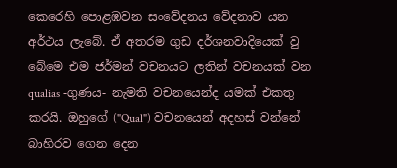කෙරෙහි පොළඹවන සංවේදනය වේදනාව යන අර්ථය ලැබේ. ඒ අතරම ගුඩ දර්ශනවාදියෙක් වු බේමෙ එම ජර්මන් වචනයට ලතින් වචනයක් වන qualias -ගුණය- නැමති වචනයෙන්ද යමක් එකතු කරයි. ඔහුගේ ("Qual") වචනයෙන් අදහස් වන්නේ බාහිරව ගෙන දෙන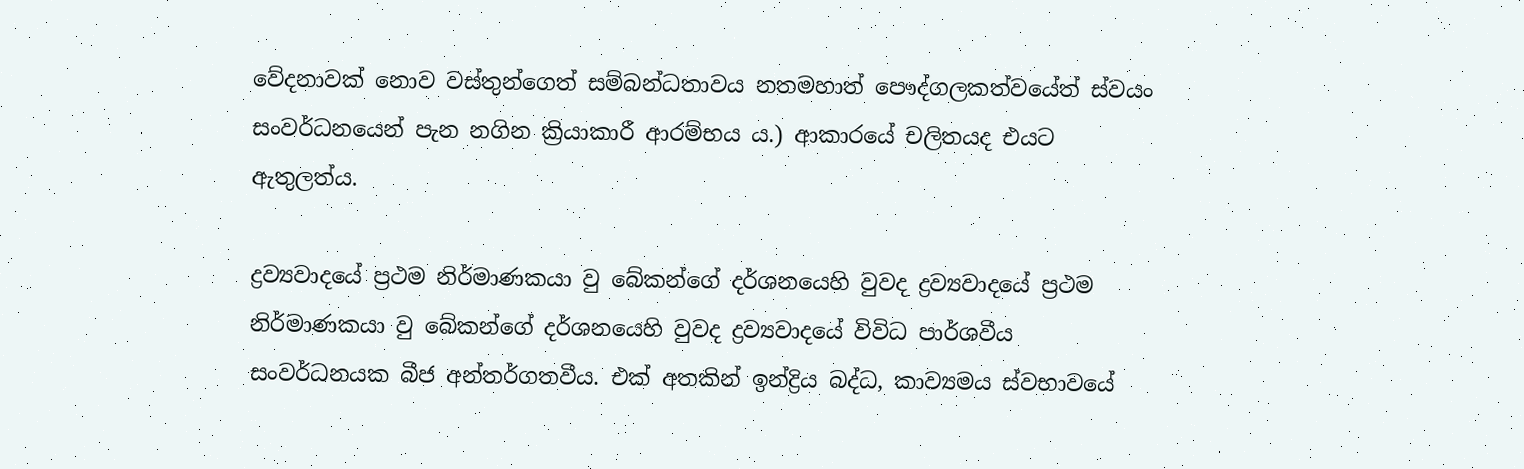වේදනාවක් නොව වස්තුන්ගෙත් සම්බන්ධතාවය නතමහාත් පෞද්ගලකත්වයේත් ස්වයං සංවර්ධනයෙන් පැන නගින ක්‍රියාකාරී ආරම්භය ය.) ආකාරයේ චලිතයද එයට ඇතුලත්ය.

ද්‍රව්‍යවාදයේ ප්‍රථම නිර්මාණකයා වු බේකන්ගේ දර්ශනයෙහි වුවද ද්‍රව්‍යවාදයේ ප්‍රථම නිර්මාණකයා වු බේකන්ගේ දර්ශනයෙහි වුවද ද්‍රව්‍යවාදයේ විවිධ පාර්ශවීය සංවර්ධනයක බීජ අන්තර්ගතවීය. එක් අතකින් ඉන්ද්‍රිය බද්ධ, කාව්‍යමය ස්වභාවයේ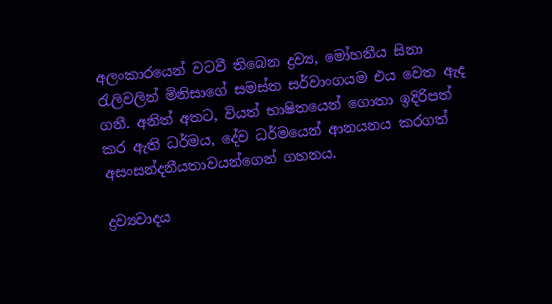අලංකාරයෙන් වටවී තිබෙන ද්‍රව්‍ය, මෝහනීය සිනා රැලිවලින් මිනිසාගේ සමස්ත සර්වාංගයම එය වෙත ඇද ගනී. අනිත් අතට, වියත් භාෂිතයෙන් ගොතා ඉදිරිපත් කර ඇති ධර්මය, දේව ධර්මයෙන් ආනයනය කරගත් අසංසන්දනීයතාවයන්ගෙන් ගහනය.

ද්‍රව්‍යවාදය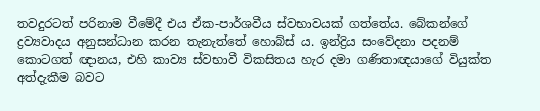තවදුරටත් පරිනාම වීමේදී එය ඒක-පාර්ශවීය ස්වභාවයක් ගත්තේය. බේකන්ගේ ද්‍රව්‍යවාදය අනුසන්ධාන කරන තැනැත්තේ හොබ්ස් ය. ඉන්ද්‍රිය සංවේදනා පදනම් කොටගත් ඥානය, එහි කාව්‍ය ස්වභාවී විකසිතය හැර දමා ගණිතාඥයාගේ වියුක්ත අත්දැකීම බවට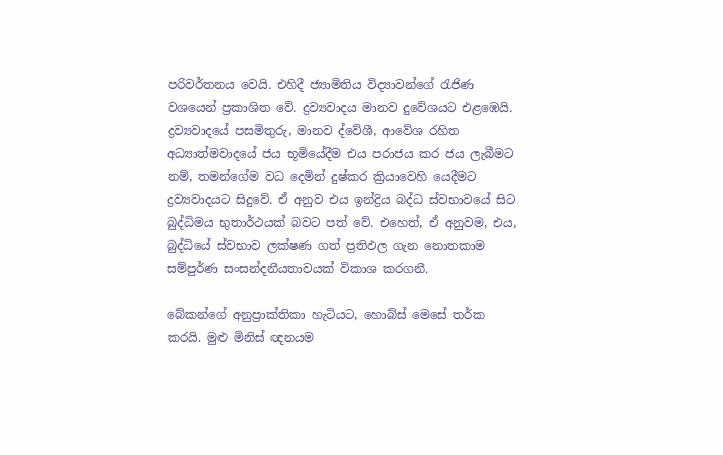පරිවර්තනය වෙයි. එහිදී ජ්‍යාමිතිය විද්‍යාවන්ගේ රැජිණ වශයෙන් ප්‍රකාශිත වේ. ද්‍රව්‍යවාදය මානව දුවේශයට එළඹෙයි. ද්‍රව්‍යවාදයේ පසමිතුරු, මානව ද්වේශී, ආවේශ රහිත අධ්‍යාත්මවාදයේ ජය භූමියේදීම එය පරාජය කර ජය ලැබීමට නම්, තමන්ගේම වධ දෙමින් දුෂ්කර ක්‍රියාවෙහි යෙදීමට ද්‍රව්‍යවාදයට සිදුවේ. ඒ අනුව එය ඉන්ද්‍රිය බද්ධ ස්වභාවයේ සිට බුද්ධිමය භුතාර්ථයක් බවට පත් වේ. එහෙත්, ඒ අනුවම, එය, බුද්ධියේ ස්වභාව ලක්ෂණ ගත් ප්‍රතිඵල ගැන නොතකාම සම්පුර්ණ සංසන්දනීයතාවයක් විකාශ කරගනී.

බේකන්ගේ අනුප්‍රාක්තිකා හැටියට, හොබ්ස් මෙසේ තර්ක කරයි. මුළු මිනිස් ඥනයම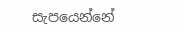සැපයෙන්නේ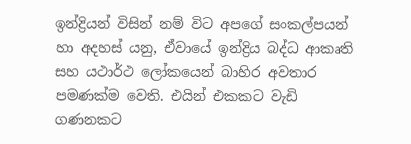ඉන්ද්‍රියන් විසින් නම් විට අපගේ සංකල්පයන් හා අදහස් යනු, ඒවායේ ඉන්ද්‍රිය බද්ධ ආකෘති සහ යථාර්ථ ලෝකයෙන් බාහිර අවතාර පමණක්ම වෙති. එයින් එකකට වැඩි ගණනකට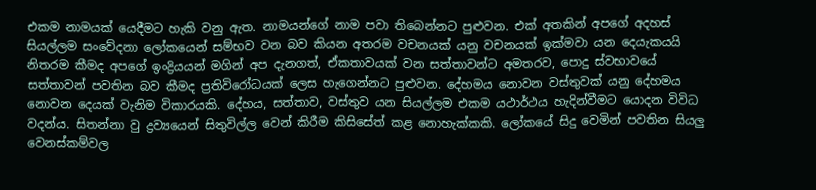එකම නාමයක් යෙදීමට හැකි වනු ඇත. නාමයන්ගේ නාම පවා තිබෙන්නට පුළුවන. එක් අතකින් අපගේ අදහස් සියල්ලම සංවේදනා ලෝකයෙන් සම්භව වන බව කියන අතරම වචනයක් යනු වචනයක් ඉක්මවා යන දෙයැකයයි නිතරම කීමද අපගේ ඉංද්‍රියයන් මගින් අප දැනගත්, ඒකතාවයක් වන සත්තාවන්ට අමතරව, පොදු ස්වභාවයේ සත්තාවන් පවතින බව කීමද ප්‍රතිවිරෝධයක් ලෙස හැගෙන්නට පුළුවන. දේහමය නොවන වස්තුවක් යනු දේහමය නොවන දෙයක් වැනිම විකාරයකි. දේහය, සත්තාව, වස්තුව යන සියල්ලම එකම යථාර්ථය හැදින්වීමට යොදන විවිධ වදන්ය. සිතන්නා වු ද්‍රව්‍යයෙන් සිතුවිල්ල වෙන් කිරීම කිසිසේත් කළ නොහැක්කකි. ලෝකයේ සිදු වෙමින් පවතින සියලු වෙනස්කම්වල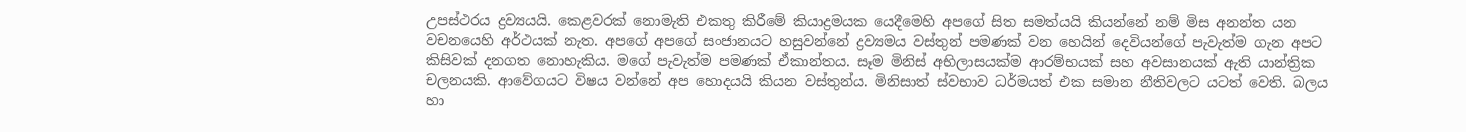උපස්ථරය ද්‍රව්‍යයයි. කෙළවරක් නොමැති එකතු කිරීමේ කියාද්‍රමයක යෙදීමෙහි අපගේ සිත සමත්යයි කියන්නේ නම් මිස අනන්ත යන වචනයෙහි අර්ථයක් නැත. අපගේ අපගේ සංජානයට හසුවන්නේ ද්‍රව්‍යමය වස්තුන් පමණක් වන හෙයින් දෙවියන්ගේ පැවැත්ම ගැන අපට කිසිවක් දනගත නොහැකිය. මගේ පැවැත්ම පමණක් ඒකාන්තය. සෑම මිනිස් අභිලාසයක්ම ආරම්භයක් සහ අවසානයක් ඇති යාන්ත්‍රික චලනයකි. ආවේගයට විෂය වන්නේ අප හොදයයි කියන වස්තුන්ය. මිනිසාත් ස්වභාව ධර්මයත් එක සමාන නීතිවලට යටත් වෙති. බලය හා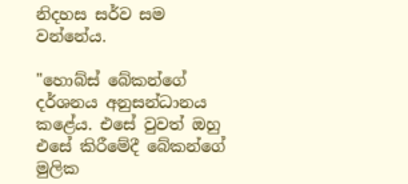නිදහස සර්ව සම වන්නේය.

"හොබ්ස් බේකන්ගේ දර්ශනය අනුසන්ධානය කළේය. එසේ වුවත් ඔහු එසේ කිරීමේදී බේකන්ගේ මුලික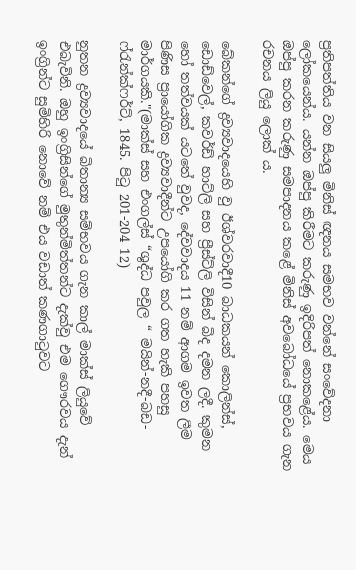ප්‍රතිපත්තිය වන සියලු මිනිස් ඥනය සමභව වන්නේ සංවේදනා ලෝකයෙන්ය. යන්න ඔප්පු කිරීමට කරුණු ඉදිරිපත් නොකළේය. මෙය ඔප්පු කරන කරුණු සමපාදනය කළේ මිනිස් අවබෝධයේ ප්‍රභවය ගැන රචනය ලියු ලොක් ය.

බේකන්ගේ ද්‍රව්‍යවාදයෙහි වු ඊශ්වරවාදී10 බාධකයන් කොලින්ස්, ඩොඩ්වෙල්, කවර්ඩ් හාට්ලි සහ ප්‍රීස්ට්ලි විසින් බිද දමන ලදී. කුමන හෝ තත්වයක් යටතේ වුවද, දේවවාදය 11 නම් ආගම ඉවත ලීම පිණිස ප්‍රායෝගික ද්‍රව්‍යවාදීන්ට උපයෝගි කර ගත හැකි පහසු මාර්ගයකි."(මාක්ස් සහ එංගල්ස් “ශුද්ධ පවුල “ මයින්-නදී-බඩ- ෆ්රැන්ක්ෆර්ට්, 1845. පිටු 201-204 12)

නුතන ද්‍රව්‍යවාදයේ බිතාන්‍ය සම්භවය ගැන කාල් මාක්ස් ලියුවේ එබැවිනි. ඔහු ඉංග්‍රිසින්ගේ මුතුන්මිත්තන්ට දැක්වු එම ගෞරවය දැන් ඉංග්‍රින්ට සුමිහිරි නොවේ නම් එය වඩාත් කණගාටුවට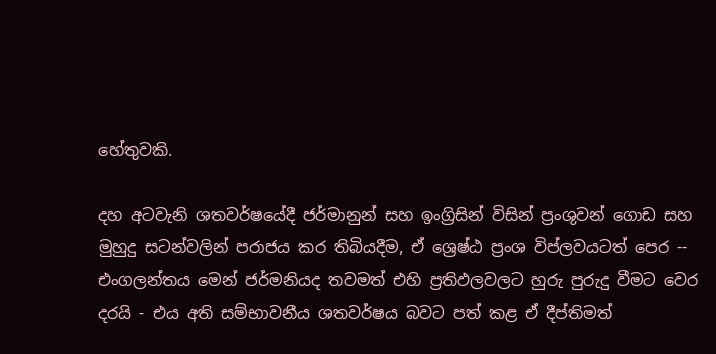හේතුවකි.

දහ අටවැනි ශතවර්ෂයේදී ජර්මානුන් සහ ඉංග්‍රිසින් විසින් ප්‍රංශුවන් ගොඩ සහ මුහුදු සටන්වලින් පරාජය කර තිබියදීම, ඒ ශ්‍රෙෂ්ඨ ප්‍රංශ විප්ලවයටත් පෙර -- එංගලන්තය මෙන් ජර්මනියද තවමත් එහි ප්‍රතිඵලවලට හුරු පුරුදු වීමට වෙර දරයි - එය අති සම්භාවනීය ශතවර්ෂය බවට පත් කළ ඒ දීප්තිමත්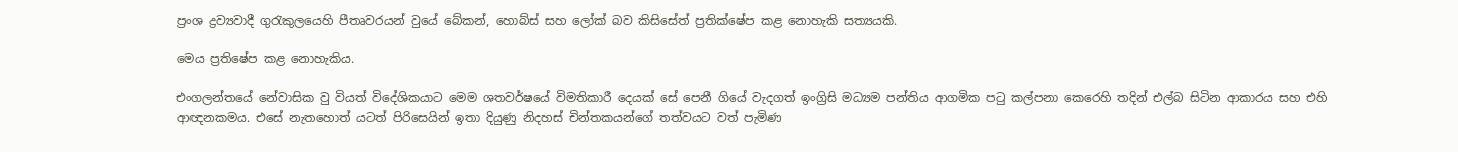ප්‍රංශ ද්‍රව්‍යවාදී ගුරැකුලයෙහි පීතෘවරයන් වුයේ බේකන්, හොබ්ස් සහ ලෝක් බව කිසිසේත් ප්‍රතික්ෂේප කළ නොහැකි සත්‍යයකි.

මෙය ප්‍රතිෂේප කළ නොහැකිය.

එංගලන්තයේ නේවාසික වු වියත් විදේශිකයාට මෙම ශතවර්ෂයේ විමතිකාරී දෙයක් සේ පෙනී ගියේ වැදගත් ඉංග්‍රිසි මධ්‍යම පන්තිය ආගමික පටු කල්පනා කෙරෙහි තදින් එල්බ සිටින ආකාරය සහ එහි ආඥනකමය. එසේ නැතහොත් යටත් පිරිසෙයින් ඉතා දියුණු නිදහස් චින්තකයන්ගේ තත්වයට වත් පැමිණ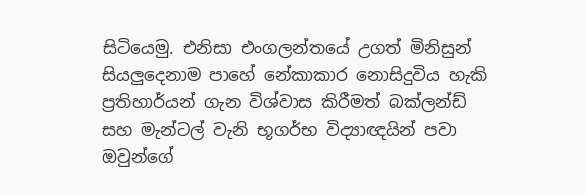සිටියෙමු. එනිසා එංගලන්තයේ උගත් මිනිසුන් සියලුදෙනාම පාහේ නේකාකාර නොසිදුවිය හැකි ප්‍රතිහාර්යන් ගැන විශ්වාස කිරීමත් බක්ලන්ඩ් සහ මැන්ටල් වැනි භූගර්භ විද්‍යාඥයින් පවා ඔවුන්ගේ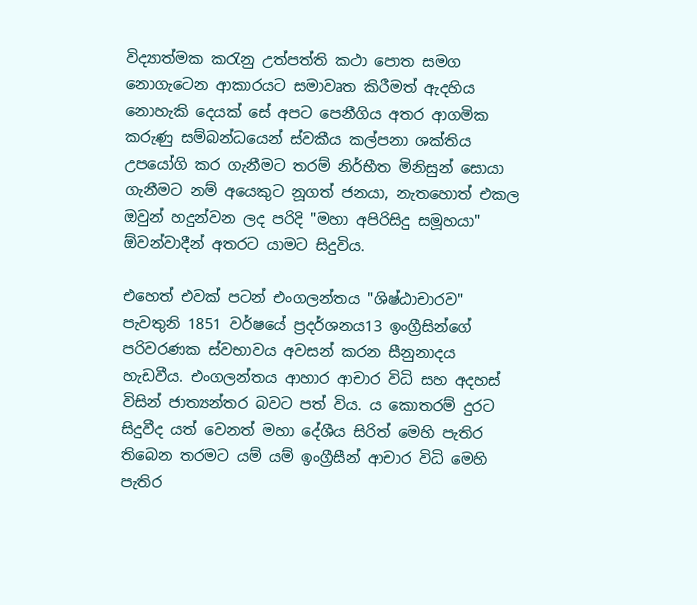විද්‍යාත්මක කරැනු උත්පත්ති කථා පොත සමග නොගැටෙන ආකාරයට සමාවෘත කිරීමත් ඇදහිය නොහැකි දෙයක් සේ අපට පෙනීගිය අතර ආගමික කරුණු සම්බන්ධයෙන් ස්වකීය කල්පනා ශක්තිය උපයෝගි කර ගැනීමට තරම් නිර්භීත මිනිසුන් සොයා ගැනීමට නම් අයෙකුට නූගත් ජනයා, නැතහොත් එකල ඔවුන් හදුන්වන ලද පරිදි "මහා අපිරිසිදු සමූහයා" ඕවන්වාදීන් අතරට යාමට සිදුවිය.

එහෙත් එවක් පටන් එංගලන්තය "ශිෂ්ඨාචාරව" පැවතුනි 1851 වර්ෂයේ ප්‍රදර්ශනය13 ඉංග්‍රීසින්ගේ පරිවරණක ස්වභාවය අවසන් කරන සීනුනාදය හැඩවීය. එංගලන්තය ආහාර ආචාර විධි සහ අදහස් විසින් ජාත්‍යන්තර බවට පත් විය. ය කොතරම් දුරට සිදුවීද යත් වෙනත් මහා දේශීය සිරිත් මෙහි පැතිර තිබෙන තරමට යම් යම් ඉංග්‍රීසීන් ආචාර විධි මෙහි පැතිර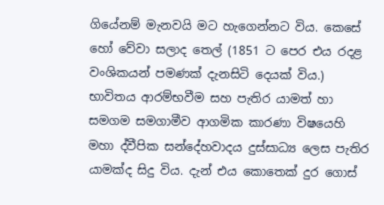ගියේනම් මැනවයි මට හැගෙන්නට විය. කෙසේ හෝ වේවා සලාද තෙල් (1851 ට පෙර එය රදළ වංශිකයන් පමණක් දැනසිටි දෙයක් විය.) භාවිතය ආරම්භවීම සහ පැතිර යාමත් හා සමගම සමගාමීව ආගමික කාරණා විෂයෙහි මහා ද්වීපික සන්දේහවාදය දුස්සාධ්‍ය ලෙස පැතිර යාමක්ද සිදු විය. දැන් එය කොතෙක් දුර ගොස්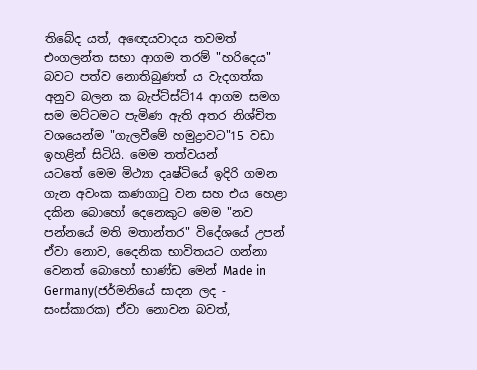තිබේද යත්, අඥෙයවාදය තවමත් එංගලන්ත සභා ආගම තරම් "හරිදෙය" බවට පත්ව නොතිබුණත් ය වැදගත්ක අනුව බලන ක බැප්ට්ස්ට්14 ආගම සමග සම මට්ටමට පැමිණ ඇති අතර නිශ්චිත වශයෙන්ම "ගැලවීමේ හමුද්‍රාවට"15 වඩා ඉහළින් සිටියි. මෙම තත්වයන් යටතේ ‍මෙම මිථ්‍යා දෘෂ්ටි‍යේ ඉදිරි ගමන ගැන අවංක ‍‍‍‍‍‍‍‍කණගාටු වන සහ එය හෙළා දකින බොහෝ දෙනෙකුට මෙම "නව පන්නයේ මති මතාන්තර" විදේශයේ උපන් ඒවා නොව, දෛනික භාවිතයට ගන්නා වෙනත් බොහෝ භාණ්ඩ මෙන් Made in Germany(ජර්මනි‍යේ සාදන ලද - සංස්කාරක) ඒවා නොවන බවත්,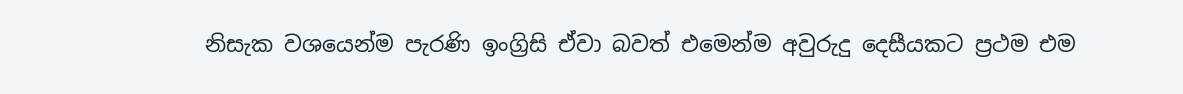නිසැක වශයෙන්ම පැරණි ඉංග්‍රිසි ඒවා බවත් එමෙන්ම අවුරුදු දෙසීයකට ප්‍රථම එම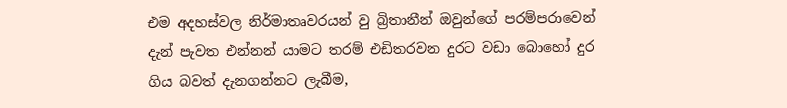එම අදහස්වල නිර්මාතෘවරයන් වු බ්‍රිතානීන් ඔවුන්ගේ පරම්පරාවෙන් දැන් පැවත එන්නන් යාමට තරම් එඩිතරවන දුරට වඩා බොහෝ දුර ගිය බවත් දැනගන්නට ලැබීම,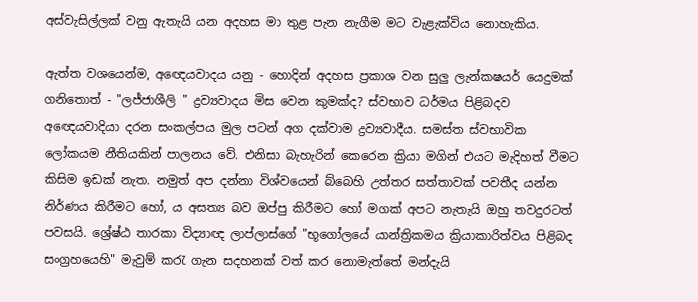අස්වැසිල්ලක් වනු ඇතැයි යන අදහස මා තුළ පැන නැගීම මට වැළැක්විය නොහැකිය.

ඇත්ත වශයෙන්ම, අඥෙයවාදය යනු - හොදින් අදහස ප්‍රකාශ වන සුලු ලැන්කෂයර් යෙදුමක් ගනිතොත් - "ලජ්ජාශීලි " ද්‍රව්‍යවාදය මිස වෙන කුමක්ද? ස්වභාව ධර්මය පිළිබදව අඥෙයවාදියා දරන සංකල්පය මුල පටන් අග දක්වාම ද්‍රව්‍යවාදීය. සමස්ත ස්වභාවික ලෝකයම නීතියකින් පාලනය වේ. එනිසා බැහැරින් කෙරෙන ක්‍රියා මගින් එයට මැදිහත් වීමට කිසිම ඉඩක් නැත. නමුත් අප දන්නා විශ්වයෙන් බ්බෙහි උත්තර සත්තාවක් පවතීද යන්න නිර්ණය කිරීමට හෝ, ය අසත්‍ය බව ඔප්පු කිරීමට හෝ මගක් අපට නැතැයි ඔහු තවදුරටත් පවසයි. ශ්‍රේෂ්ඨ තාරකා විද්‍යාඥ ලාප්ලාස්ගේ "භූගෝලයේ යාන්ත්‍රිකමය ක්‍රියාකාරිත්වය පිළිබද සංග්‍රහයෙහි" මැවුම් කරැ ගැන සදහනක් වත් කර නොමැත්තේ මන්දැයි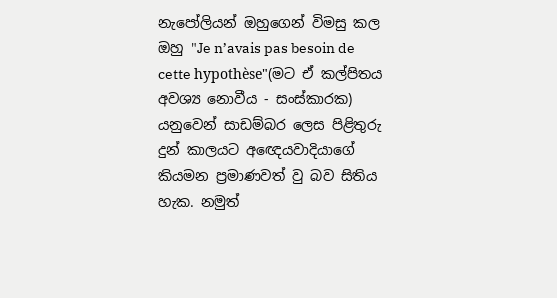නැපෝලියන් ඔහුගෙන් විමසු කල ඔහු "Je n’avais pas besoin de cette hypothèse"(මට ඒ කල්‍පිතය අව‍ශ්‍ය නොවීය - සංස්කාරක) යනුවෙන් සාඩම්බර ලෙස පිළිතුරු දුන් කාලයට අඥෙයවාදියාගේ කියමන ප්‍රමාණවත් වු බව සිතිය හැක. නමුත්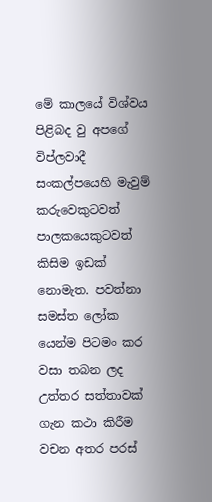මේ කාලයේ විශ්වය පිළිබද වු අපගේ විප්ලවාදී සංකල්පයෙහි මැවුම් කරුවෙකුටවත් පාලකයෙකුටවත් කිසිම ඉඩක් නොමැත. පවත්නා සමස්ත ලෝක යෙන්ම පිටමං කර වසා තබන ලද උත්තර සත්තාවක් ගැන කථා කිරීම වචන අතර පරස්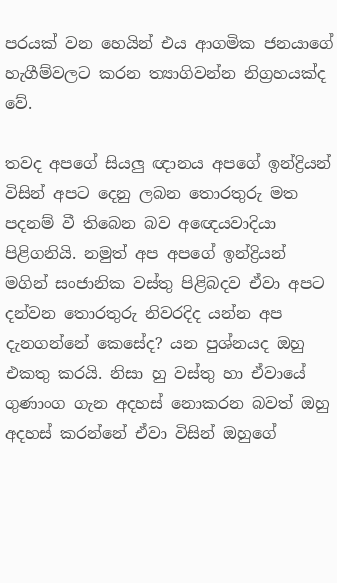පරයක් වන හෙයින් එය ආගමික ජනයාගේ හැගීම්වලට කරන ත්‍යාගිවන්න නිග්‍රහයක්ද වේ.

තවද අපගේ සියලු ඥානය අපගේ ඉන්ද්‍රියන් විසින් අපට දෙනු ලබන තොරතුරු මත පදනම් වී තිබෙන බව අඥෙයවාදියා පිළිගනියි. නමුත් අප අපගේ ඉන්ද්‍රියන් මගින් සංජානික වස්තු පිළිබදව ඒවා අපට දන්වන තොරතුරු නිවරදිද යන්න අප දැනගන්නේ කෙසේද? යන පුශ්නයද ඔහු එකතු කරයි. නිසා හු වස්තු හා ඒවායේ ගුණාංග ගැන අදහස් නොකරන බවත් ඔහු අදහස් කරන්නේ ඒවා විසින් ඔහුගේ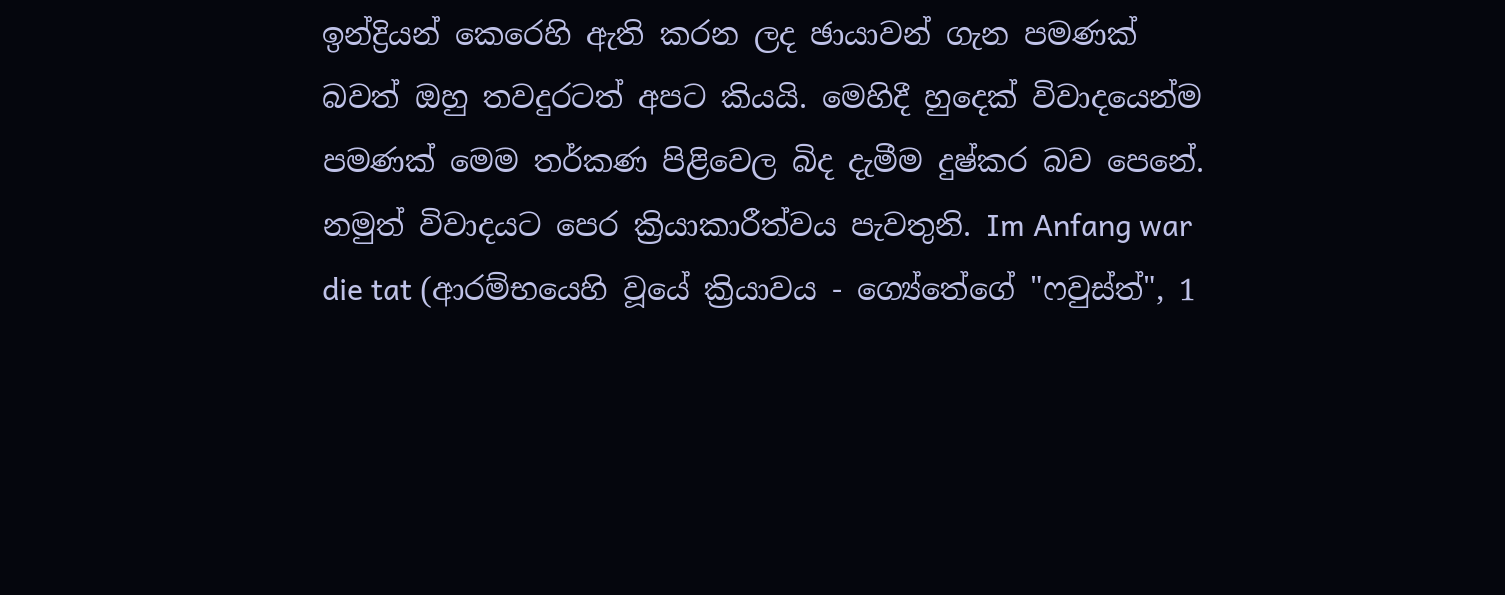ඉන්ද්‍රියන් කෙරෙහි ඇති කරන ලද ඡායාවන් ගැන පමණක් බවත් ඔහු තවදුරටත් අපට කියයි. මෙහිදී හුදෙක් විවාදයෙන්ම පමණක් මෙම තර්කණ පිළිවෙල බිද දැමීම දුෂ්කර බව පෙනේ. නමුත් විවාදයට පෙර ක්‍රියාකාරීත්වය පැවතුනි. Im Anfang war die tat (ආරම්භයෙහි වූයේ ක්‍රියාවය - ග්‍යේතේගේ "ෆවුස්ත්", 1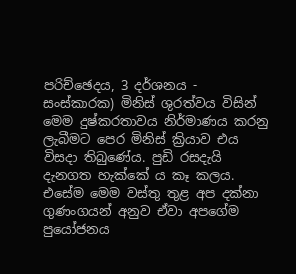පරිච්ඡෙදය, 3 දර්ශනය ‍- සංස්කාරක) මිනිස් ශුරත්වය විසින් මෙම දුෂ්කරතාවය නිර්මාණය කරනු ලැබීමට පෙර මිනිස් ක්‍රියාව එය විසදා තිබුණේය. පුඩි රසදැයි දැනගත හැක්කේ ය කෑ කලය. එසේම මෙම වස්තු තුළ අප දක්නා ගුණංගයන් අනුව ඒවා අපගේම පුයෝජනය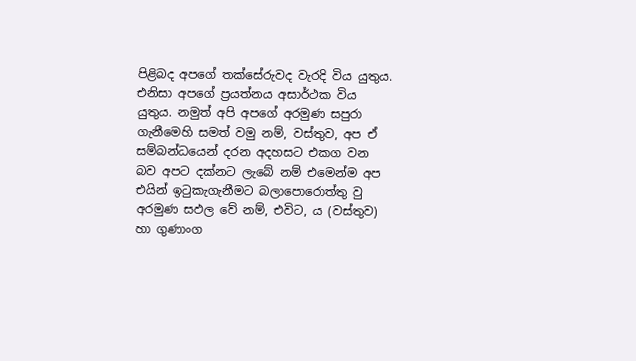පිළිබද අපගේ තක්සේරුවද වැරදි විය යුතුය. එනිසා අපගේ ප්‍රයත්නය අසාර්ථක විය යුතුය. නමුත් අපි අපගේ අරමුණ සපුරා ගැනීමෙහි සමත් වමු නම්, වස්තුව, අප ඒ සම්බන්ධයෙන් දරන අදහසට එකග වන බව අපට දක්නට ලැබේ නම් එමෙන්ම අප එයින් ඉටුකැගැනීමට බලාපොරොත්තු වු අරමුණ සඵල වේ නම්, එවිට, ය (වස්තුව) හා ගුණාංග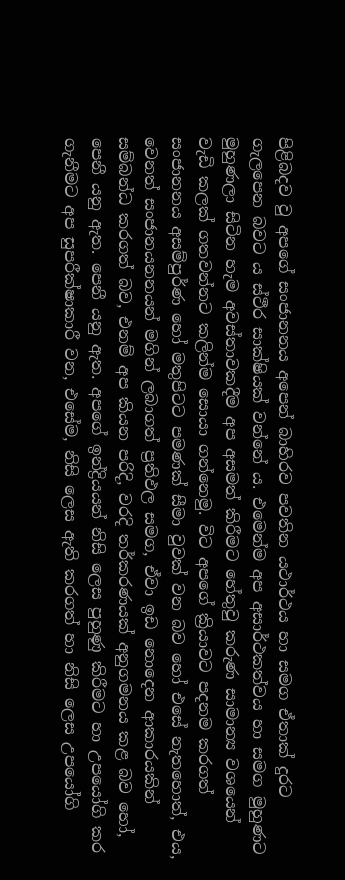පිළිබදව වු අපගේ සංජානනය අපෙන් බාහිරව පවතින යථාර්ථය හා සමග ඒතාක් දුරට ගැලපෙන බවට ය ස්ථීර සාක්ෂියක් වන්නේ ය. එමෙන්ම අප අසාර්ථකත්වය හා සමග මුහුණට මුහුණලා සිටින හැම අවස්තාවකදීම අප අසමත් කිරීමට හේතුවු කරුණ සාමාන්‍ය වශයෙන් වැඩි කලක් ගතවන්නට කලින්ම සොයා ගන්නෙමු. විට අපගේ ක්‍රියාවට පදනම කරගත් සංජානනය අසම්පුර්ණ හෝ මතුපිටට පමණක් සීමා වුවක් වන බව ‍හෝ එසේ නැතහොත්, එය, වෙනත් සංජානයනනයන් මගින් ලබාගත් ප්‍රතිඵල සමග, ඒවා ඉඩ නොදෙන ආකාරයකින් සම්බන්ධ කරගත් බව, එනම් අප කියන පරිදි, වරදි තර්කරණයක් අනුගමනය කළ බව හෝ, පෙනී යනු ඇත. පෙනී යනු ඇත. අපගේ ඉන්ද්‍රියයන් නිසි ලෙස පුහුණු කිරීමට හා උපයෝගි කර ගැනීමට අප සුපරීක්ෂාකාරී වන, එසේම, නිසි ලෙස ඇති කරගත් හා නිසි ලෙස උපයෝගි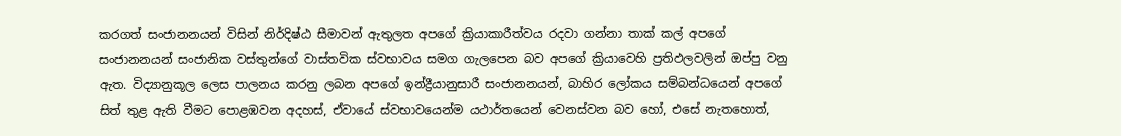කරගත් සංජානනයන් විසින් නිර්දිෂ්ඨ සීමාවන් ඇතුලත අපගේ ක්‍රියාකාරීත්වය රදවා ගන්නා තාක් කල් අපගේ සංජානනයන් සංජානික වස්තුන්ගේ වාස්තවික ස්වභාවය සමග ගැලපෙන බව අපගේ ක්‍රියාවෙහි ප්‍රතිඵලවලින් ඔප්පු වනු ඇත. විද්‍යානුකූල ලෙස පාලනය කරනු ලබන අපගේ ඉන්ද්‍රීයානුසාරී සංජානනයන්, බාහිර ලෝකය සම්බන්ධයෙන් අපගේ සිත් තුළ ඇති වීමට පොළඹවන අදහස්, ඒවායේ ස්වභාවයෙන්ම යථාර්තයෙන් වෙනස්වන බව හෝ, එසේ නැතහොත්,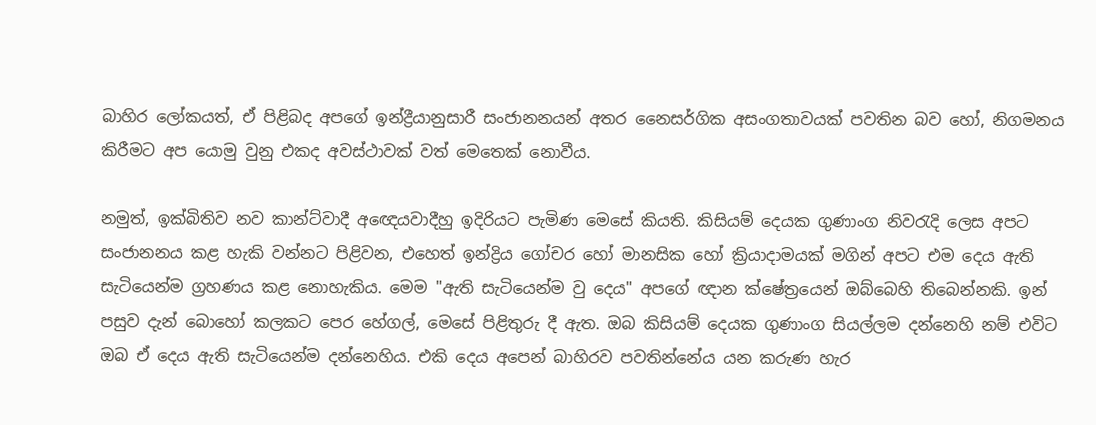බාහිර ලෝකයත්, ඒ පිළිබද අපගේ ඉන්ද්‍රීයානුසාරී සංජානනයන් අතර නෛසර්ගික අසංගතාවයක් පවතින බව හෝ, නිගමනය කිරීමට අප යොමු වුනු එකද අවස්ථාවක් වත් මෙතෙක් නොවීය.

නමුත්, ඉක්බිතිව නව කාන්ට්වාදී අඥෙයවාදීහු ඉදිරියට පැමිණ මෙසේ කියති. කිසියම් දෙයක ගුණාංග නිවරැදි ලෙස අපට සංජානනය කළ හැකි වන්නට පිළිවන, එහෙත් ඉන්ද්‍රිය ගෝචර හෝ මානසික හෝ ක්‍රියාදාමයක් මගින් අපට එම දෙය ඇති සැටියෙන්ම ග්‍රහණය කළ නොහැකිය. මෙම "ඇති සැටියෙන්ම වු දෙය" අපගේ ඥාන ක්ෂේත්‍රයෙන් ඔබ්බෙහි තිබෙන්නකි. ඉන් පසුව දැන් බො‍හෝ කලකට පෙර හේගල්, මෙසේ පිළිතුරු දී ඇත. ඔබ කිසියම් දෙයක ගුණාංග සියල්ලම දන්නෙහි නම් එවිට ඔබ ඒ දෙය ඇති සැටියෙන්ම දන්නෙහිය. එකි දෙය අපෙන් බාහිරව පවතින්නේය යන කරුණ හැර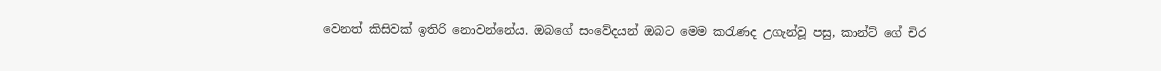වෙනත් කිසිවක් ඉතිරි නොවන්නේය. ඔබගේ සංවේදයන් ඔබට මෙම කරැණද උගැන්වූ පසු, කාන්ට් ගේ චිර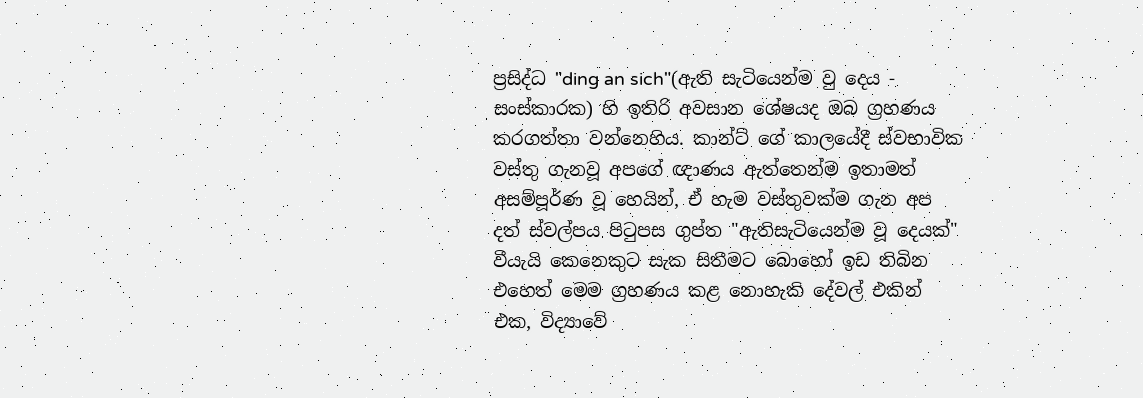ප්‍රසිද්ධ "ding an sich"(ඇති සැටියෙන්ම වු දෙය ‍- සංස්කාරක) හි ඉතිරි අවසාන ශේෂයද ඔබ ග්‍රහණය කරගත්තා වන්නෙහිය. කාන්ට් ගේ කාලයේදී ස්වභාවික වස්තු ගැනවූ අපගේ ඥාණය ඇත්තෙන්ම ඉතාමත් අසම්පූර්ණ වූ හෙයින්, ඒ හැම වස්තුවක්ම ගැන අප දත් ස්වල්පය පිටුපස ගුප්ත "ඇතිසැටියෙන්ම වූ දෙයක්" වීයැයි කෙනෙකුට සැක සිතීමට බොහෝ ඉඩ තිබින එහෙත් මෙම ග්‍රහණය කළ නොහැකි දේවල් එකින් එක, විද්‍යාවේ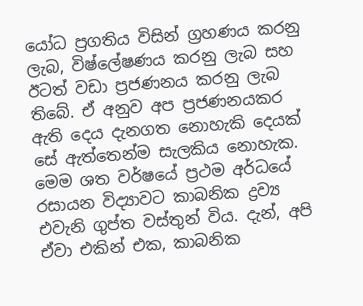යෝධ ප්‍රගතිය විසින් ග්‍රහණය කරනු ලැබ, විෂ්ලේෂණය කරනු ලැබ සහ ඊටත් වඩා ප්‍රජණනය කරනු ලැබ තිබේ. ඒ අනුව අප ප්‍රජණනයකර ඇති දෙය දැනගත නොහැකි දෙයක් සේ ඇත්තෙන්ම සැලකිය නොහැක. මෙම ශත වර්ෂයේ ප්‍රථම අර්ධයේ රසායන විද්‍යාවට කාබනික ද්‍රව්‍ය එවැනි ගුප්ත වස්තුන් විය. දැන්, අපි ඒවා එකින් එක, කාබනික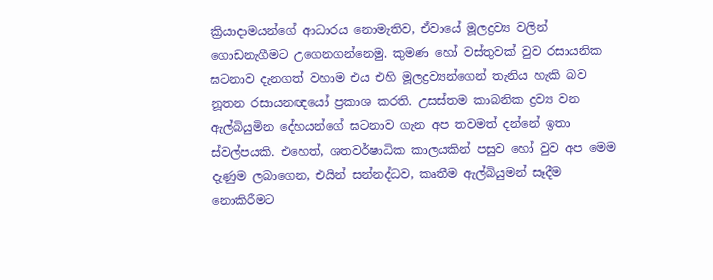ක්‍රියාදාමයන්ගේ ආධාරය නොමැතිව, ඒවායේ මූලද්‍රව්‍ය වලින් ගොඩනැගීමට උගෙනගන්නෙමු. කුමණ හෝ වස්තුවක් වුව රසායනික ඝටනාව දැනගත් වහාම එය එහි මූලද්‍රව්‍යන්ගෙන් තැනිය හැකි බව නූතන රසායනඥයෝ ප්‍රකාශ කරති. උසස්තම කාබනික ද්‍රව්‍ය වන ඇල්බියුමින දේහයන්ගේ ඝටනාව ගැන අප තවමත් දන්නේ ඉතා ස්වල්පයකි. එහෙත්, ශතවර්ෂාධික කාලයකින් පසුව හෝ වුව අප මෙම දැණුම ලබාගෙන, එයින් සන්නද්ධව, කෘතීම ඇල්බියුමන් සෑදීම නොකිරීමට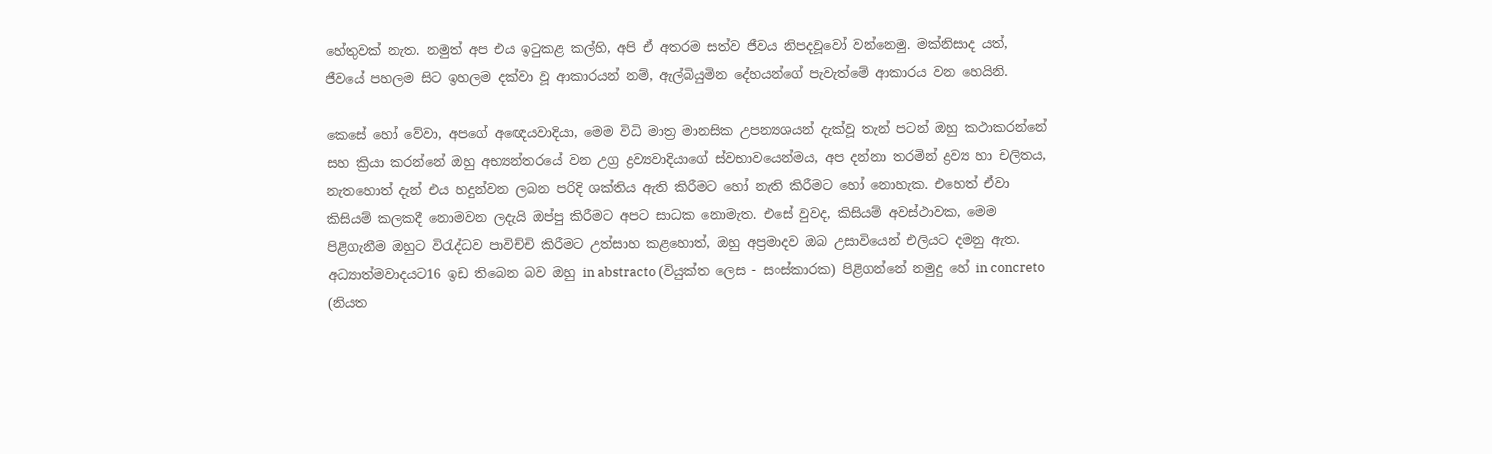හේතුවක් නැත. නමුත් අප එය ඉටුකළ කල්හි, අපි ඒ අතරම සත්ව ජීවය නිපදවූවෝ වන්නෙමු. මක්නිසාද යත්, ජීවයේ පහලම සිට ඉහලම දක්වා වූ ආකාරයන් නම්, ඇල්බියුමින දේහයන්ගේ පැවැත්මේ ආකාරය වන හෙයිනි.

කෙසේ හෝ වේවා, අපගේ අ‍ඥෙයවාදියා, මෙම විධි මාත්‍ර මානසික උපන්‍යශයන් දැක්වූ තැන් පටන් ඔහු කථාකරන්නේ සහ ක්‍රියා කරන්නේ ඔහු අභ්‍යන්තරයේ වන උග්‍ර ද්‍රව්‍යවාදියාගේ ස්වභාවයෙන්මය, අප දන්නා තරමින් ද්‍රව්‍ය හා චලිතය, නැතහොත් දැන් එය හදුන්වන ලබන පරිදි ශක්තිය ඇති කිරීමට හෝ නැති කිරීමට හෝ නොහැක. එහෙත් ඒවා කිසියම් කලකදී නොමවන ලදැයි ඔප්පු කිරීමට අපට සාධක නොමැත. එසේ වුවද, කිසියම් අවස්ථාවක, මෙම පිළිගැනීම ඔහුට විරැද්ධව පාවිච්චි කිරීමට උත්සාහ කළහොත්, ඔහු අප්‍රමාදව ඔබ උසාවියෙන් එලියට දමනු ඇත. අධ්‍යාත්මවාදයට16 ඉඩ තිබෙන බව ඔහු in abstracto (වියුක්ත ලෙස ‍- සංස්කාරක) පිළිගන්නේ නමුදු හේ in concreto (නියත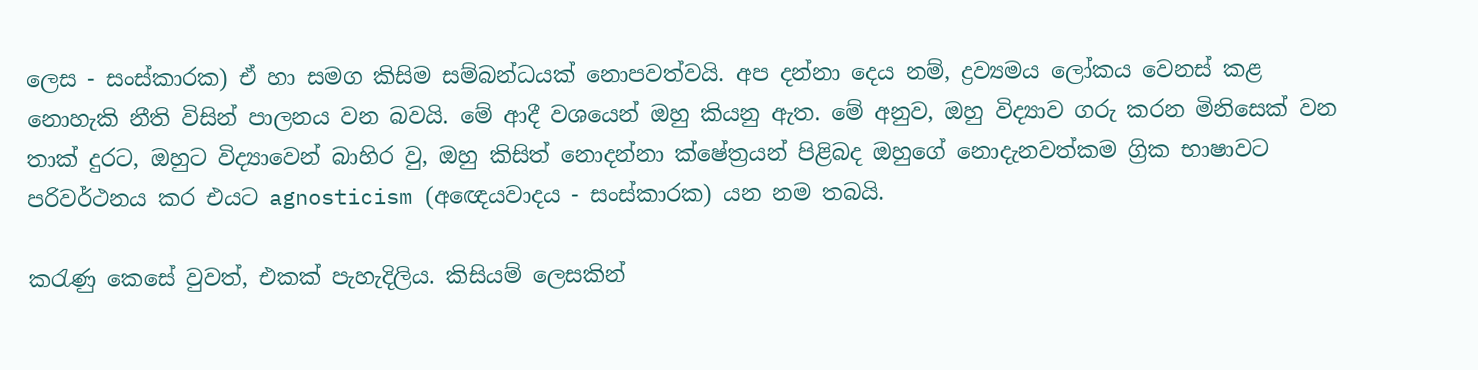ලෙස ‍- සංස්කාරක) ඒ හා සමග කිසිම සම්බන්ධයක් නොපවත්වයි. අප දන්නා දෙය නම්, ද්‍රව්‍යමය ලෝකය වෙනස් කළ නොහැකි නීති විසින් පාලනය වන බවයි. මේ ආදී වශයෙන් ඔහු කියනු ඇත. මේ අනුව, ඔහු විද්‍යාව ගරු කරන මිනිසෙක් වන තාක් දුරට, ඔහුට විද්‍යාවෙන් බාහිර වු, ඔහු කිසිත් නොදන්නා ක්ෂේත්‍රයන් පිළිබද ඔහුගේ නොදැනවත්කම ග්‍රික භාෂාවට පරිවර්ථනය කර එයට agnosticism (අඥෙයවාදය ‍- සංස්කාරක) යන නම තබයි.

කරැණු කෙසේ වුවත්, එකක් පැහැදිලිය. කිසියම් ලෙසකින්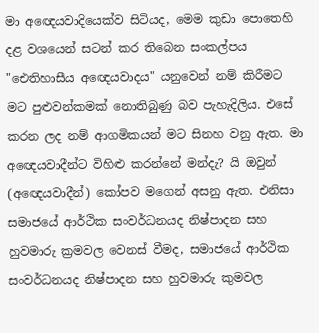මා අඥෙයවාදියෙක්ව සිටියද, මෙම කුඩා පොතෙහි දළ වශයෙන් සටන් කර තිබෙන සංකල්පය "ඓතිහාසීය අඥෙයවාදය" යනුවෙන් නම් කිරීමට මට පුළුවන්කමක් නොතිබුණු බව පැහැදිලිය. එසේ කරන ලද නම් ආගමිකයන් මට සිනහ වනු ඇත. මා අඥෙයවාදීන්ට විහිළු කරන්නේ මන්දැ? යි ඔවුන් (අඥෙයවාදීන්) කෝපව මගෙන් අසනු ඇත. එනිසා සමාජයේ ආර්ථික සංවර්ධනයද නිෂ්පාදන සහ හුවමාරු ක්‍රමවල වෙනස් වීමද, සමාජයේ ආර්ථික සංවර්ධනයද නිෂ්පාදන සහ හුවමාරු කුමවල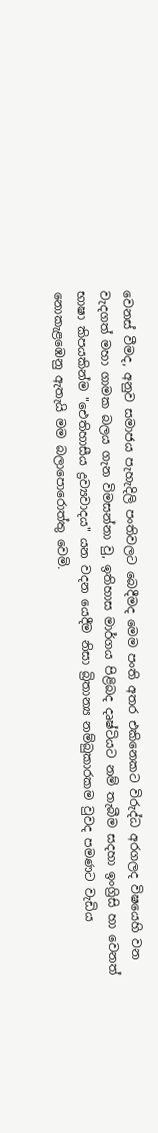වෙනස් වීමද, අනුව සමාජය පැහැදිලි පංතිවලට බෙදීමද මෙම පංති අතර එකිනෙකට විරුද්ධ අරගලද විෂයෙහි වන වැදගත් මහා ගාමක බලය ගැන විමසන්නා වු, ඉතිහාස මාර්ගය පිළිබද දෘෂ්ටියට නම් තැබීම සදහා ඉංග්‍රිසි හා වෙනත් භාෂා කිපයකින්ම "ඓතිහාසීය ද්‍රව්‍යවාදය" යන වදන යෙදීම නිසා බ්‍රිතාන්‍ය නම්බුකාරකම වුවද පමණට වැඩිය නොකැළඹෙනු ඇතැයි මම බලාපොරොත්තු වෙමි.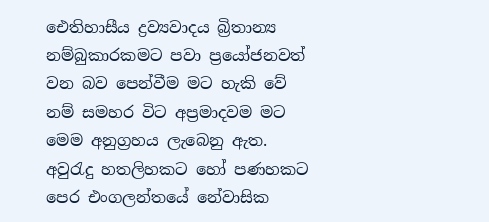ඓතිහාසීය ද්‍රව්‍යවාදය බ්‍රිතාන්‍ය නම්බුකාරකමට පවා ප්‍රයෝජනවත් වන බව පෙන්වීම මට හැකි වේ නම් සමහර විට අප්‍රමාදවම මට මෙම අනුග්‍රහය ලැබෙනු ඇත. අවුරැදු හතලිහකට හෝ පණහකට පෙර එංගලන්තයේ නේවාසික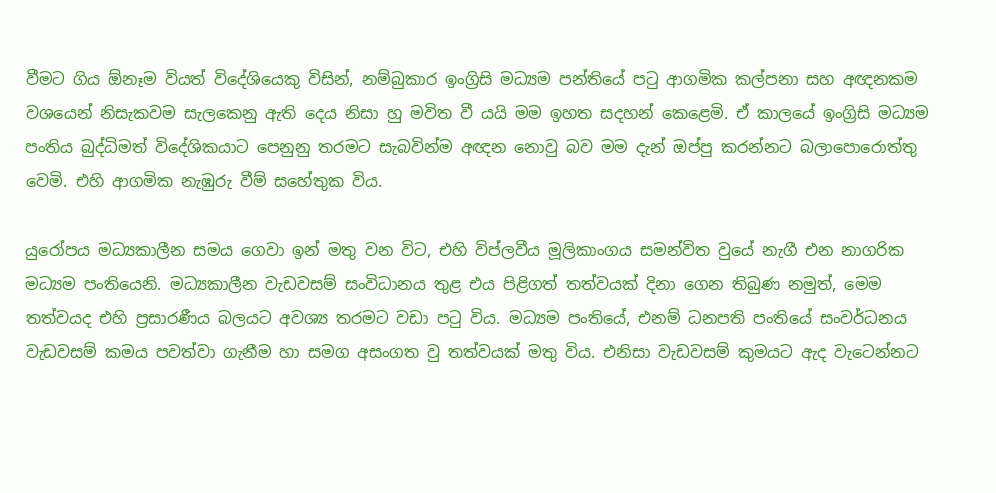වීමට ගිය ඕනෑම වියත් විදේශියෙකු විසින්, නම්බුකාර ඉංග්‍රිසි මධ්‍යම පන්තියේ පටු ආගමික කල්පනා සහ අඥනකම වශයෙන් නිසැකවම සැලකෙනු ඇති දෙය නිසා හු මවිත වී යයි මම ඉහත සදහන් කෙළෙමි. ඒ කාලයේ ඉංග්‍රිසි මධ්‍යම පංතිය බුද්ධිමත් විදේශිකයාට පෙනුනු තරමට සැබවින්ම අඥන නොවු බව මම දැන් ඔප්පු කරන්නට බලාපොරොත්තු වෙමි. එහි ආගමික නැඹුරු වීම් සහේතුක විය.

යුරෝපය මධ්‍යකාලීන සමය ගෙවා ඉන් මතු වන විට, එහි විප්ලවීය මූලිකාංගය සමන්විත වුයේ නැගී එන නාගරික මධ්‍යම පංතියෙනි. මධ්‍යකාලීන වැඩවසම් සංවිධානය තුළ එය පිළිගත් තත්වයක් දිනා ගෙන තිබුණ නමුත්, මෙම තත්වයද එහි ප්‍රසාරණීය බලයට අවශ්‍ය තරමට වඩා පටු විය. මධ්‍යම පංතියේ, එනම් ධනපති පංතියේ සංවර්ධනය වැඩවසම් කමය පවත්වා ගැනීම හා සමග අසංගත වු තත්වයක් මතු විය. එනිසා වැඩවසම් කුමයට ඇද වැටෙන්නට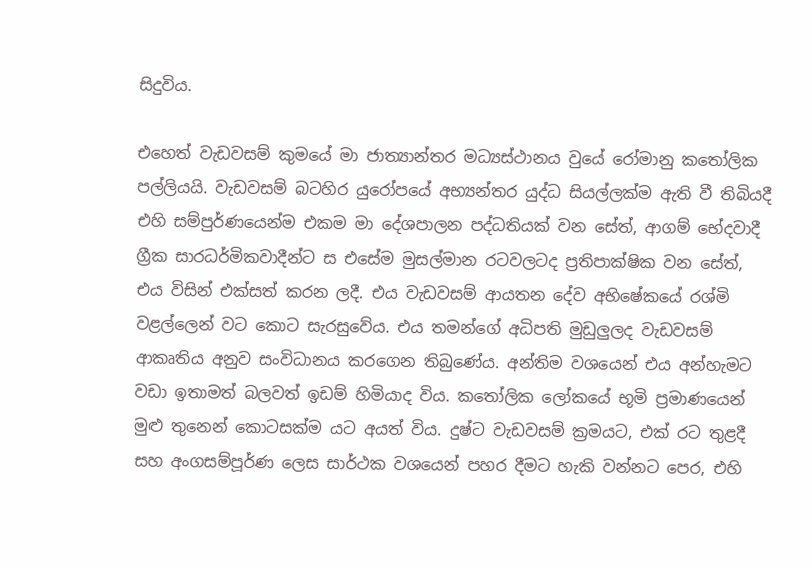සිදුවිය.

එහෙත් වැඩවසම් කුමයේ මා ජාත්‍යාන්තර මධ්‍යස්ථානය වුයේ රෝමානු කතෝලික පල්ලියයි. වැඩවසම් බටහිර යුරෝපයේ අභ්‍යන්තර යුද්ධ සියල්ලක්ම ඇති වී තිබියදී එහි සම්පුර්ණයෙන්ම එකම මා දේශපාලන පද්ධතියක් වන සේත්, ආගම් භේදවාදී ග්‍රීක සාරධර්මිකවාදීන්ට ස එසේම මුසල්මාන රටවලටද ප්‍රතිපාක්ෂික වන සේත්, එය විසින් එක්සත් කරන ලදී. එය වැඩවසම් ආයතන දේව අභිෂේකයේ රශ්මි වළල්ලෙන් වට කොට සැරසුවේය. එය තමන්ගේ අධිපති මුඩුලුලද වැඩවසම් ආකෘතිය අනුව සංවිධානය කරගෙන තිබුණේය. අන්තිම වශයෙන් එය අන්හැමට වඩා ඉතාමත් බලවත් ඉඩම් හිමියාද විය. කතෝලික ලෝකයේ භූමි ප්‍රමාණයෙන් මුළු තුනෙන් කොටසක්ම යට අයත් විය. දුෂ්ට වැඩවසම් ක්‍රමයට, එක් රට තුළදී සහ අංගසම්පූර්ණ ලෙස සාර්ථක වශයෙන් පහර දීමට හැකි වන්නට පෙර, එහි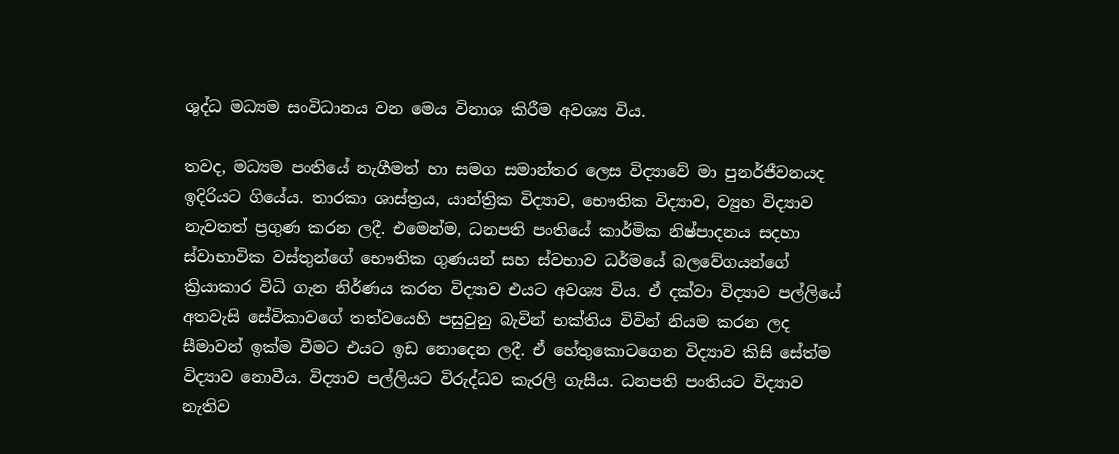ශුද්ධ මධ්‍යම සංවිධානය වන මෙය විනාශ කිරීම අවශ්‍ය විය.

තවද, මධ්‍යම පංතියේ නැගීමත් හා සමග සමාන්තර ලෙස විද්‍යාවේ මා පුනර්ජීවනයද ඉදිරියට ගියේය. තාරකා ශාස්ත්‍රය, යාන්ත්‍රික විද්‍යාව, භෞතික විද්‍යාව, ව්‍යුහ විද්‍යාව නැවතත් ප්‍රගුණ කරන ලදී. එමෙන්ම, ධනපති පංතියේ කාර්මික නිෂ්පාදනය සදහා ස්වාභාවික වස්තුන්ගේ භෞතික ගුණයන් සහ ස්වභාව ධර්මයේ බලවේගයන්ගේ ක්‍රියාකාර විධි ගැන නිර්ණය කරන විද්‍යාව එයට අවශ්‍ය විය. ඒ දක්වා විද්‍යාව පල්ලියේ අතවැසි සේවිකාවගේ තත්වයෙහි පසුවුනු බැවින් භක්තිය විවින් නියම කරන ලද සීමාවන් ඉක්ම වීමට එයට ඉඩ නොදෙන ලදී. ඒ හේතුකොටගෙන විද්‍යාව කිසි ‍සේත්ම විද්‍යාව නොවීය. විද්‍යාව පල්ලියට විරුද්ධව කැරලි ගැසීය. ධනපති පංතියට විද්‍යාව නැතිව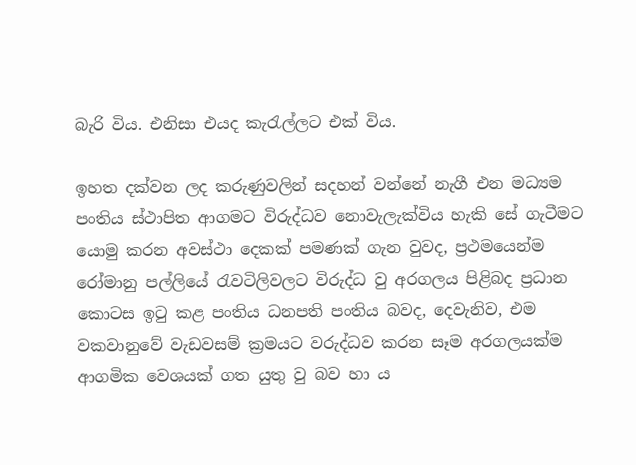බැරි විය. එනිසා එයද කැරැල්ලට එක් විය.

ඉහත දක්වන ලද කරුණුවලින් සදහන් වන්නේ නැගී එන මධ්‍යම පංතිය ස්ථාපිත ආගමට විරුද්ධව නොවැලැක්විය හැකි සේ ගැටීමට යොමු කරන අවස්ථා දෙකක් පමණක් ගැන වුවද, ප්‍රථමයෙන්ම රෝමානු පල්ලියේ රැවටිලිවලට විරුද්ධ වු අරගලය පිළිබද ප්‍රධාන කොටස ඉටු කළ පංතිය ධනපති පංතිය බවද, දෙවැනිව, එම වකවානුවේ වැඩවසම් ක්‍රමයට වරුද්ධව කරන සෑම අරගලයක්ම ආගමික වෙශයක් ගත යුතු වු බව හා ය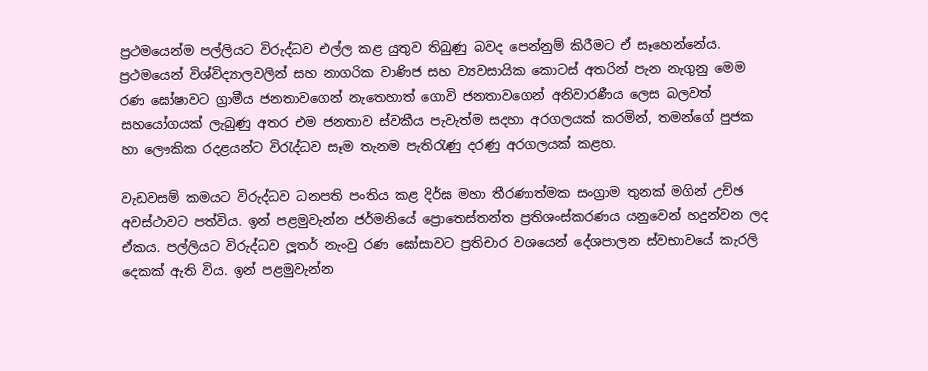ප්‍රථමයෙන්ම පල්ලියට විරුද්ධව එල්ල කළ යුතුව තිබුණු බවද පෙන්නුම් කිරීමට ඒ සෑහෙන්නේය. ප්‍රථමයෙන් විශ්විද්‍යාලවලින් සහ නාගරික වාණිජ සහ ව්‍යවසායික කොටස් අතරින් පැන නැගුනු මෙම රණ ඝෝෂාවට ග්‍රාමීය ජනතාවගෙන් නැත‍ෙහාත් ගොවි ජනතාවගෙන් අනිවාරණීය ලෙස බලවත් සහයෝගයක් ලැබුණු අතර එම ජනතාව ස්වකීය පැවැත්ම සදහා අරගලයක් කරමින්, තමන්ගේ පුජක හා ලෞකික රදළයන්ට විරැද්ධව සෑම තැනම පැතිරැණු දරණු අරගලයක් කළහ.

වැඩවසම් කමයට විරුද්ධව ධනපති පංතිය කළ දිර්ඝ මහා තීරණාත්මක සංග්‍රාම තුනක් මගින් උච්ඡ අවස්ථාවට පත්විය. ඉන් පළමුවැන්න ජර්මනියේ ප්‍රොතෙස්තන්ත ප්‍රතිශංස්කරණය යනුවෙන් හදුන්වන ලද ඒකය. පල්ලියට විරුද්ධව ලූතර් නැංවු රණ ඝෝසාවට ප්‍රතිචාර වශයෙන් දේශපාලන ස්වභාවයේ කැරලි දෙකක් ඇති විය. ඉන් පළමුවැන්න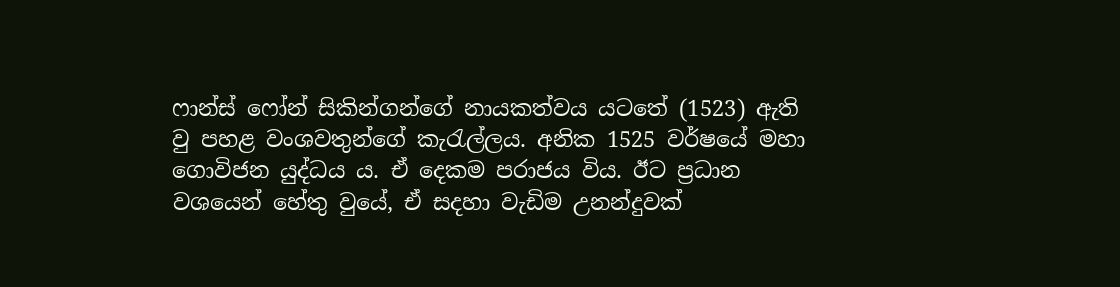ෆාන්ස් ෆෝන් සිකින්ගන්ගේ නායකත්වය යටතේ (1523) ඇති වු පහළ වංශවතුන්ගේ කැරැල්ලය. අනික 1525 වර්ෂයේ මහා ගොවිජන යුද්ධය ය. ඒ දෙකම පරාජය විය. ඊට ප්‍රධාන වශයෙන් හේතු වුයේ, ඒ සදහා වැඩිම උනන්දුවක්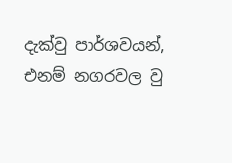දැක්වු පාර්ශවයන්, එනම් නගරවල වු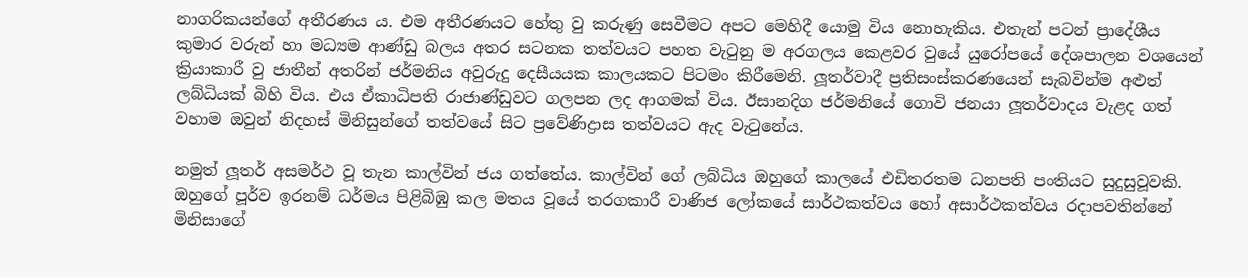නාගරිකයන්ගේ අතීරණය ය. එම අතීරණයට හේතු වු කරුණු සෙවීමට අපට මෙහිදී යොමු විය නොහැකිය. එතැන් පටන් ප්‍රාදේශීය කුමාර වරුන් හා මධ්‍යම ආණ්ඩු බලය අතර සටනක තත්වයට පහත වැටුනු ම අරගලය කෙළවර වුයේ යුරෝපයේ දේශපාලන වශයෙන් ක්‍රියාකාරී වු ජාතීන් අතරින් ජර්මනිය අවුරුදු දෙසීයයක කාලයකට පිටමං කිරීමෙනි. ලූතර්වාදී ප්‍රතිසංස්කරණයෙන් සැබවින්ම අළුත් ලබ්ධියක් බිහි විය. එය ඒකාධිපති රාජාණ්ඩුවට ගලපන ලද ආගමක් විය. ඊසානදිග ජර්මනියේ ගොවි ජනයා ලූතර්වාදය වැළද ගත් වහාම ඔවුන් නිදහස් මිනිසුන්ගේ තත්වයේ සිට ප්‍රවේණිද්‍රාස තත්වයට ඇද වැටුනේය.

නමුත් ලූතර් අසමර්ථ වූ තැන කාල්වින් ජය ගත්තේය. කාල්වින් ගේ ලබ්ධිය ඔහුගේ කාලයේ එඩිතරතම ධනපති පංතියට සුදුසුවූවකි. ඔහුගේ පූර්ව ඉරනම් ධර්මය පිළිබිඹු කල මතය වූයේ තරගකාරී වාණිජ ලෝකයේ සාර්ථකත්වය හෝ අසාර්ථකත්වය රදාපවතින්නේ මිනිසාගේ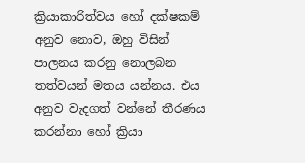ක්‍රියාකාරිත්වය හෝ දක්ෂකම් අනුව නොව, ඔහු විසින් පාලනය කරනු නොලබන තත්වයන් මතය යන්නය. එය අනුව වැදගත් වන්නේ තීරණය කරන්නා හෝ ක්‍රියා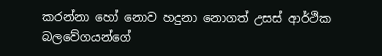කරන්නා හෝ නොව හදුනා නොගත් උසස් ආර්ථික බලවේගයන්ගේ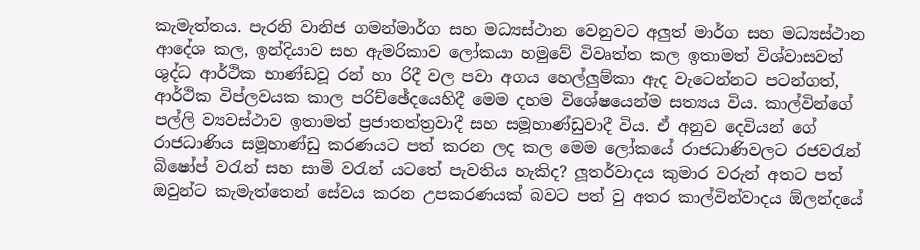කැමැත්තය. පැරනි වානිජ ගමන්මාර්ග සහ මධ්‍යස්ථාන වෙනුවට අලුත් මාර්ග සහ මධ්‍යස්ථාන ආදේශ කල, ඉන්දියාව සහ ඇමරිකාව ලෝකයා හමුවේ විවෘත්ත කල ඉතාමත් විශ්වාසවත් ශුද්ධ ආර්ථික භාණ්ඩවූ රන් හා රිදී වල පවා අගය හෙල්ලුම්කා ඇද වැටෙන්නට පටන්ගත්, ආර්ථික විප්ලවයක කාල පරිච්ඡේදයෙහිදී මෙම දහම විශේෂයෙන්ම සත්‍යය විය. කාල්වින්ගේ පල්ලි ව්‍යවස්ථාව ඉතාමත් ප්‍රජාතත්ත්‍රවාදී සහ සමූහාණ්ඩුවාදී විය. ඒ අනුව දෙවියන් ගේ රාජධාණිය සමූහාණ්ඩු කරණයට පත් කරන ලද කල මෙම ලෝකයේ රාජධාණිවලට රජවරැන් බිෂෝප් වරැන් සහ සාමි වරැන් යටතේ පැවතිය හැකිද? ලූතර්වාදය කුමාර වරුන් අතට පත් ඔවුන්ට කැමැත්තෙන් සේවය කරන උපකරණයක් බවට පත් වු අතර කාල්වින්වාදය ඕලන්දයේ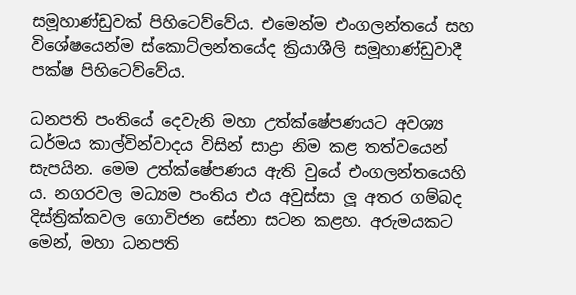සමූහාණ්ඩුවක් පිහිටෙව්වේය. එමෙන්ම එංගලන්තයේ සහ විශේෂයෙන්ම ස්කොට්ලන්තයේද ක්‍රියාශීලි සමූහාණ්ඩුවාදී පක්ෂ පිහිටෙව්වේය.

ධනපති පංතියේ දෙවැනි මහා උත්ක්ෂේපණයට අවශ්‍ය ධර්මය කාල්වින්වාදය විසින් සාද්‍රා නිම කළ තත්වයෙන් සැපයින. මෙම උත්ක්ෂේපණය ඇති වුයේ එංගලන්තයෙහි ය. නගරවල මධ්‍යම පංතිය එය අවුස්සා ලූ අතර ගම්බද දිස්ත්‍රික්කවල ගොවිජන සේනා සටන කළහ. අරුමයකට මෙන්, මහා ධනපති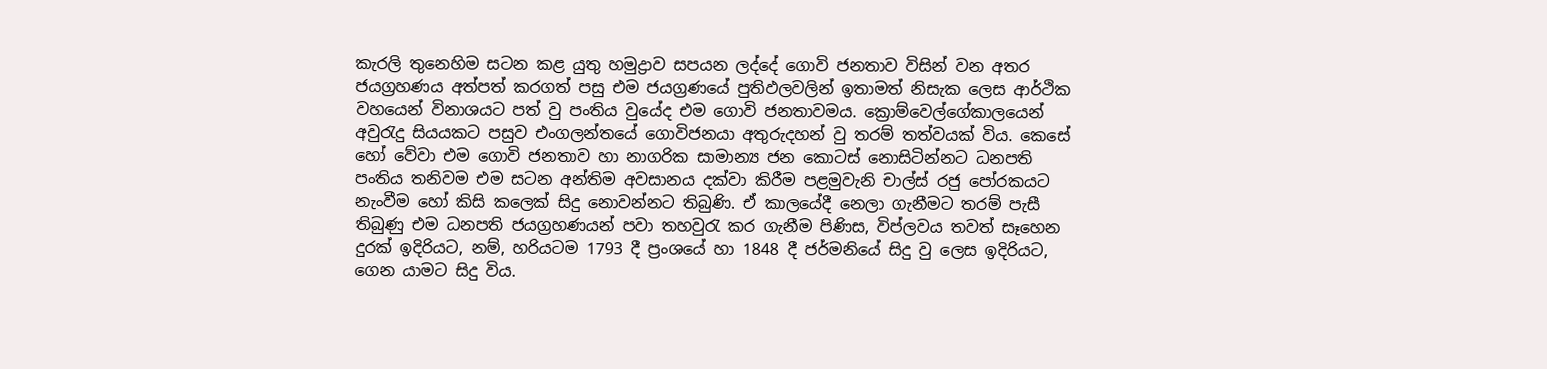කැරලි තුනෙහිම සටන කළ යුතු හමුද්‍රාව සපයන ලද්දේ ගොවි ජනතාව විසින් වන අතර ජයග්‍රහණය අත්පත් කරගත් පසු එම ජයග්‍රණයේ පුතිඵලවලින් ඉතාමත් නිසැක ලෙස අ‍ාර්ථික වහයෙන් විනාශයට පත් වු පංතිය වුයේද එම ගොවි ජනතාවමය. ක්‍රොම්වෙල්ගේකාලයෙන් අවුරැදු සියයකට පසුව එංගලන්තයේ ගොවිජනයා අතුරුදහන් වු තරම් තත්වයක් විය. කෙසේ හෝ වේවා එම ගොවි ජනතාව හා නාගරික සාමාන්‍ය ජන කොටස් නොසිටින්නට ධනපති පංතිය තනිවම එම සටන අන්තිම අවසානය දක්වා කිරීම පළමුවැනි චාල්ස් රජු පෝරකයට නැංවීම හෝ කිසි කලෙක් සිදු නොවන්නට තිබුණි. ඒ කාලයේදී නෙලා ගැනීමට තරම් පැසී තිබුණු එම ධනපති ජයග්‍රහණයන් පවා තහවුරැ කර ගැනීම පිණිස, විප්ලවය තවත් සෑහෙන දුරක් ඉදිරියට, නම්, හරියටම 1793 දී ප්‍රංශයේ හා 1848 දී ජර්මනියේ සිදු වු ලෙස ඉදිරියට, ගෙන යාමට සිදු විය.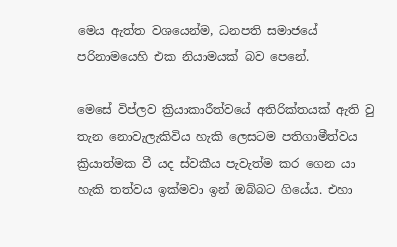මෙය ඇත්ත වශයෙන්ම, ධනපති සමාජයේ පරිනාමයෙහි එක නියාමයක් බව පෙනේ.

මෙසේ විප්ලව ක්‍රියාකාරීත්වයේ අතිරික්තයක් ඇති වු තැන නොවැලැකිවිය හැකි ලෙසටම පතිගාමීත්වය ක්‍රියාත්මක වී යද ස්වකීය පැවැත්ම කර ගෙන යා හැකි තත්වය ඉක්මවා ඉන් ඔබ්බට ගියේය. එහා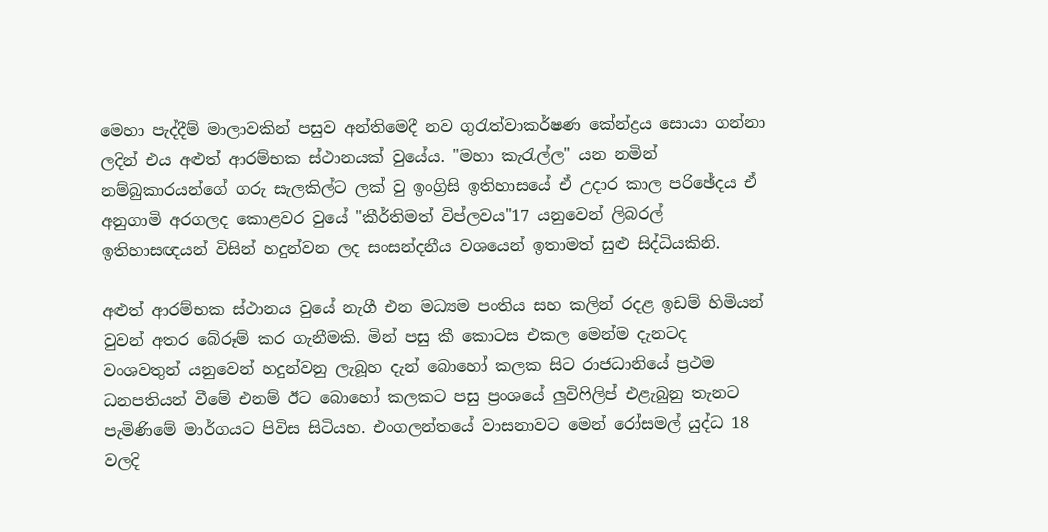මෙහා පැද්දීම් මාලාවකින් පසුව අන්තිමෙදී නව ගුරැත්වාකර්ෂණ කේන්ද්‍රය සොයා ගන්නා ලදින් එය අළුත් ආරම්භක ස්ථානයක් වුයේය. "මහා කැරැල්ල" යන නමින් නම්බුකාරයන්ගේ ගරු සැලකිල්ට ලක් වු ඉංග්‍රිසි ඉතිහාසයේ ඒ උදාර කාල පරිඡේදය ඒ අනුගාමි අරගලද කොළවර වුයේ "කීර්තිමත් විප්ලවය"17 යනුවෙන් ලිබරල් ඉතිහාසඥයන් විසින් හදුන්වන ලද සංසන්දනීය වශයෙන් ඉතාමත් සුළු සිද්ධියකිනි.

අළුත් ආරම්භක ස්ථානය වුයේ නැගී එන මධ්‍යම පංතිය සහ කලින් රදළ ඉඩම් හිමියන් වුවන් අතර බේරූම් කර ගැනීමකි. මින් පසු කී කොටස එකල මෙන්ම දැනටද වංශවතුන් යනුවෙන් හදුන්වනු ලැබූහ දැන් බොහෝ කලක සිට රාජධානියේ ප්‍රථම ධනපතියන් වීමේ එනම් ඊට බොහෝ කලකට පසු ප්‍රංශයේ ලුවිෆිලිප් එළැබුනු තැනට පැමිණිමේ මාර්ගයට පිවිස සිටියහ. එංගලන්තයේ වාසනාවට මෙන් රෝසමල් යුද්ධ 18 වලදි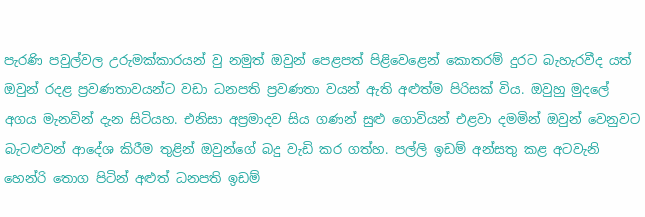පැරණි පවුල්වල උරුමක්කාරයන් වු නමුත් ඔවුන් පෙළපත් පිළිවෙළෙන් කොතරම් දුරට බැහැරවීද යත් ඔවුන් රදළ ප්‍රවණතාවයන්ට වඩා ධනපති ප්‍රවණතා වයන් ඇති අළුත්ම පිරිසක් විය. ඔවුහු මුදලේ අගය මැනවින් දැන සිටියහ. එනිසා අප්‍රමාදව සිය ගණන් සුළු ගොවියන් එළවා දමමින් ඔවුන් වෙනුවට බැටළුවන් ආදේශ කිරීම තුළින් ඔවුන්ගේ බදු වැඩි කර ගත්හ. පල්ලි ඉඩම් අන්සතු කළ අටවැනි හෙන්රි තොග පිටින් අළුත් ධනපති ඉඩම්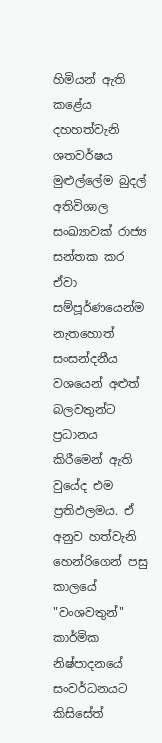හිමියන් ඇති කළේය දහහත්වැනි ශතවර්ෂය මුළුල්ලේම බුදල් අතිවිශාල සංඛ්‍යාවක් රාජ්‍ය සන්තක කර ඒවා සම්පූර්ණයෙන්ම නැතහොත් සංසන්දනීය වශයෙන් අළුත් බලවතුන්ට ප්‍රධානය කිරීමෙන් ඇති වුයේද එම ප්‍රතිඵලමය. ඒ අනුව හත්වැනි හෙන්රිගෙන් පසු කාලයේ "වංශවතුන්" කාර්මික නිෂ්පාදනයේ සංවර්ධනයට කිසිසේත්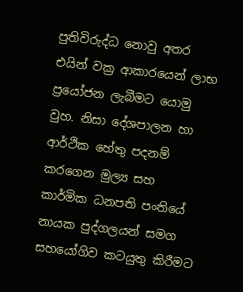පුතිවිරුද්ධ නොවු අතර එයින් වක්‍ර ආකාරයෙන් ලාභ ප්‍රයෝජන ලැබීමට යොමු වුහ. නිසා දේශපාලන හා ආර්ථික හේතු පදනම් කරගෙන මුල්‍ය සහ කාර්මික ධනපති පංතියේ නායක පුද්ගලයන් සමග සහයෝගිව කටයුතු කිරීමට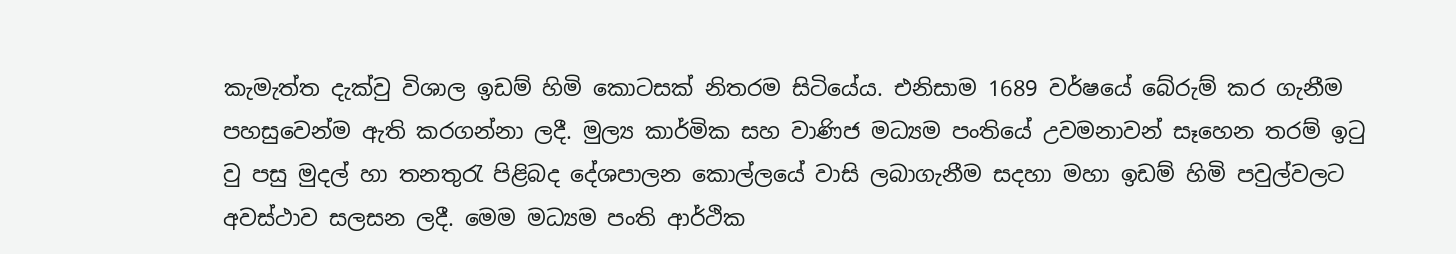කැමැත්ත දැක්වු විශාල ඉඩම් හිමි කොටසක් නිතරම සිටියේය. එනිසාම 1689 වර්ෂයේ බේරුම් කර ගැනීම පහසුවෙන්ම ඇති කරගන්නා ලදී. මුල්‍ය කාර්මික සහ වාණිජ මධ්‍යම පංතියේ උවමනාවන් සෑහෙන තරම් ඉටු වු පසු මුදල් හා තනතුරැ පිළිබද දේශපාලන කොල්ලයේ වාසි ලබාගැනීම සදහා මහා ඉඩම් හිමි පවුල්වලට අවස්ථාව සලසන ලදී. මෙම මධ්‍යම පංති ආර්ථික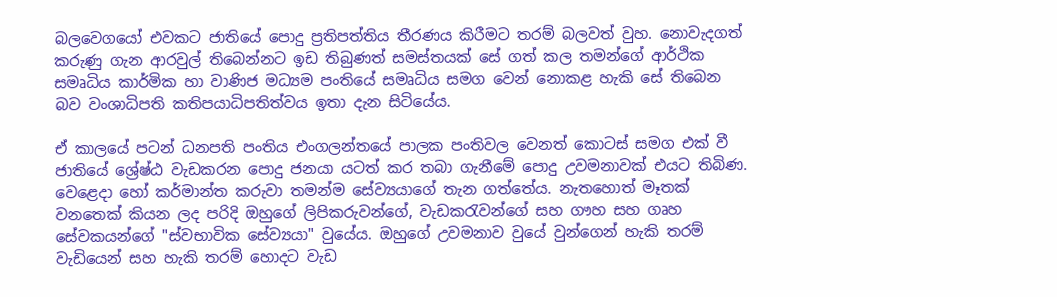බලවෙගයෝ එවකට ජාතියේ පොදු ප්‍රතිපත්තිය තීරණය කිරීමට තරම් බලවත් වුහ. නොවැදගත් කරුණු ගැන ආරවුල් තිබෙන්නට ඉඩ තිබුණත් සමස්තයක් සේ ගත් කල තමන්ගේ ආර්ථික සමෘධිය කාර්මික හා වාණිජ මධ්‍යම පංතියේ සමෘධිය සමග වෙන් නොකළ හැකි සේ තිබෙන බව වංශාධිපති කතිපයාධිපතිත්වය ඉතා දැන සිටියේය.

ඒ කාලයේ පටන් ධනපති පංතිය එංගලන්තයේ පාලක පංතිවල වෙනත් කොටස් සමග එක් වී ජාතියේ ‍ශ්‍රේෂ්ඨ වැඩකරන පොදු ජනයා යටත් කර තබා ගැනී‍මේ පොදු උවමනාවක් එයට තිබිණ. වෙළෙදා හෝ කර්මාන්ත කරුවා තමන්ම සේව්‍යයාගේ තැන ගත්තේය. නැතහොත් මෑතක් වනතෙක් කියන ලද පරිදි ඔහුගේ ලිපිකරුවන්ගේ, වැඩකරැවන්ගේ සහ ගෟහ සහ ගෘහ සේවකයන්ගේ "ස්වභාවික සේව්‍යයා" වුයේය. ඔහුගේ උවමනාව වුයේ වුන්ගෙන් හැකි තරම් වැඩියෙන් සහ හැකි තරම් හොදට වැඩ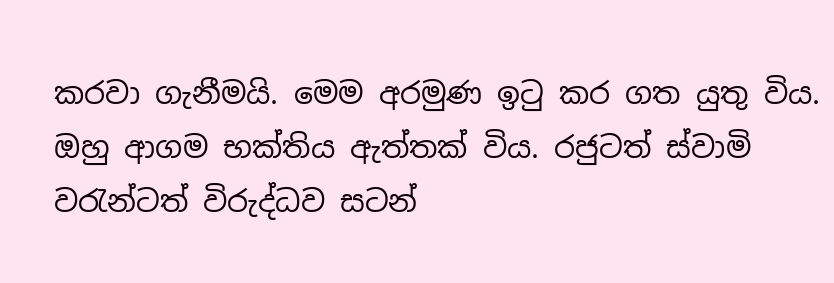කරවා ගැනීමයි. මෙම අරමුණ ඉටු කර ගත යුතු විය. ඔහු ආගම භක්තිය ඇත්තක් විය. රජුටත් ස්වාමි වරැන්ටත් විරුද්ධව සටන්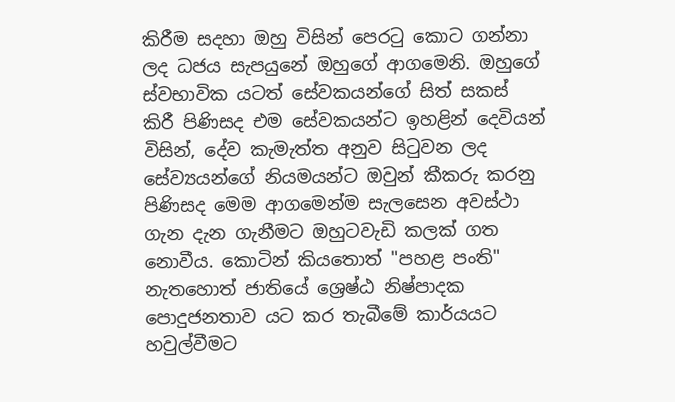කිරීම සදහා ඔහු විසින් පෙරටු කොට ගන්නා ලද ධජය සැපයුනේ ඔහුගේ ආගමෙනි. ඔහුගේ ස්වභාවික යටත් සේවකයන්ගේ සිත් සකස් කිරී පිණිසද එම සේවකයන්ට ඉහළින් දෙවියන් විසින්, දේව කැමැත්ත අනුව සිටුවන ලද සේව්‍යයන්ගේ නියමයන්ට ඔවුන් කීකරු කරනු පිණිසද මෙම ආගමෙන්ම සැලසෙන අවස්ථා ගැන දැන ගැනීමට ඔහුටවැඩි කලක් ගත නොවීය. කොටින් කියතොත් "පහළ පංති" නැතහොත් ජාතියේ ශ්‍රෙෂ්ඨ නිෂ්පාදක පොදුජනතාව යට කර තැබීමේ කාර්යයට හවුල්වීමට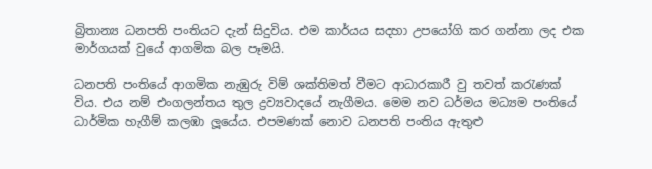බ්‍රිතාන්‍ය ධනපති පංතියට දැන් සිදුවිය. එම කාර්යය සදහා උපයෝගි කර ගන්නා ලද එක මාර්ගයක් වුයේ ආගමික බල පෑමයි.

ධනපති පංතියේ ආගමික නැඹුරු විම් ශක්තිමත් වීමට ආධාරකාරී වු තවත් කරැණක් විය. එය නම් එංගලන්තය තුල ද්‍රව්‍යවාදයේ නැගීමය. මෙම නව ධර්මය මධ්‍යම පංතියේ ධාර්මික හැගීම් කලඹා ලූයේය. එපමණක් නොව ධනපති පංතිය ඇතුළු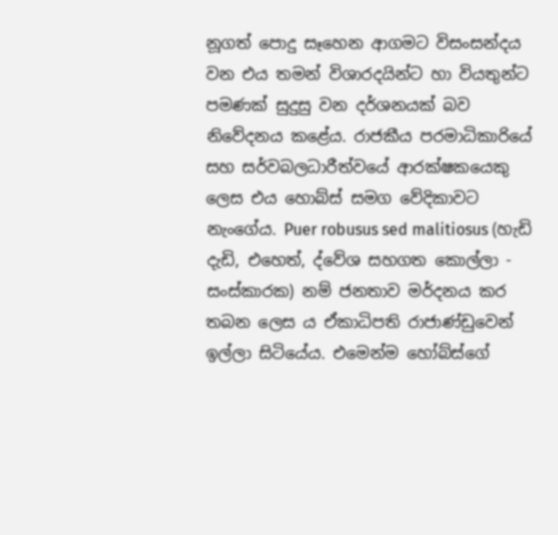නූගත් පොදු සෑහෙන ආගමට විසංසන්දය වන එය තමන් විශාරදයින්ට හා වියතුන්ට පමණක් සුදුසු වන දර්ශනයක් බව නිවේදනය කළේය. රාජකීය පරමාධිකාරියේ සහ සර්වබලධාරීත්වයේ ආරක්ෂකයෙකු ලෙස එය හොබ්ස් සමග වේදිකාවට නැංගේය. Puer robusus sed malitiosus (හැඩි දැඩි, එහෙත්, ද්වේශ සහගත කොල්ලා - සංස්කාරක) නම් ජනතාව මර්දනය කර තබන ලෙස ය ඒකාධිපති රාජාණ්ඩුවෙන් ඉල්ලා සිටියේය. එමෙන්ම හෝබ්ස්ගේ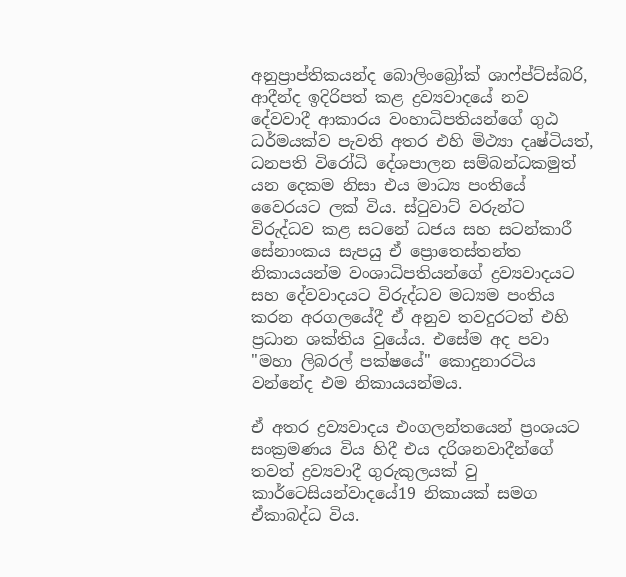අනුප්‍රාප්තිකයන්ද බොලිංබ්‍රෝක් ශාෆ්ප්ට්ස්බරි, ආදීන්ද ඉදිරිපත් කළ ද්‍රව්‍යවාදයේ නව දේවවාදී ආකාරය වංහාධිපතියන්ගේ ගුඨ ධර්මයක්ව පැවති අතර එහි මිථ්‍යා දෘෂ්ටියත්, ධනපති විරෝධි දේශපාලන සම්බන්ධකමුත් යන දෙකම නිසා එය මාධ්‍ය පංතියේ වෛරයට ලක් විය. ස්ටුවාට් වරුන්ට විරුද්ධව කළ සටනේ ධජය සහ සටන්කාරී සේනාංකය සැපයු ඒ ප්‍රොතෙස්තන්ත නිකායයන්ම වංශාධිපතියන්ගේ ද්‍රව්‍යවාදයට සහ දේවවාදයට විරුද්ධව මධ්‍යම පංතිය කරන අරගලයේදී ඒ අනුව තවදුරටත් එහි ප්‍රධාන ශක්තිය වුයේය. එසේම අද පවා "මහා ලිබරල් පක්ෂයේ" කොදුනාරටිය වන්නේද එම නිකායයන්මය.

ඒ අතර ද්‍රව්‍යවාදය එංගලන්තයෙන් ප්‍රංශයට සංක්‍රමණය විය හිදී එය දරිශනවාදීන්ගේ තවත් ද්‍රව්‍යවාදී ගුරුකුලයක් වු කාර්ටෙසියන්වාදයේ19 නිකායක් සමග ඒකාබද්ධ විය.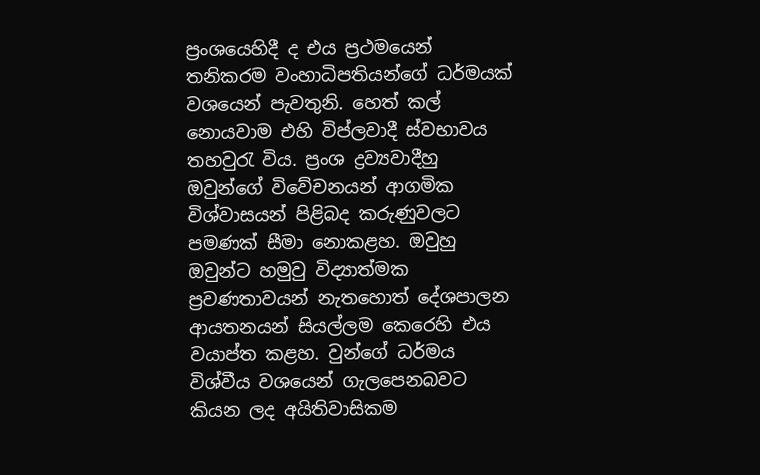ප්‍රංශයෙහිදී ද එය ප්‍රථමයෙන් තනිකරම වංහාධිපතියන්ගේ ධර්මයක් වශයෙන් පැවතුනි. හෙත් කල් නොයවාම එහි විප්ලවාදී ස්වභාවය තහවුරැ විය. ප්‍රංශ ද්‍රව්‍යවාදීහු ඔවුන්ගේ විවේචනයන් ආගමික විශ්වාසයන් පිළිබද කරුණුවලට පමණක් සීමා නොකළහ. ඔවුහු ඔවුන්ට හමුවු විද්‍යාත්මක ප්‍රවණතාවයන් නැතහොත් දේශපාලන ආයතනයන් සියල්ලම කෙරෙහි එය වයාප්ත කළහ. වුන්ගේ ධර්මය විශ්වීය වශයෙන් ගැලපෙනබවට කියන ලද අයිතිවාසිකම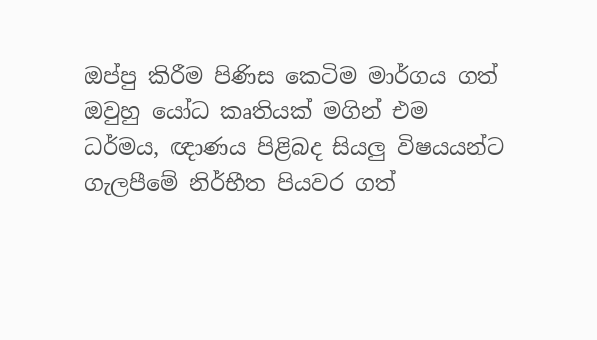ඔප්පු කිරීම පිණිස කෙටිම මාර්ගය ගත් ඔවුහු යෝධ කෘතියක් මගින් එම ධර්මය, ඥාණය පිළිබද සියලු විෂයයන්ට ගැලපීමේ නිර්භීත පියවර ගත්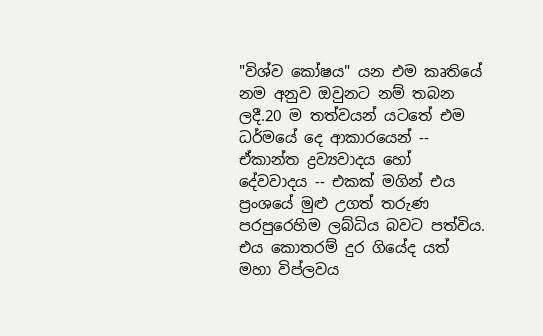"විශ්ව කෝෂය" යන එම කෘතියේ නම අනුව ඔවුනට නම් තබන ලදී.20 ම තත්වයන් යටතේ එම ධර්මයේ දෙ ආකාරයෙන් -- ඒකාන්ත ද්‍රව්‍යවාදය ‍හෝ දේවවාදය -- එකක් මගින් එය ප්‍රංශයේ මුළු උගත් තරුණ පරපුරෙහිම ලබ්ධිය බවට පත්විය. එය කොතරම් දුර ගියේද යත් මහා විප්ලවය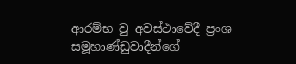ආරම්භ වු අවස්ථාවේදී ප්‍රංශ සමූහාණ්ඩුවාදීන්ගේ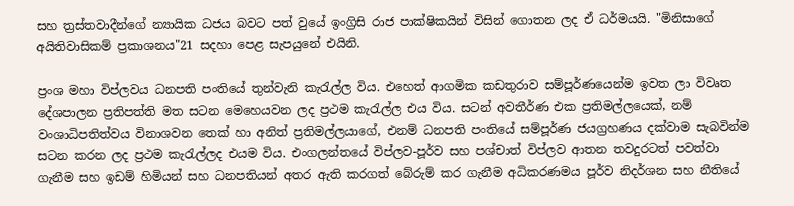සහ ත්‍රස්තවාදීන්ගේ න්‍යායික ධජය බවට පත් වුයේ ඉංග්‍රිසි රාජ පාක්ෂිකයින් විසින් ගොතන ලද ඒ ධර්මයයි. "මිනිසාගේ අයිතිවාසිකම් ප්‍රකාශනය"21 සදහා පෙළ සැපයුනේ එයිනි.

ප්‍රංශ මහා විප්ලවය ධනපති පංතියේ තුන්වැනි කැරැල්ල විය. එහෙත් ආගමික කඩතුරාව සම්පූර්ණයෙන්ම ඉවත ලා විවෘත දේශපාලන ප්‍රතිපත්ති මත සටන මෙහෙයවන ලද ප්‍රථම කැරැල්ල එය විය. සටන් අවතීර්ණ එක ප්‍රතිමල්ලයෙක්, නම් වංශාධිපතිත්වය විනාශවන තෙක් හා අනිත් ප්‍රතිමල්ලයාගේ, එනම් ධනපති පංතියේ සම්පූර්ණ ජයග්‍රහණය දක්වාම සැබවින්ම සටන කරන ලද ප්‍රථම කැරැල්ලද එයම විය. එංගලන්තයේ විප්ලව-පූර්ව සහ පශ්චාත් විප්ලව ආතන තවදුරටත් පවත්වා ගැනීම සහ ඉඩම් හිමියන් සහ ධනපතියන් අතර ඇති කරගත් බේරුම් කර ගැනීම අධිකරණමය පූර්ව නිදර්ශන සහ නීතියේ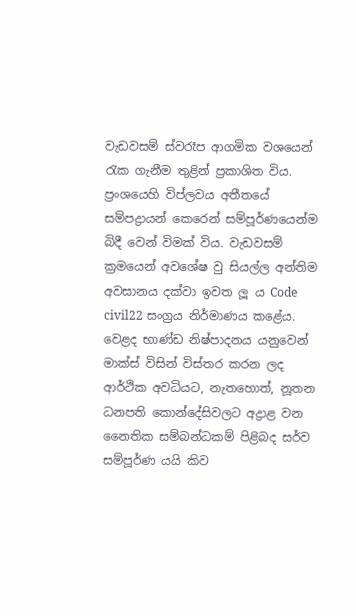වැඩවසම් ස්වරෑප ආගමික වශයෙන් රැක ගැනීම තුළින් ප්‍රකාශිත විය. ප්‍රංශයෙහි විප්ලවය අතීතයේ සම්පද්‍රායන් කෙරෙන් සම්පූර්ණයෙන්ම බිදී වෙන් විමක් විය. වැඩවසම් ක්‍රමයෙන් අවශේෂ වු සියල්ල අන්තිම අවසානය දක්වා ඉවත ලූ ය Code civil22 සංග්‍රය නිර්මාණය කළේය. වෙළද භාණ්ඩ නිෂ්පාදනය යනුවෙන් මාක්ස් විසින් විස්තර කරන ලද ආර්ථික අවධියට, නැතහොත්, නූතන ධනපති කොන්දේසිවලට අද්‍රාළ වන නෛතික සම්බන්ධකම් පිළිබද සර්ව සම්පූර්ණ යයි කිව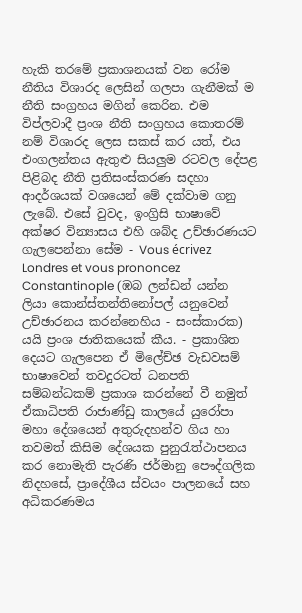හැකි තරමේ ප්‍රකාශනයක් වන රෝම නීතිය විශාරද ලෙසින් ගලපා ගැනීමක් ම නීති සංග්‍රහය මගින් කෙරින. එම විප්ලවාදී ප්‍රංශ නීති සංග්‍රහය කොතරම් නම් විශාරද ලෙස සකස් කර යත්, එය එංගලන්තය ඇතුළු සියලුම රටවල දේපළ පිළිබද නීති ප්‍රතිසංස්කරණ සදහා ආදර්ශයක් වශයෙන් මේ දක්වාම ගනු ලැබේ. එසේ වුවද, ඉංග්‍රිසි භාෂාවේ අක්ෂර වින්‍යාසය එහි ශබ්ද උච්ඡාරණයට ගැලපෙන්නා සේම - Vous écrivez Londres et vous prononcez Constantinople (ඹබ ලන්ඩන් යන්න ලියා කොන්ස්තන්තිනෝපල් යනුවෙන් උච්ඡාරනය කරන්නෙහිය - සංස්කාරක) යයි ප්‍රංශ ජාතිකයෙක් කීය. - ප්‍රකාශිත දෙයට ගැලපෙන ඒ මිලේච්ඡ වැඩවසම් භාෂාවෙන් තවදුරටත් ධනපති සම්බන්ධකම් ප්‍රකාශ කරන්නේ වී නමුත් ඒකාධිපති රාජාණ්ඩු කාලයේ යුරෝපා මහා දේශයෙන් අතුරුදහන්ව ගිය හා තවමත් කිසිම දේශයක පුනුරැත්ථාපනය කර නොමැති පැරණි ජර්මානු පෞද්ගලික නිදහසේ, ප්‍රාදේශීය ස්වයං පාලනයේ සහ අධිකරණමය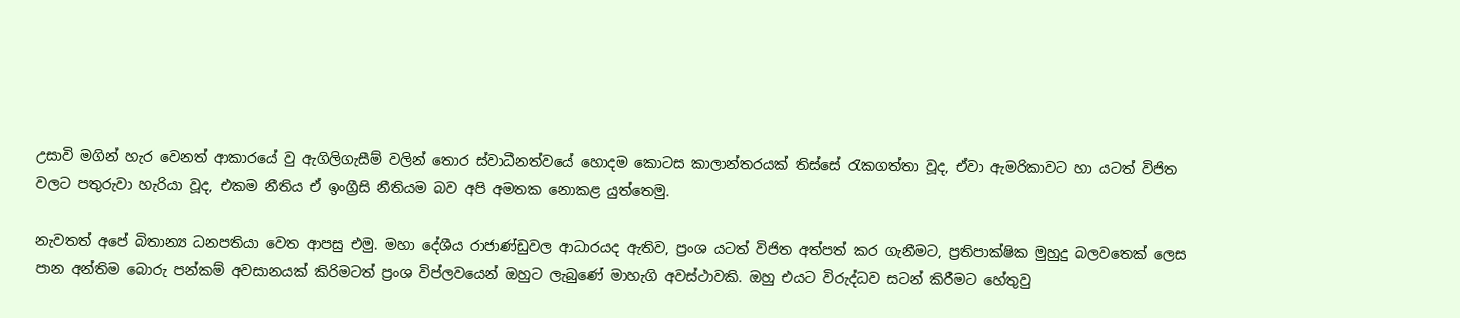උසාවි මගින් හැර වෙනත් ආකාරයේ වු ඇගිලිගැසීම් වලින් තොර ස්වාධීනත්වයේ හොදම කොටස කාලාන්තරයක් තිස්සේ රැකගත්තා වූද, ඒවා ඇමරිකාවට හා යටත් විජිත වලට පතුරුවා හැරියා වූද, එකම නීතිය ඒ ඉංග්‍රීසි නීතියම බව අපි අමතක නොකළ යුත්තෙමු.

නැවතත් අපේ බිතාන්‍ය ධනපතියා වෙත ආපසු එමු. මහා දේශීය රාජාණ්ඩුවල ආධාරයද ඇතිව, ප්‍රංශ යටත් විජිත අත්පත් කර ගැනීමට, ප්‍රතිපාක්ෂික මුහුදු බලවතෙක් ලෙස පාන අන්තිම බොරු පන්කම් අවසානයක් කිරිමටත් ප්‍රංශ විප්ලවයෙන් ඔහුට ලැබුණේ මාහැගි අවස්ථාවකි. ඔහු එයට විරුද්ධව සටන් කිරීමට හේතුවු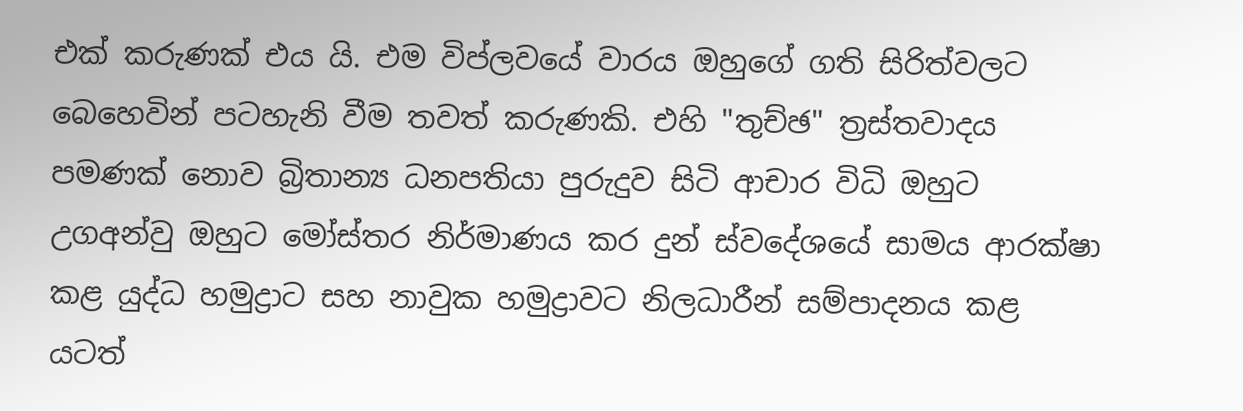එක් කරුණක් එය යි. එම විප්ලවයේ වාරය ඔහුගේ ගති සිරිත්වලට බෙහෙවින් පටහැනි වීම තවත් කරුණකි. එහි "තුච්ඡ" ත්‍රස්තවාදය පමණක් නොව බ්‍රිතාන්‍ය ධනපතියා පුරුදුව සිටි ආචාර විධි ඔහුට උගඅන්වු ඔහුට මෝස්තර නිර්මාණය කර දුන් ස්වදේශයේ සාමය ආරක්ෂා කළ යුද්ධ හමුද්‍රාට සහ නාවුක හමුද්‍රාවට නිලධාරීන් සම්පාදනය කළ යටත්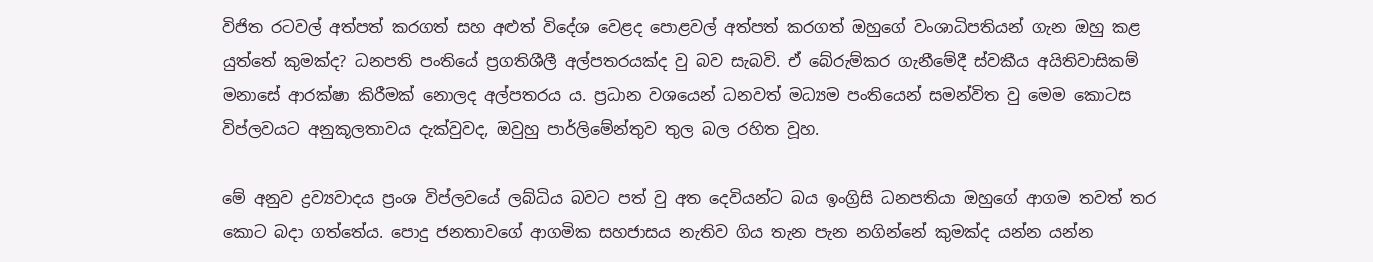විජිත රටවල් අත්පත් කරගත් සහ අළුත් විදේශ වෙළද පොළවල් අත්පත් කරගත් ඔහුගේ වංශාධිපතියන් ගැන ඔහු කළ යුත්තේ කුමක්ද? ධනපති පංතියේ ප්‍රගතිශීලී අල්පතරයක්ද වු බව සැබවි. ඒ බේරුම්කර ගැනීමේදී ස්වකීය අයිතිවාසිකම් මනාසේ ආරක්ෂා කිරීමක් නොලද අල්පතරය ය. ප්‍රධාන වශයෙන් ධනවත් මධ්‍යම පංතියෙන් සමන්විත වු මෙම කොටස විප්ලවයට අනුකූලතාවය දැක්වුවද, ඔවුහු පාර්ලිමේන්තුව තුල බල රහිත වූහ.

මේ අනුව ද්‍රව්‍යවාදය ප්‍රංශ විප්ලවයේ ලබ්ධිය බවට පත් වු අත දෙවියන්ට බය ඉංග්‍රිසි ධනපතියා ඔහුගේ ආගම තවත් තර කොට බදා ගත්තේය. පොදු ජනතාවගේ ආගමික සහජාසය නැතිව ගිය තැන පැන නගින්නේ කුමක්ද යන්න යන්න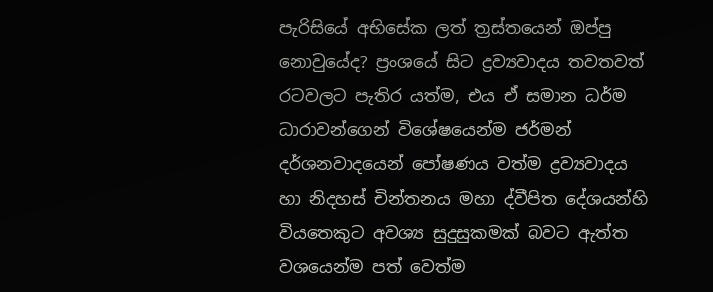පැරිසියේ අභිසේක ලත් ත්‍රස්තයෙන් ඔප්පු නොවුයේද? ප්‍රංශයේ සිට ද්‍රව්‍යවාදය තවතවත් රටවලට පැතිර යත්ම, එය ඒ සමාන ධර්ම ධාරාවන්ගෙන් විශේෂයෙන්ම ජර්මන් දර්ශනවාදයෙන් පෝෂණය වත්ම ද්‍රව්‍යවාදය හා නිදහස් චින්තනය මහා ද්වීපිත දේශයන්හි වියතෙකුට අවශ්‍ය සුදුසුකමක් බවට ඇත්ත වශයෙන්ම පත් වෙත්ම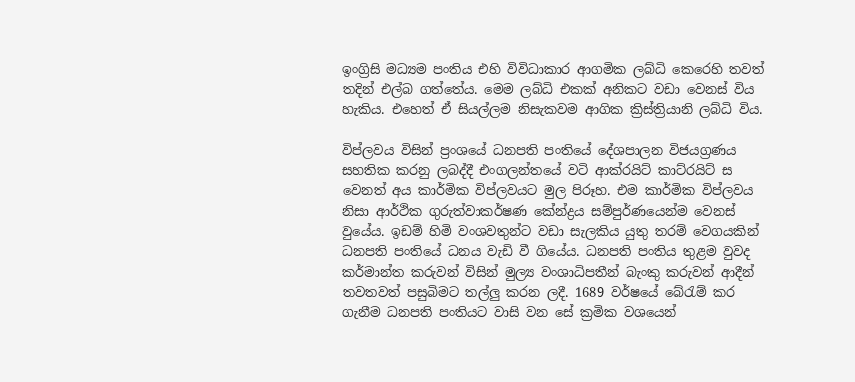ඉංග්‍රිසි මධ්‍යම පංතිය එහි විවිධාකාර ආගමික ලබ්ධි කෙරෙහි තවත් තදින් එල්බ ගත්තේය. මෙම ලබ්ධි එකක් අනිකට වඩා වෙනස් විය හැකිය. එහෙත් ඒ සියල්ලම නිසැකවම ආගික ක්‍රිස්ත්‍රියානි ලබ්ධි විය.

විප්ලවය විසින් ප්‍රංශයේ ධනපති පංතියේ දේශපාලන විජයග්‍රණය සහතික කරනු ලබද්දී එංගලන්තයේ වටි ආක්රයිට් කාට්රයිට් ස වෙනත් අය කාර්මික විප්ලවයට මුල පිරූහ. එම කාර්මික විප්ලවය නිසා ආර්ථික ගුරුත්වාකර්ෂණ කේන්ද්‍රය සම්පුර්ණයෙන්ම වෙනස් වුයේය. ඉඩම් හිමි වංශවතුන්ට වඩා සැලකිය යුතු තරම් වෙගයකින් ධනපති පංතියේ ධනය වැඩි වී ගියේය. ධනපති පංතිය තුළම වුවද කර්මාන්ත කරුවන් විසින් මුල්‍ය වංශාධිපතීන් බැංකු කරුවන් ආදීන් තවතවත් පසුබිමට තල්ලු කරන ලදී. 1689 වර්ෂයේ බේරැම් කර ගැනීම ධනපති පංතියට වාසි වන සේ ක්‍රමික වශයෙන්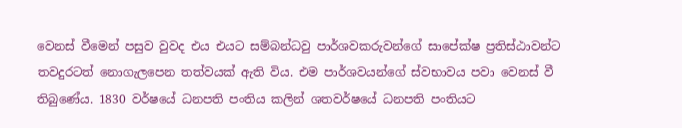වෙනස් වීමෙන් පසුව වුවද එය එයට සම්බන්ධවු පාර්ශවකරුවන්ගේ සාපේක්ෂ ප්‍රතිස්ඨාවන්ට තවදුරටත් නොගැලපෙන තත්වයක් ඇති විය. එම පාර්ශවයන්ගේ ස්වභාවය පවා වෙනස් වී තිබුණේය. 1830 වර්ෂයේ ධනපති පංතිය කලින් ශතවර්ෂයේ ධනපති පංතියට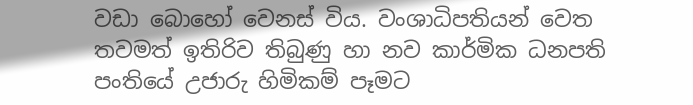වඩා බොහෝ වෙනස් විය. වංශාධිපතියන් වෙත තවමත් ඉතිරිව තිබුණු හා නව කාර්මික ධනපති පංතියේ උජාරු හිමිකම් පෑමට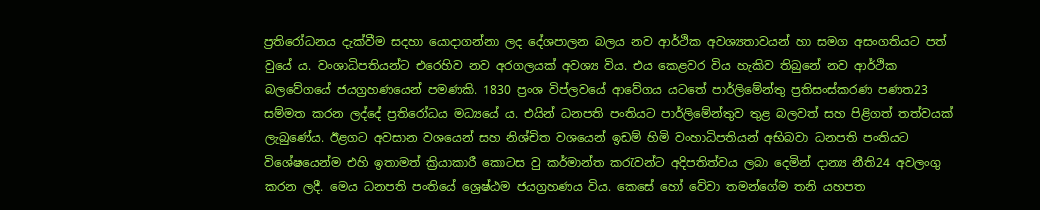ප්‍රතිරෝධනය දැක්වීම සදහා යොදාගන්නා ලද දේශපාලන බලය නව ආර්ථික අවශ්‍යතාවයන් හා සමග අසංගතියට පත් වුයේ ය. වංශාධිපතියන්ට එරෙහිව නව අරගලයක් අවශ්‍ය විය. එය කෙළවර විය හැකිව තිබුනේ නව ආර්ථික බලවේගයේ ජයග්‍රහණයෙන් පමණකි. 1830 ප්‍රංශ විප්ලවයේ ආවේගය යටතේ පාර්ලිමේන්තු ප්‍රතිසංස්කරණ පණත23 සම්මත කරන ලද්දේ ප්‍රතිරෝධය මධ්‍යයේ ය. එයින් ධනපති පංතියට පාර්ලිමේන්තුව තුළ බලවත් සහ පිළිගත් තත්වයක් ලැබුණේය. ඊළගට අවසාන වශයෙන් සහ නිශ්චිත වශයෙන් ඉඩම් හිමි වංහාධිපතියන් අභිබවා ධනපති පංතියට විශේෂයෙන්ම එහි ඉතාමත් ක්‍රියාකාරී කොටස වු කර්මාන්ත කරැවන්ට අදිපතිත්වය ලබා දෙමින් දාන්‍ය නීති24 අවලංගු කරන ලදී. මෙය ධනපති පංතියේ ශ්‍රෙෂ්ඨම ජයග්‍රහණය විය. කෙසේ හෝ වේවා තමන්ගේම තනි යහපත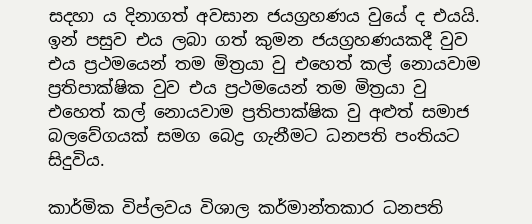සදහා ය දිනාගත් අවසාන ජයග්‍රහණය වුයේ ද එයයි. ඉන් පසුව එය ලබා ගත් කුමන ජයග්‍රහණයකදී වුව එය ප්‍රථමයෙන් තම මිත්‍රයා වු එහෙත් කල් නොයවාම ප්‍රතිපාක්ෂික වුව එය ප්‍රථමයෙන් තම මිත්‍රයා වු එහෙත් කල් නොයවාම ප්‍රතිපාක්ෂික වු අළුත් සමාජ බලවේගයක් සමග බෙද්‍ර ගැනීමට ධනපති පංතියට සිදුවිය.

කාර්මික විප්ලවය විශාල කර්මාන්තකාර ධනපති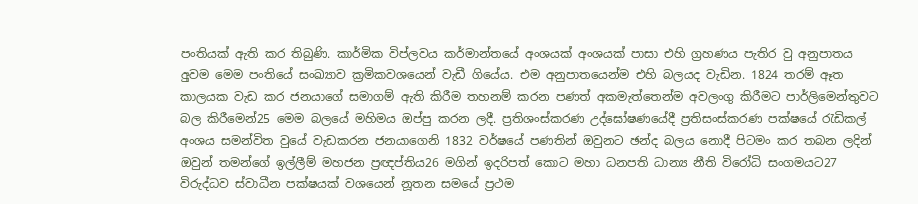පංතියක් ඇති කර තිබුණි. කාර්මික විප්ලවය කර්මාන්තයේ අංශයක් අංශයක් පාසා එහි ග්‍රහණය පැතිර වු අනුපාතය අුවම මෙම පංතියේ සංඛ්‍යාව ක්‍රමිකවශයෙන් වැඩී ගියේය. එම අනුපාතයෙන්ම එහි බලයද වැඩින. 1824 තරම් ඈත කාලයක වැඩ කර ජනයාගේ සමාගම් ඇති කිරීම තහනම් කරන පණත් අකමැත්තෙන්ම අවලංගු කිරීමට පාර්ලිමෙන්තුවට බල කිරීමෙන්25 මෙම බලයේ මහිමය ඔප්පු කරන ලදී. ප්‍රතිශංස්කරණ උද්ඝෝෂණයේදී ප්‍රතිසංස්කරණ පක්ෂයේ රැඩිකල් අංශය සමන්විත වුයේ වැඩකරන ජනයාගෙනි 1832 වර්ෂයේ පණතින් ඔවුනට ඡන්ද බලය නොදී පිටමං කර තබන ලදින් ඔවුන් තමන්ගේ ඉල්ලීම් මහජන ප්‍රඥප්තිය26 මගින් ඉදරිපත් කොට මහා ධනපති ධාන්‍ය නීති විරෝධි සංගමයට27 විරුද්ධව ස්වාධීන පක්ෂයක් වශයෙන් නූතන සමයේ ප්‍රථම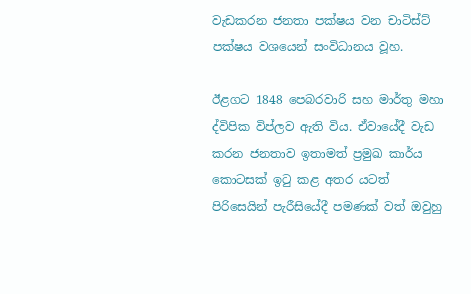වැඩකරන ජනතා පක්ෂය වන චාටිස්ට් පක්ෂය වශයෙන් සංවිධානය වූහ.

ඊළගට 1848 පෙබරවාරි සහ මාර්තු මහා ද්විපික විප්ලව ඇති විය. ඒවායේදී වැඩ කරන ජනතාව ඉතාමත් ප්‍රමුඛ කාර්ය කොටසක් ඉටු කළ අතර යටත් පිරිසෙයින් පැරීසියේදී පමණක් වත් ඔවුහු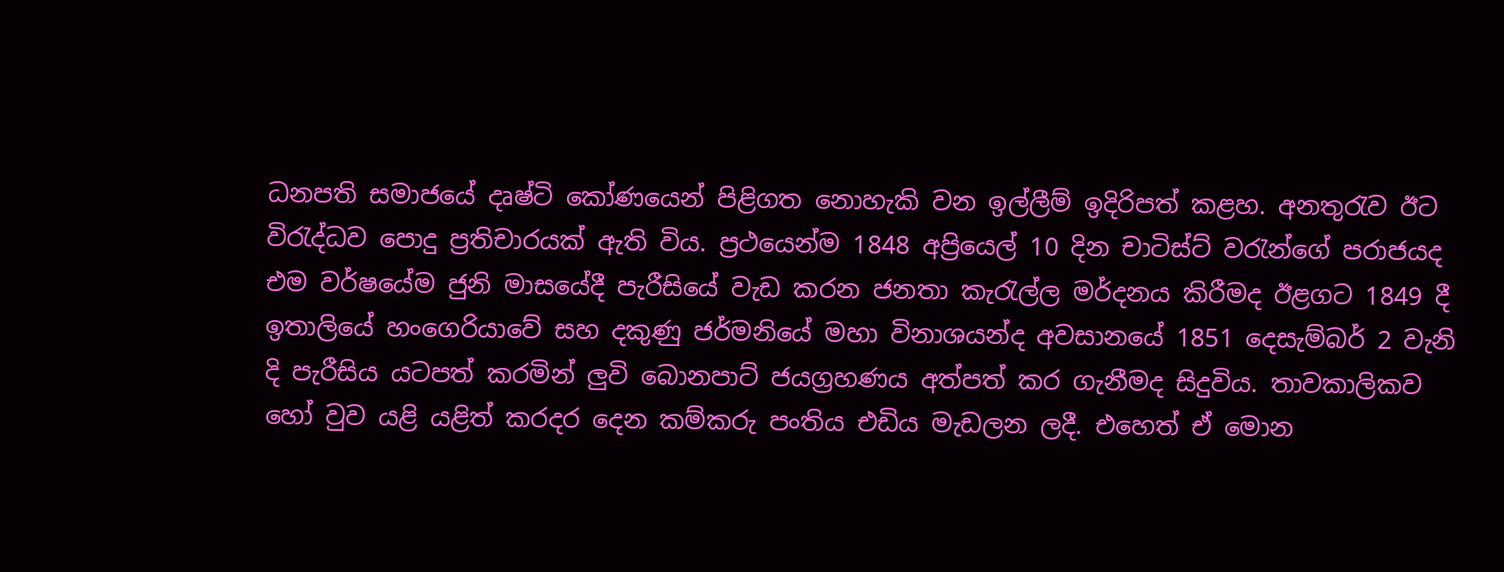ධනපති සමාජයේ දෘෂ්ටි කෝණයෙන් පිළිගත නොහැකි වන ඉල්ලීම් ඉදිරිපත් කළහ. අනතුරැව ඊට විරැද්ධව පොදු ප්‍රතිචාරයක් ඇති විය. ප්‍රථයෙන්ම 1848 අප්‍රියෙල් 10 දින චාටිස්ට් වරැන්ගේ පරාජයද එම වර්ෂයේම ජුනි මාසයේදී පැරීසියේ වැඩ කරන ජනතා කැරැල්ල මර්දනය කිරීමද ඊළගට 1849 දී ඉතාලියේ හංගෙරියාවේ සහ දකුණු ජර්මනියේ මහා විනාශයන්ද අවසානයේ 1851 දෙසැම්බර් 2 වැනි දි පැරීසිය යටපත් කරමින් ලුවි බොනපාට් ජයග්‍රහණය අත්පත් කර ගැනීමද සිදුවිය. තාවකාලිකව හෝ වුව යළි යළිත් කරදර දෙන කම්කරු පංතිය එඩිය මැඩලන ලදී. එහෙත් ඒ මොන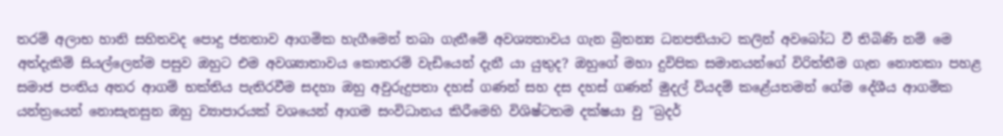තරම් අලාභ හානි සහිතවද පොදු ජනතාව ආගමික හැගීමෙන් තබා ගැනීමේ අවශ්‍යතාවය ගැන බ්‍රිතන්‍ය ධනපතියාට කලින් අවබෝධ වී තිබිණි නම් මෙ අත්දැකිම් සියල්ලෙන්ම පසුව ඔහුට එම අවශ්‍යාතාවය කොතරම් වැඩියෙන් දැනී යා යුතුද? ඔහුගේ මහා දුවිපික සමානයන්ගේ විරිත්තීම ගැන නොතකා පහළ සමාජ පංතිය අතර ආගම් භක්තිය පැතිරවීම සදහා ඔහු අවුරුදුපතා දහස් ගණන් සහ දස දහස් ගණන් මුදල් වියදම් කළේයතමන් ගේම දේශීය ආගමික යන්ත්‍රයෙන් නොසැනසුන ඔහු ව්‍යාපාරයක් වශයෙන් ආගම සංවිධානය කිරීමෙහි විශිෂ්ටතම දක්ෂයා වු "බ්‍රදර්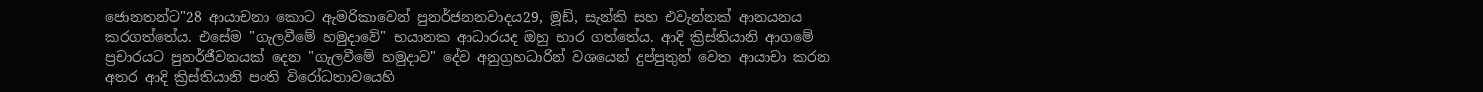ජොනතන්ට"28 ආයාචනා කොට ඇමරිකාවෙන් පුනර්ජනනවාදය29, මූඩ්, සැන්කි සහ එවැන්නක් ආනයනය කරගත්තේය. එසේම "ගැලවීමේ හමුදාවේ" භයානක ආධාරයද ඔහු භාර ගත්තේය. ආදි ක්‍රිස්තියානි ආගමේ ප්‍රචාරයට පුනර්ජීවනයක් දෙන "ගැලවීමේ හමුදාව" දේව අනුග්‍රහධාරින් වශයෙන් දුප්පුතුන් වෙත ආයාචා කරන අතර ආදි ක්‍රිස්තියානි පංති විරෝධතාවයෙහි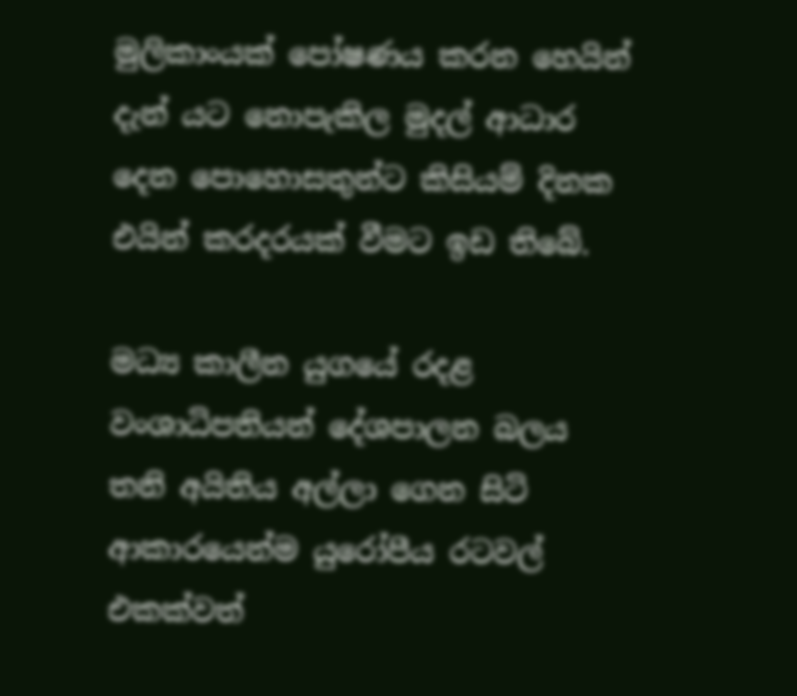මුලිකාංයක් පෝෂණය කරන හෙයින් දැන් යට නොපැකිල මුදල් ආධාර දෙන පොහොසතුන්ට කිසියම් දිනක එයින් කරදරයක් වීමට ඉඩ තිබේ.

මධ්‍ය කාලීන යුගයේ රදළ වංශාධිපතියන් දේශපාලන බලය තනි අයිතිය අල්ලා ගෙන ‍සිටි ආකාරයෙන්ම යුරෝපීය රටවල් එකක්වත්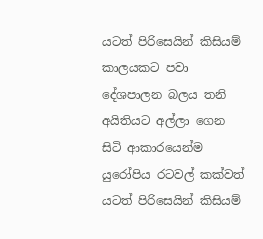යටත් පිරිසෙයින් කිසියම් කාලයකට පවා දේශපාලන බලය තනි අයිතියට අල්ලා ගෙන සිටි ආකාරයෙන්ම යුරෝපිය රටවල් කක්වත් යටත් පිරිසෙයින් කිසියම්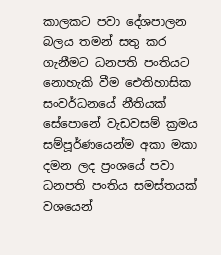කාලකට පවා දේශපාලන බලය තමන් සතු කර ගැනීමට ධනපති පංතියට නොහැකි වීම ඓතිහාසික සංවර්ධනයේ නීතියක් සේපොනේ වැඩවසම් ක්‍රමය සම්පූර්ණයෙන්ම අකා මකා දමන ලද ප්‍රංශයේ පවා ධනපති පංතිය සමස්තයක් වශයෙන්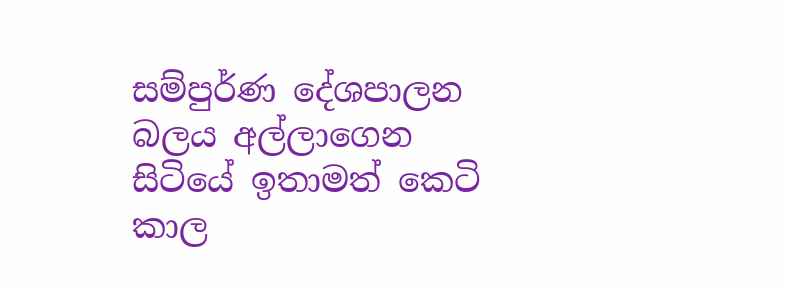සම්පුර්ණ දේශපාලන බලය අල්ලාගෙන සිටියේ ඉතාමත් කෙටි කාල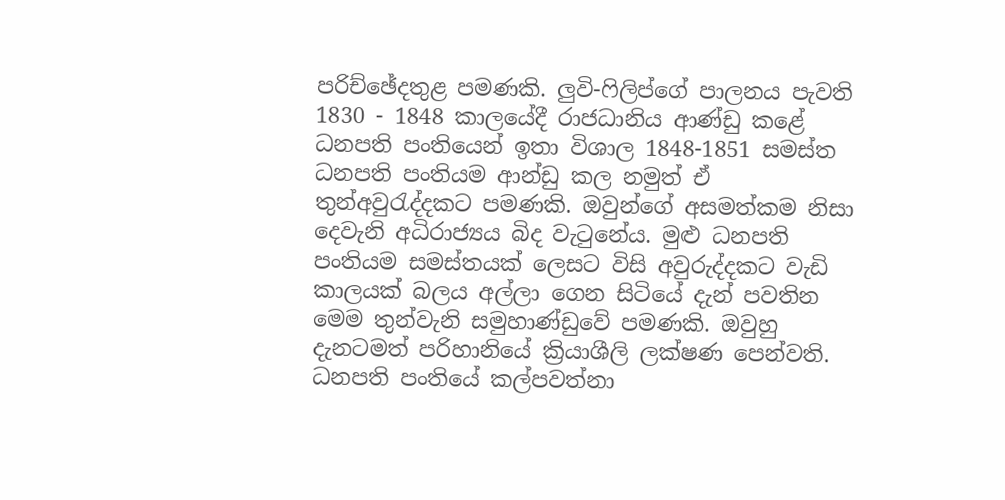පරි‍ච්ඡේදතුළ පමණකි. ලුවි-ෆිලිප්ගේ පාලනය පැවති 1830 - 1848 කාලයේදී රාජධානිය ආණ්ඩු කළේ ධනපති පංතියෙන් ඉතා විශාල 1848-1851 සමස්ත ධනපති පංතියම ආන්ඩු කල නමුත් ඒ තුන්අවුරැද්දකට පමණකි. ඔවුන්ගේ අසමත්කම නිසා දෙවැනි අධිරාජ්‍යය බිද වැටුනේය. මුළු ධනපති පංතියම සමස්තයක් ලෙසට විසි අවුරුද්දකට වැඩි කාලයක් බලය අල්ලා ගෙන සිටියේ දැන් පවතින මෙම තුන්වැනි සමුහාණ්ඩුවේ පමණකි. ඔවුහු දැනටමත් පරිහානියේ ක්‍රියාශීලි ලක්ෂණ පෙන්වති. ධනපති පංතියේ කල්පවත්නා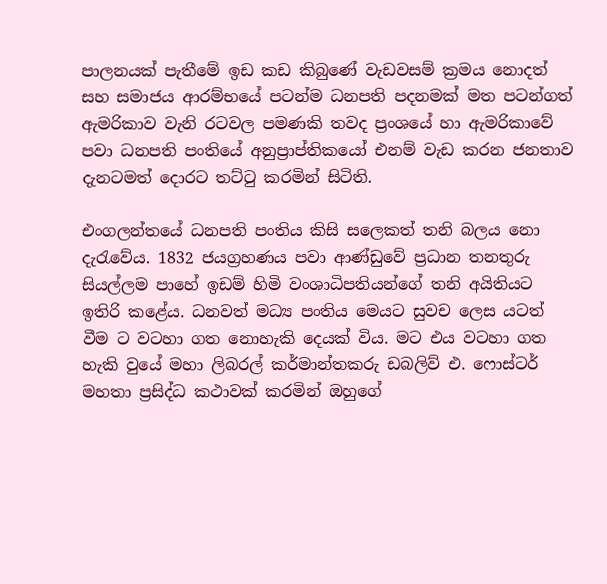පාලනයක් පැතීමේ ඉඩ කඩ කිබුණේ වැඩවසම් ක්‍රමය නොදත් සහ සමාජය ආරම්භයේ පටන්ම ධනපති පදනමක් මත පටන්ගත් ඇමරිකාව වැනි රටවල පමණකි තවද ප්‍රංශයේ හා ඇමරිකාවේ පවා ධනපති පංතියේ අනුප්‍රාප්තිකයෝ එනම් වැඩ කරන ජනතාව දැනටමත් දොරට තට්ටු කරමින් සිටිති.

එංගලන්තයේ ධනපති පංතිය කිසි සලෙකත් තනි බලය නො දැරැවේය. 1832 ජයග්‍රහණය පවා ආණ්ඩුවේ ප්‍රධාන තනතුරු සියල්ලම පාහේ ඉඩම් හිමි වංශාධිපතියන්ගේ තනි අයිතියට ඉතිරි කළේය. ධනවත් මධ්‍ය පංතිය මෙයට සුවච ලෙස යටත් වීම ට වටහා ගත නොහැකි දෙයක් විය. මට එය වටහා ගත හැකි වුයේ මහා ලිබරල් කර්මාන්තකරු ඩබලිව් එ. ෆොස්ටර් මහතා ප්‍රසිද්ධ කථාවක් කරමින් ඔහුගේ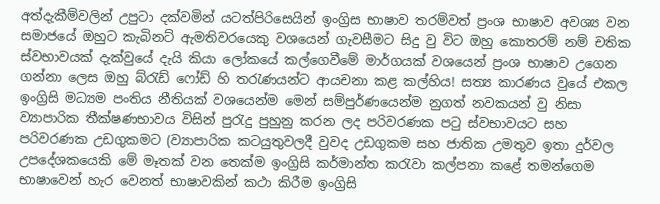අත්දැකීම්වලින් උපුටා දක්වමින් යටත්පිරිසෙයින් ඉංග්‍රිස භාෂාව තරම්වත් ප්‍රංශ භාෂාව අවශ්‍ය වන සමාජයේ ඔහුට කැබිනට් ඇමතිවරයෙකු වශයෙන් ගැවසීමට සිදු වු විට ඔහු කොතරම් නම් චතික ස්වභාවයක් දැක්වුයේ දැයි කියා ලෝකයේ කල්ගෙවීමේ මාර්ගයක් වශයෙන් ප්‍රංශ භාෂාව උගෙන ගන්නා ලෙස ඔහු බ්රැඩ් ‍ෆෝඩ් හි තරැණයන්ට ආයචනා කළ කල්හිය! සත්‍ය කාරණය වුයේ එකල ඉංග්‍රිසි මධ්‍යම පංතිය නීතියක් වශයෙන්ම මෙන් සම්පුර්ණයෙන්ම නුගත් නවකයන් වු නිසා ව්‍යාපාරික තීක්ෂණභාවය විසින් පුරැදු පුහුනු කරන ලද පරිවරණක පටු ස්වභාවයට සහ පරිවරණක උඩගුකමට (ව්‍යාපාරික කටයුතුවලදී වුවද උඩගුකම සහ ජාතික උමතුව ඉතා දුර්වල උපදේශකයෙකි මේ මෑතක් වන තෙක්ම ඉංග්‍රිසි කර්මාන්ත කරැවා කල්පනා කළේ තමන්ගෙම භාෂාවෙන් හැර වෙනත් භාෂාවකින් කථා කිරීම ඉංග්‍රිසි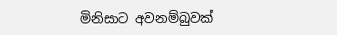මිනිසාට අවනම්බුවක්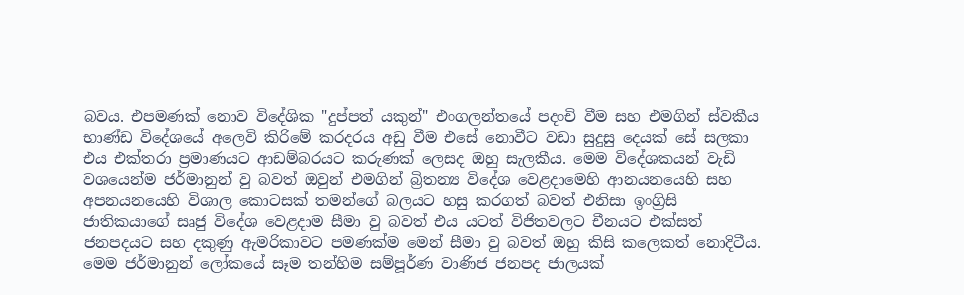බවය. එපමණක් නොව විදේශික "දුප්පත් යකුන්" එංගලන්තයේ පදංචි වීම සහ එමගින් ස්වකීය භාණ්ඩ විදේශයේ අලෙවි කිරිමේ කරදරය අඩු වීම එසේ නොවීට වඩා සුදුසු දෙයක් සේ සලකා එය එක්තරා ප්‍රමාණයට ආඩම්බරයට කරුණක් ලෙසද ඔහු සැලකීය. මෙම විදේශකයන් වැඩි වශයෙන්ම ජර්මානුන් වු බවත් ඔවුන් එමගින් බ්‍රිතන්‍ය විදේශ වෙළදාමෙහි ආනයනයෙහි සහ අපනයනයෙහි විශාල කොටසක් තමන්ගේ බලයට හසු කරගත් බවත් එනිසා ඉංග්‍රිසි ජාතිකයාගේ සෘජු විදේශ වෙළදාම සීමා වු බවත් එය යටත් විජිතවලට චීනයට එක්සත් ජනපදයට සහ දකුණු ඇමරිකාවට පමණක්ම මෙන් සීමා වු බවත් ඔහු කිසි කලෙකත් නොදිටීය. මෙම ජර්මානුන් ලෝකයේ සෑම තන්හිම සම්පූර්ණ වාණිජ ජනපද ජාලයක්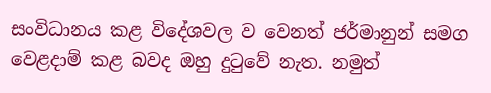සංවිධානය කළ විදේශවල ව වෙනත් ජර්මානුන් සමග වෙළදාම් කළ බවද ඔහු දුටුවේ නැත. නමුත්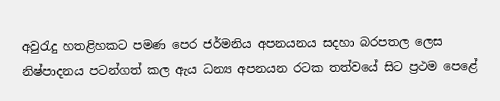අවුරැදු හතළිහකට පමණ පෙර ජර්මනිය අපනයනය සදහා බරපතල ලෙස නිෂ්පාදනය පටන්ගත් කල ඇය ධන්‍ය අපනයන රටක තත්වයේ සිට ප්‍රථම පෙළේ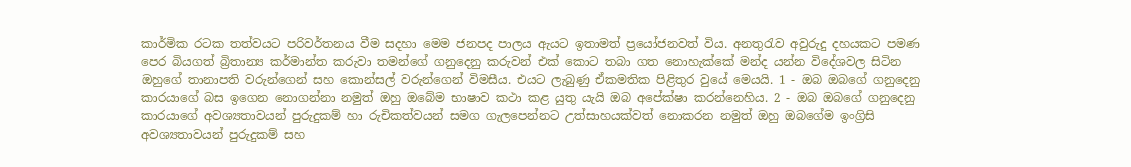කාර්මික රටක තත්වයට පරිවර්තනය වීම සදහා මෙම ජනපද පාලය ඇයට ඉතාමත් ප්‍රයෝජනවත් විය. අනතුරැව අවුරුදු දහයකට පමණ පෙර බියගත් බ්‍රිතාන්‍ය කර්මාන්ත කරුවා තමන්ගේ ගනුදෙනු කරුවන් එක් කොට තබා ගත නොහැක්කේ මන්ද යන්න විදේශවල සිටින ඔහුගේ තානාපති වරුන්ගෙන් සහ කොන්සල් වරුන්ගෙන් විමසීය. එයට ලැබුණු ඒකමතික පිළිතුර වුයේ මෙයයි. 1 - ඔබ ඔබගේ ගනුදෙනු කාරයාගේ බස ඉගෙන නොගන්නා නමුත් ඔහු ඔබේම භාෂාව කථා කළ යුතු යැයි ඔබ අපේක්ෂා කරන්නෙහිය. 2 - ඔබ ඔබගේ ගනුදෙනු කාරයාගේ අවශ්‍යතාවයන් පුරුදුකම් හා රුචිකත්වයන් සමග ගැලපෙන්නට උත්සාහයක්වත් නොකරන නමුත් ඔහු ඔබගේම ඉංග්‍රිසි අවශ්‍යතාවයන් පුරුදුකම් සහ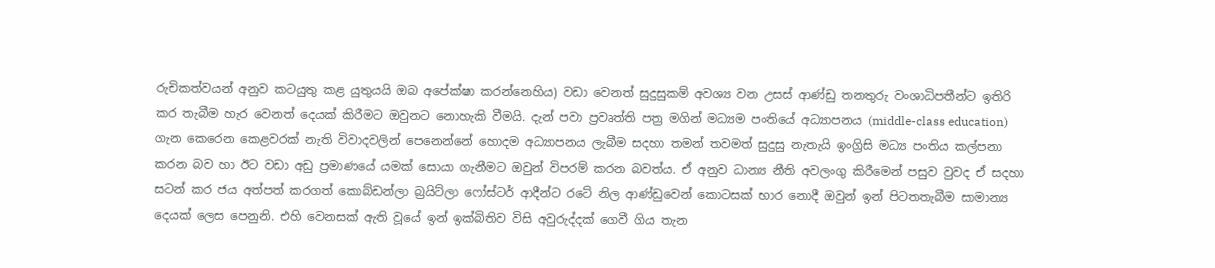රුචිකත්වයන් අනුව කටයුතු කළ යුතුයයි ඔබ අපේක්ෂා කරන්නෙහිය) වඩා වෙනත් සුදුසුකම් අවශ්‍ය වන උසස් ආණ්ඩු තනතුරු වංශාධිපතීන්ට ඉතිරි කර තැබීම හැර වෙනත් දෙයක් කිරීමට ඔවුනට නොහැකි වීමයි. දැන් පවා ප්‍රවෘත්ති පත්‍ර මගින් මධ්‍යම පංතියේ අධ්‍යාපනය (middle-class education) ගැන කෙරෙන කෙළවරක් නැති විවාදවලින් පෙනෙන්නේ හොදම අධ්‍යාපනය ලැබීම සදහා තමන් තවමත් සුදුසු නැතැයි ඉංග්‍රිසි මධ්‍ය පංතිය කල්පනා කරන බව හා ඊට වඩා අඩු ප්‍රමාණයේ යමක් සොයා ගැනීමට ඔවුන් විපරම් කරන බවත්ය. ඒ අනුව ධාන්‍ය නීති අවලංගු කිරීමෙන් පසුව වුවද ඒ සදහා සටන් කර ජය අත්පත් කරගත් කොබ්ඩන්ලා බ්‍රයිට්ලා ‍ෆෝස්ටර් ආදීන්ට රටේ නිල ආණ්ඩුවෙන් කොටසක් භාර නොදී ඔවුන් ඉන් පිටතතැබීම සාමාන්‍ය දෙයක් ලෙස පෙනුනි. එහි වෙනසක් ඇති වූයේ ඉන් ඉක්බිතිව විසි අවුරුද්දක් ගෙවී ගිය තැන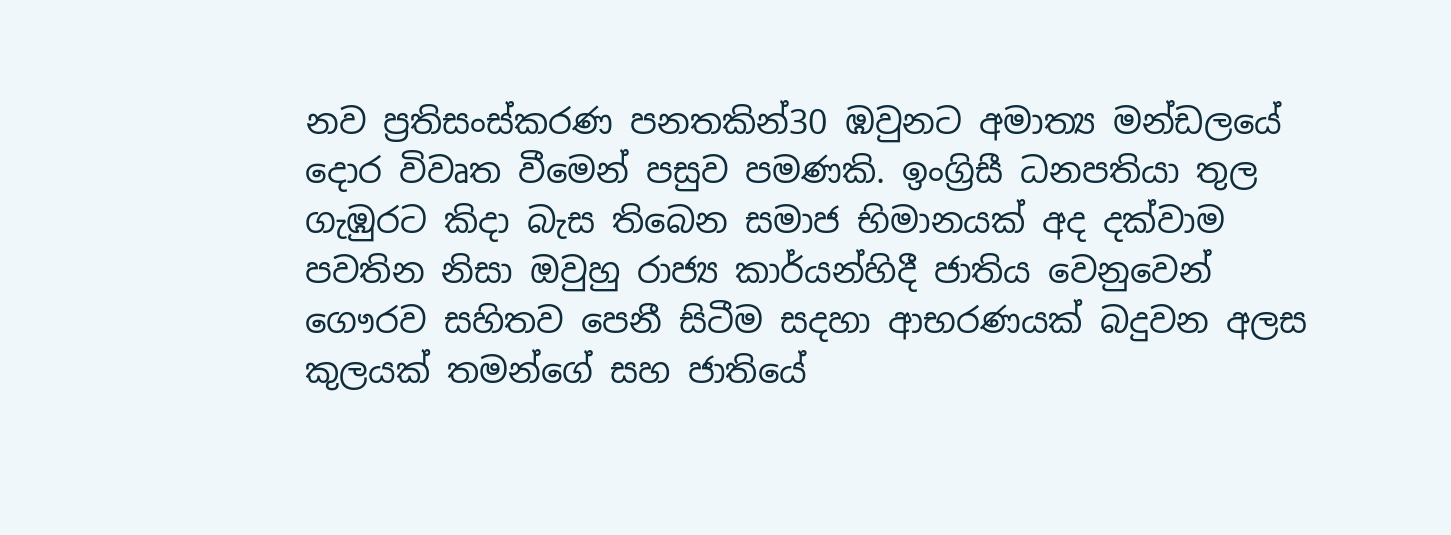නව ප්‍රතිසංස්කරණ පනතකින්30 ඹවුනට අමාත්‍ය මන්ඩලයේ දොර විවෘත වීමෙන් පසුව පමණකි. ඉංග්‍රිසී ධනපතියා තුල ගැඹුරට කිදා බැස තිබෙන සමාජ භිමානයක් අද දක්වාම පවතින නිසා ඔවුහු රාජ්‍ය කාර්යන්හිදී ජාතිය වෙනුවෙන් ගෞරව සහිතව පෙනී සිටීම සදහා ආභරණයක් බදුවන අලස කුලයක් තමන්ගේ සහ ජාතියේ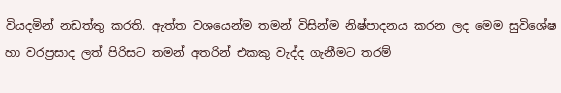වියදමින් නඩත්තු කරති. ඇත්ත වශයෙන්ම තමන් විසින්ම නිෂ්පාදනය කරන ලද මෙම සුවිශේෂ හා වරප්‍රසාද ලත් පිරිසට තමන් අතරින් එකකු වැද්ද ගැනීමට තරම්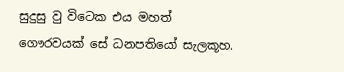සුදුසු වු විටෙක එය මහත් ගෞරවයක් සේ ධනපතියෝ සැලකූහ.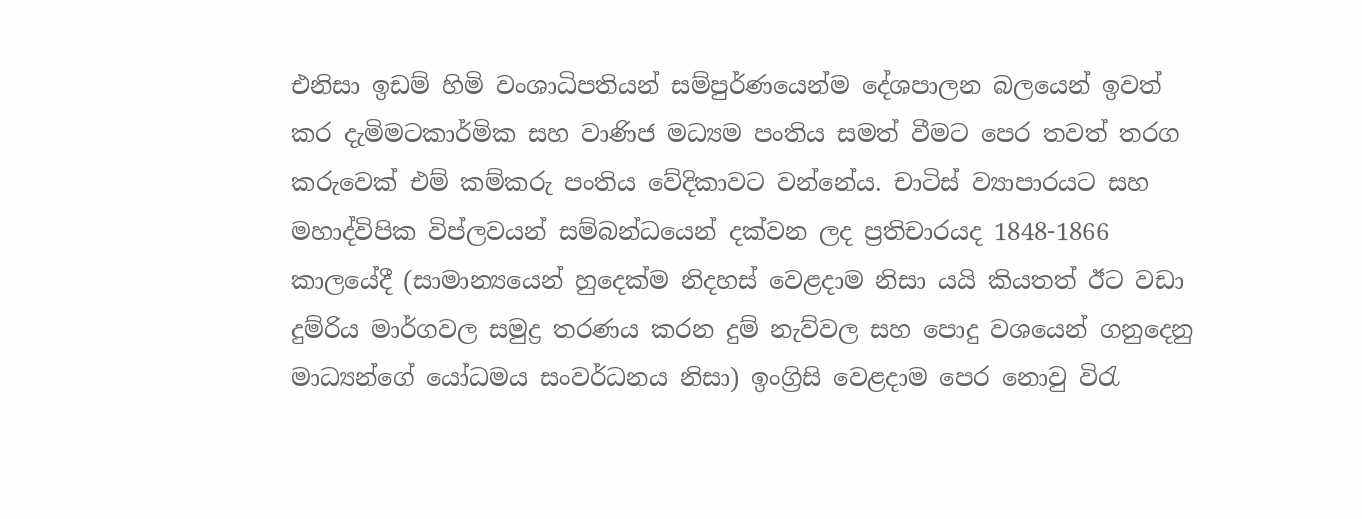එනිසා ඉඩම් හිමි වංශාධිපතියන් සම්පුර්ණයෙන්ම දේශපාලන බලයෙන් ඉවත් කර දැමිමටකාර්මික සහ වාණිජ මධ්‍යම පංතිය සමත් වීමට පෙර තවත් තරග කරුවෙක් එම් කම්කරු පංතිය වේදිකාවට වන්නේය. චාටිස් ව්‍යාපාරයට සහ මහාද්විපික විප්ලවයන් සම්බන්ධයෙන් දක්වන ලද ප්‍රතිචාරයද 1848-1866 කාලයේදී (සාමාන්‍යයෙන් හුදෙක්ම නිදහස් වෙළදාම නිසා යයි කියතත් ඊට වඩා දුම්රිය මාර්ගවල සමුද්‍ර තරණය කරන දුම් නැව්වල සහ පොදු වශයෙන් ගනුදෙනු මාධ්‍යන්ගේ යෝධමය සංවර්ධනය නිසා) ඉංග්‍රිසි වෙළදාම පෙර නොවු විරැ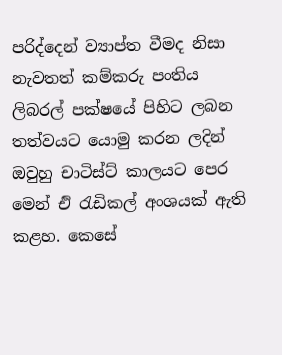පරිද්දෙන් ව්‍යාප්ත වීමද නිසා නැවතත් කම්කරු පංතිය ලිබරල් පක්ෂයේ පිහිට ලබන තත්වයට යොමු කරන ලදින් ඔවුහු චාටිස්ට් කාලයට පෙර මෙන් එි රැඩිකල් අංශයක් ඇති කළහ. කෙසේ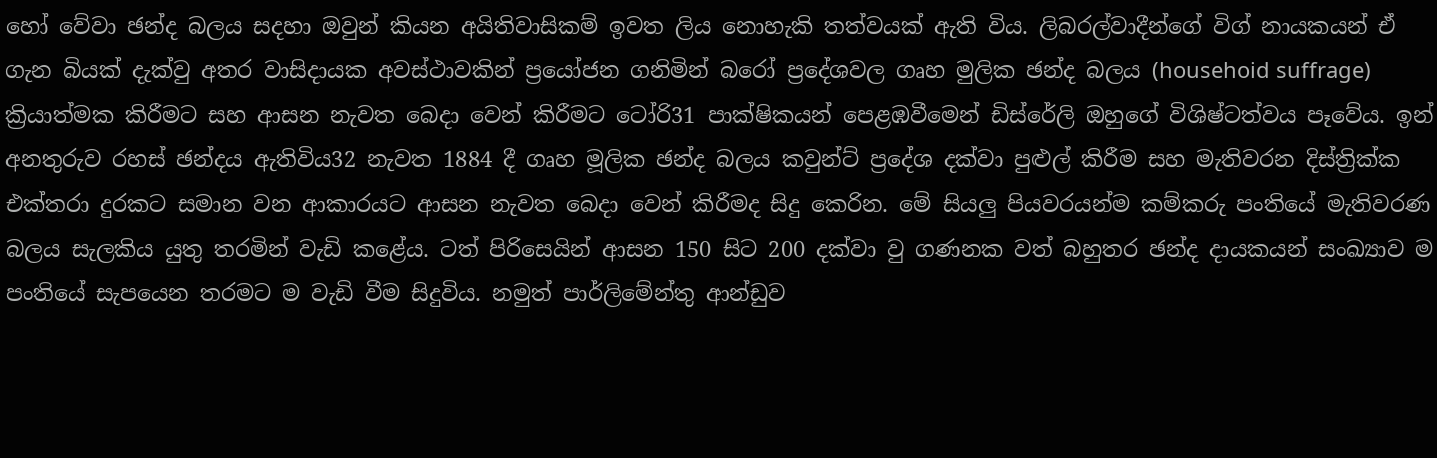හෝ වේවා ඡන්ද බලය සදහා ඔවුන් කියන අයිතිවාසිකම් ඉවත ලිය නොහැකි තත්වයක් ඇති විය. ලිබරල්වාදීන්ගේ විග් නායකයන් ඒ ගැන බියක් දැක්වු අතර වාසිදායක අවස්ථාවකින් ප්‍රයෝජන ගනිමින් බරෝ ප්‍රදේශවල ගෘහ මුලික ඡන්ද බලය (househoid suffrage) ක්‍රියාත්මක කිරීමට සහ ආසන නැවත බෙදා වෙන් කිරීමට ටෝරි31 පාක්ෂිකයන් පෙළඹවීමෙන් ඩිස්රේලි ඔහුගේ විශිෂ්ටත්වය පෑවේය. ඉන් අනතුරුව රහස් ඡන්දය ඇතිවිය32 නැවත 1884 දී ගෘහ මූලික ඡන්ද බලය කවුන්ට් ප්‍රදේශ දක්වා පුළුල් කිරීම සහ මැතිවරන දිස්ත්‍රික්ක එක්තරා දුරකට සමාන වන ආකාරයට ආසන නැවත බෙදා වෙන් කිරීමද සිදු කෙරින. මේ සියලු පියවරයන්ම කම්කරු පංතියේ මැතිවරණ බලය සැලකිය යුතු තරමින් වැඩි කළේය. ටත් පිරිසෙයින් ආසන 150 සිට 200 දක්වා වු ගණනක වත් බහුතර ඡන්ද දායකයන් සංඛ්‍යාව ම පංතියේ සැපයෙන තරමට ම වැඩි වීම සිදුවිය. නමුත් පාර්ලිමේන්තු ආන්ඩුව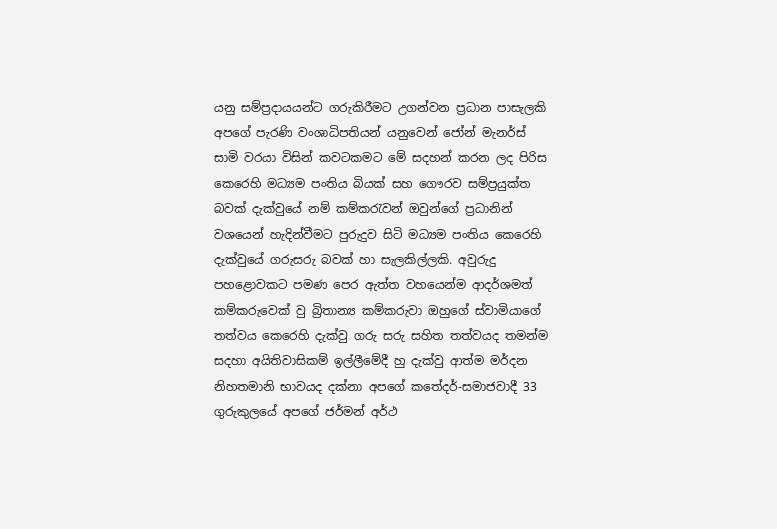යනු සම්ප්‍රදායයන්ට ගරුකිරීමට උගන්වන ප්‍රධාන පාසැලකි අපගේ පැරණි වංශාධිපතියන් යනුවෙන් ජෝන් මැනර්ස් සාමි වරයා විසින් කවටකමට මේ සදහන් කරන ලද පිරිස කෙරෙහි මධ්‍යම පංතිය බියක් සහ ගෞරව සම්ප්‍රයුක්ත බවක් දැක්වුයේ නම් කම්කරැවන් ඔවුන්ගේ ප්‍රධානින් වශයෙන් හැදින්වීමට පුරුදුව සිටි මධ්‍යම පංතිය කෙරෙහි දැක්වුයේ ගරුසරු බවක් හා සැලකිල්ලකි. අවුරුදු පහළොවකට පමණ පෙර ඇත්ත වහයෙන්ම ආදර්ශමත් කම්කරුවෙක් වු බ්‍රිතාන්‍ය කම්කරුවා ඔහුගේ ස්වාමියාගේ තත්වය කෙරෙහි දැක්වු ගරු සරු සහිත තත්වයද තමන්ම සදහා අයිතිවාසිකම් ඉල්ලීමේදී හු දැක්වු ආත්ම මර්දන නිහතමානි භාවයද දක්නා අපගේ කතේදර්-සමාජවාදී 33 ගුරුකුලයේ අපගේ ජර්මන් අර්ථ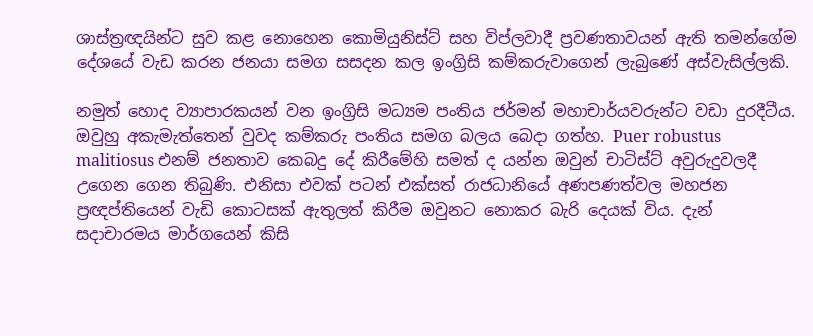ශාස්ත්‍රඥයින්ට සුව කළ නොහෙන කොමියුනිස්ට් සහ විප්ලවාදී ප්‍රවණතාවයන් ඇති තමන්ගේම දේශයේ වැඩ කරන ජනයා සමග සසදන කල ඉංග්‍රිසි කම්කරුවාගෙන් ලැබුණේ අස්වැසිල්ලකි.

නමුත් හොද ව්‍යාපාරකයන් වන ඉංග්‍රිසි මධ්‍යම පංතිය ජර්මන් මහාචාර්යවරුන්ට වඩා දුරදීටීය. ඔවුහු අකැමැත්තෙන් වුවද කම්කරු පංතිය සමග බලය බෙදා ගත්හ. Puer robustus malitiosus එනම් ජනතාව කෙබදු දේ කිරීමේහි සමත් ද යන්න ඔවුන් චාටිස්ට් අවුරුදුවලදී උගෙන ගෙන තිබුණි. එනිසා එවක් පටන් එක්සත් රාජධානියේ අණපණත්වල මහජන ප්‍රඥප්තියෙන් වැඩි කොටසක් ඇතුලත් කිරීම ඔවුනට නොකර බැරි දෙයක් විය. දැන් සදාචාරමය මාර්ගයෙන් කිසි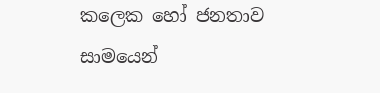කලෙක හෝ ජනතාව සාමයෙන්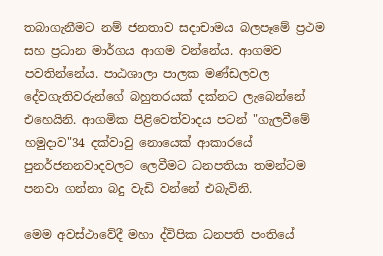තබාගැනීමට නම් ජනතාව සදාචාමය බලපෑමේ ප්‍රථම සහ ප්‍රධාන මාර්ගය ආගම වන්නේය. ආගමව පවතින්නේය. පාඨශාලා පාලක මණ්ඩලවල දේවගැතිවරුන්ගේ බහුතරයක් දක්නට ලැබෙන්නේ එහෙයිනි. ආගමික පිළිවෙත්වාදය පටන් "ගැලවීමේ හමුදාව"34 දක්වාවු නොයෙක් ආකාරයේ පුනර්ජනනවාදවලට ලෙවීමට ධනපතියා තමන්ටම පනවා ගන්නා බදු වැඩි වන්නේ එබැවිනි.

මෙම අවස්ථාවේදී මහා ද්විපික ධනපති පංතියේ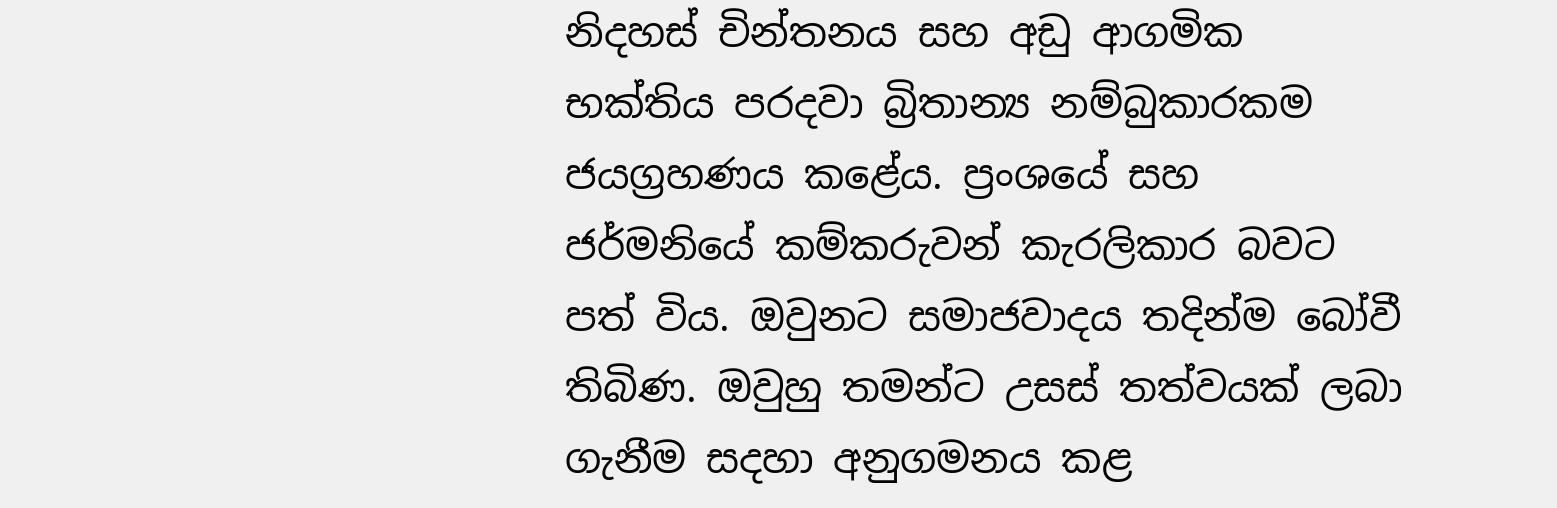නිදහස් චින්තනය සහ අඩු ආගමික භක්තිය පරදවා බ්‍රිතාන්‍ය නම්බුකාරකම ජයග්‍රහණය කළේය. ප්‍රංශයේ සහ ජර්මනියේ කම්කරුවන් කැරලිකාර බවට පත් විය. ඔවුනට සමාජවාදය තදින්ම බෝවී තිබිණ. ඔවුහු තමන්ට උසස් තත්වයක් ලබා ගැනීම සදහා අනුගමනය කළ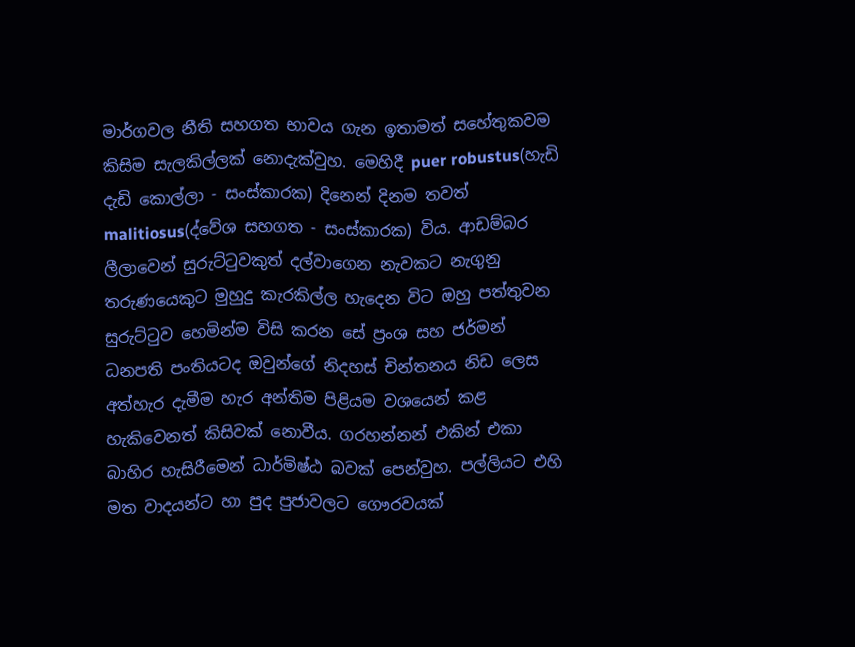මාර්ගවල නීති සහගත භාවය ගැන ඉතාමත් සහේතුකවම කිසිම සැලකිල්ලක් නොදැක්වුහ. මෙහිදී puer robustus(හැඩි දැඩි කොල්ලා - සංස්කාරක) දිනෙන් දිනම තවත් malitiosus(ද්වේශ සහගත - සංස්කාරක) විය. ආඩම්බර ලීල‍ාවෙන් සුරුට්ටුවකුත් දල්වාගෙන නැවකට නැගුනු තරුණයෙකුට මුහුදු කැරකිල්ල හැදෙන විට ඔහු පත්තුවන සුරුට්ටුව හෙමින්ම විසි කරන සේ ප්‍රංශ සහ ජර්මන් ධනපති පංතියටද ඔවුන්ගේ නිදහස් චින්තනය නිඩ ලෙස අත්හැර දැමීම හැර අන්තිම පිළියම වශයෙන් කළ හැකිවෙනත් කිසිවක් නොවීය. ගරහන්නන් එකින් එකා බාහිර හැසිරීමෙන් ධාර්මිෂ්ඨ බවක් පෙන්වුහ. පල්ලියට එහි මත වාදයන්ට හා පුද පුජාවලට ගෞරවයක්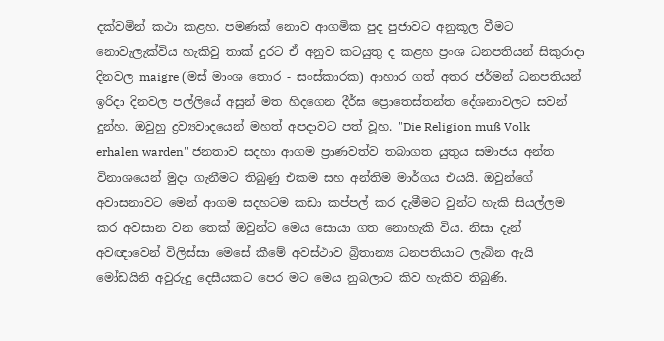දක්වමින් කථා කළහ. පමණක් නොව ආගමික පුද පුජාවට අනුකූල වීමට නොවැලැක්විය හැකිවු තාක් දුරට ඒ අනුව කටයුතු ද කළහ ප්‍රංශ ධනපතියන් සිකුරාදා දිනවල maigre (මස් මාංශ තොර - සංස්කාරක) ආහාර ගත් අතර ජර්මන් ධනපතියන් ඉරිදා දිනවල පල්ලියේ අසුන් මත හිදගෙන දීර්ඝ ප්‍රොතෙස්තන්ත දේශනාවලට සවන් දුන්හ. ඔවුහු ද්‍රව්‍යවාදයෙන් මහත් අපදාවට පත් වූහ. "Die Religion muß Volk erhalen warden" ජනතාව සදහා ආගම ප්‍රාණවත්ව තබාගත යුතුය සමාජය අන්ත විනාශයෙන් මුදා ගැනීමට තිබුණු එකම සහ අන්තිම මාර්ගය එයයි. ඔවුන්ගේ අවාසනාවට මෙන් ආගම සදහටම කඩා කප්පල් කර දැමීමට වුන්ට හැකි සියල්ලම කර අවසාන වන තෙක් ඔවුන්ට මෙය සොයා ගත නොහැකි විය. නිසා දැන් අවඥාවෙන් විලිස්සා මෙසේ කීමේ අවස්ථාව බ්‍රිතාන්‍ය ධනපතියාට ලැබින ඇයි මෝඩයිනි අවුරුදු දෙසීයකට පෙර මට මෙය නුබලාට කිව හැකිව තිබුණි.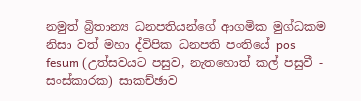නමුත් බ්‍රිතාන්‍ය ධනපතියන්ගේ ආගමික මුග්ධකම නිසා වත් මහා ද්විපික ධනපති පංතියේ pos fesum (උත්සවයට පසුව, නැතහොත් කල් පසුවී - සංස්කාරක) සාකච්ඡාව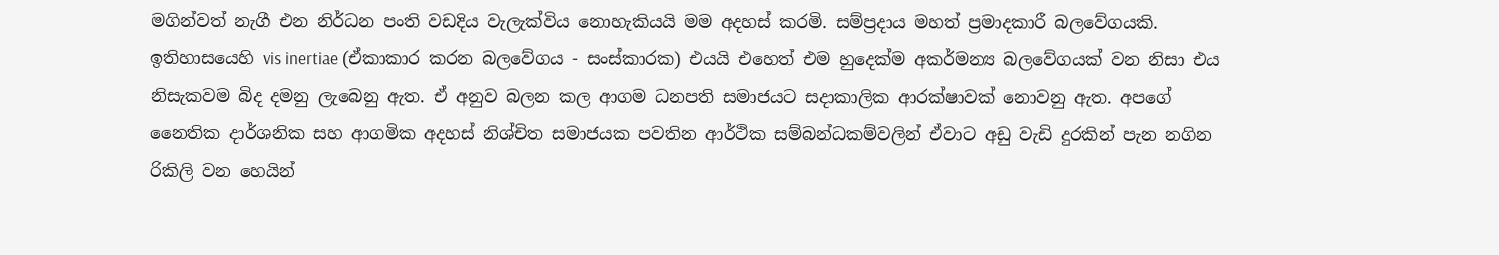මගින්වත් නැගී එන නිර්ධන පංති වඩදිය වැලැක්විය නොහැකියයි මම අදහස් කරමි. සම්ප්‍රදාය මහත් ප්‍රමාදකාරී බලවේගයකි. ඉතිහාසයෙහි vis inertiae (ඒකාකාර කරන බලවේගය - සංස්කාරක) එයයි එහෙත් එම හුදෙක්ම අකර්මන්‍ය බලවේගයක් වන නිසා එය නිසැකවම බිද දමනු ලැබෙනු ඇත. ඒ අනුව බලන කල ආගම ධනපති සමාජයට සදාකාලික ආරක්ෂාවක් නොවනු ඇත. අපගේ නෛතික දාර්ශනික සහ ආගමික අදහස් නිශ්චිත සමාජයක පවතින ආර්ථික සම්බන්ධකම්වලින් ඒවාට අඩු වැඩි දුරකින් පැන නගින රිකිලි වන හෙයින්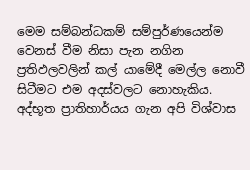මෙම සම්බන්ධකම් සම්පුර්ණයෙන්ම වෙනස් වීම නිසා පැන නගින ප්‍රතිඵලවලින් කල් යාමේදී මෙල්ල නොවී සිටීමට එම අදස්වලට නොහැකිය. අද්භූත ප්‍රාතිහාර්යය ගැන අපි විශ්වාස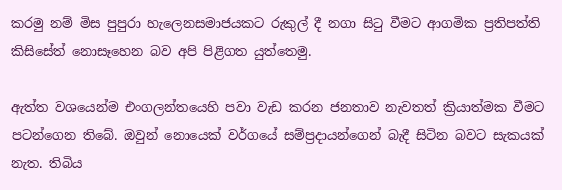කරමු නම් මිස පුපුරා හැලෙනසමාජයකට රුකුල් දී නගා සිටු වීමට ආගමික ප්‍රතිපත්ති කිසිසේත් නොසෑහෙන බව අපි පිළිගත යුත්තෙමු.

ඇත්ත වශයෙන්ම එංගලන්තයෙහි පවා වැඩ කරන ජනතාව නැවතත් ක්‍රියාත්මක වීමට පටන්ගෙන තිබේ. ඔවුන් නොයෙක් වර්ගයේ සම්ප්‍රදායන්ගෙන් බැදී සිටින බවට සැකයක් නැත. තිබිය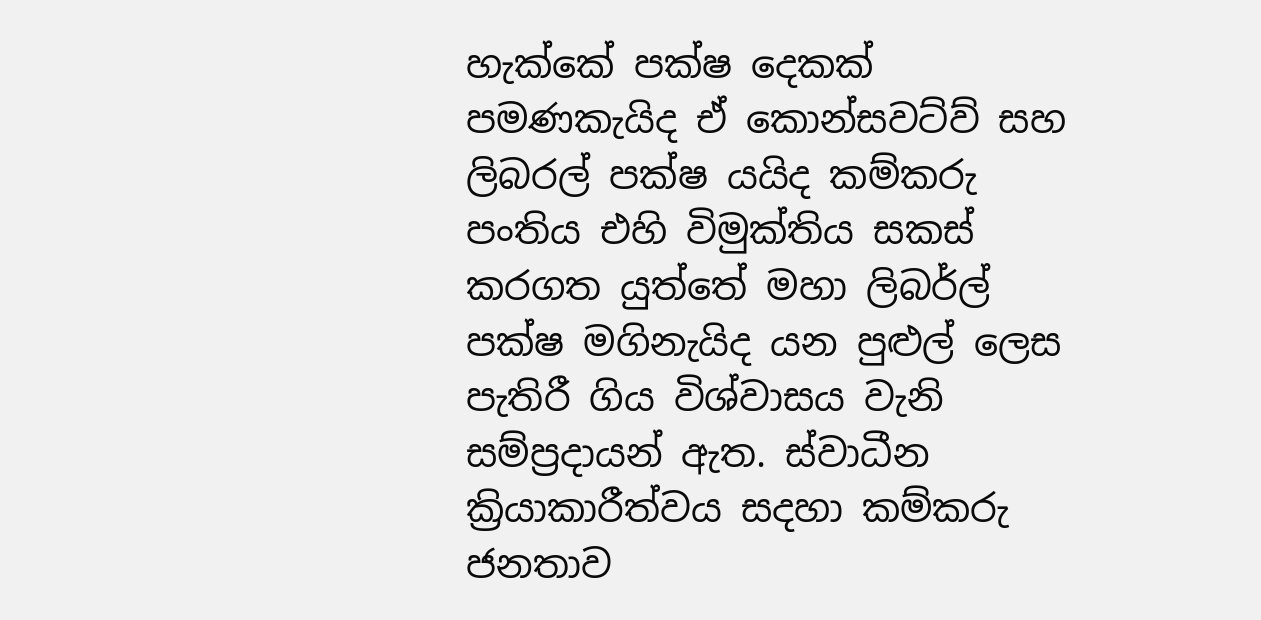හැක්කේ පක්ෂ දෙකක් පමණකැයිද ඒ කොන්සවට්ව් සහ ලිබරල් පක්ෂ යයිද කම්කරු පංතිය එහි විමුක්තිය සකස් කරගත යුත්තේ මහා ලිබර්ල් පක්ෂ මගිනැයිද යන පුළුල් ලෙස පැතිරී ගිය විශ්වාසය වැනි සම්ප්‍රදායන් ඇත. ස්වාධීන ක්‍රියාකාරීත්වය සදහා කම්කරු ජනතාව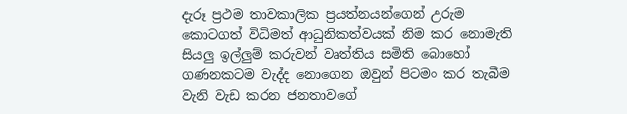දැරූ ප්‍රථම තාවකාලික ප්‍රයත්නයන්ගෙන් උරුම කොටගත් විධිමත් ආධුනිකත්වයක් නිම කර නොමැති සියලු ඉල්ලුම් කරුවන් වෘත්තිය සමිති බොහෝ ගණනකටම වැද්ද නොගෙන ඔවුන් පිටමං කර තැබීම වැනි වැඩ කරන ජනතාවගේ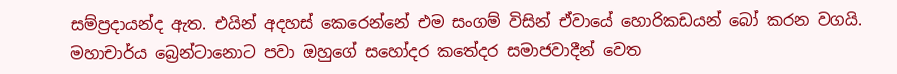සම්ප්‍රදායන්ද ඇත. එයින් අදහස් කෙරෙන්නේ එම සංගම් විසින් ඒවායේ හොරිකඩයන් බෝ කරන වගයි. මහාචාර්ය බ්‍රෙන්ටානොට පවා ඔහුගේ සහෝදර කතේදර සමාජවාදීන් වෙත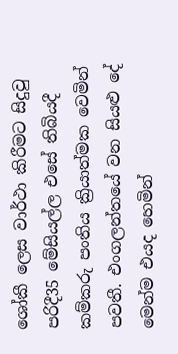ශෝකී ලෙස වාර්ථා කිරීමට සිදුවු පරිදී35 මේසියල්ල එසේ තිබියදී කම්කරු පංතිය ක්‍රියාත්මක වෙමින් පවතී. එංගලන්තයේ වන සියළු දේ මෙන්ම එයද හෙමින්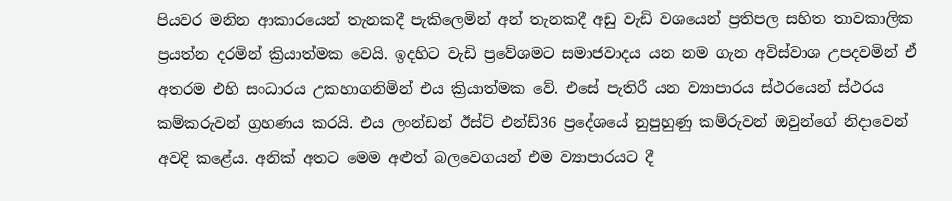පියවර මනින ආකාරයෙන් තැනකදී පැකිලෙමින් අන් තැනකදී අඩු වැඩි වශයෙන් ප්‍රතිපල සහිත තාවකාලික ප්‍රයත්න දරමින් ක්‍රියාත්මක වෙයි. ඉදහිට වැඩි ප්‍රවේශමට සමාජවාදය යන නම ගැන අවිස්වාශ උපදවමින් ඒ අතරම එහි සංධාරය උකහාගනිමින් එය ක්‍රියාත්මක වේ. එසේ පැතිරී යන ව්‍යාපාරය ස්ථරයෙන් ස්ථරය කම්කරුවන් ග්‍රහණය කරයි. එය ලංන්ඩන් ඊස්ට් එන්ඩ්36 ප්‍රදේශයේ නුපුහුණු කම්රුවන් ඔවුන්ගේ නිදාවෙන් අවදි කළේය. අනික් අතට මෙම අළුත් බලවෙගයන් එම ව්‍යාපාරයට දී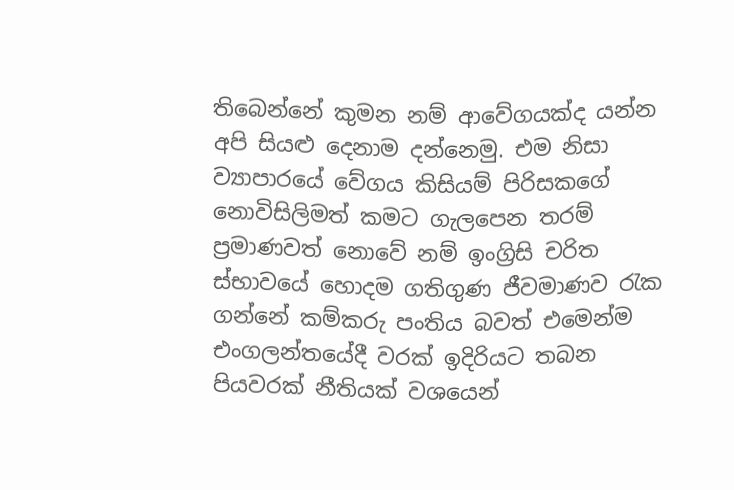තිබෙන්නේ කුමන නම් ආවේගයක්ද යන්න අපි සියළු දෙනාම දන්නෙමු. එම නිසා ව්‍යාපාරයේ වේගය කිසියම් පිරිසකගේ නොවිසිලිමත් කමට ගැලපෙන තරම් ප්‍රමාණවත් නොවේ නම් ඉංග්‍රිසි චරිත ස්භාවයේ හොදම ගතිගුණ ජීවමාණව රැක ගන්නේ කම්කරු පංතිය බවත් එමෙන්ම එංගලන්තයේදී වරක් ඉදිරියට තබන පියවරක් නීතියක් වශයෙන්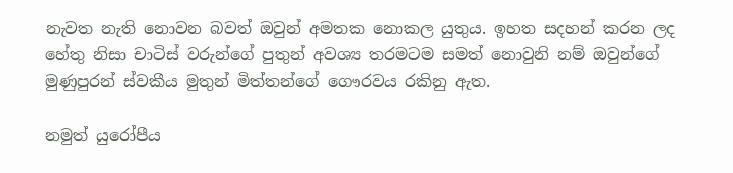නැවත නැති නොවන බවත් ඔවුන් අමතක නොකල යුතුය. ඉහත සදහන් කරන ලද හේතු නිසා චාටිස් වරුන්ගේ පුතුන් අවශ්‍ය තරමටම සමත් නොවුනි නම් ඔවුන්ගේ මුණුපුරන් ස්වකීය මුතුන් මිත්තන්ගේ ගෞරවය රකිනු ඇත.

නමුත් යුරෝපීය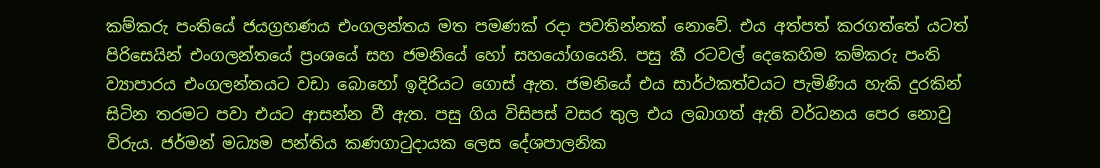කම්කරු පංතියේ ජයග්‍රහණය එංගලන්තය මත පමණක් රදා පවතින්නක් නොවේ. එය අත්පත් කරගත්තේ යටත් පිරිසෙයින් එංගලන්තයේ ප්‍රංශයේ සහ ජමනියේ හෝ සහයෝගයෙනි. පසු කී රටවල් දෙකෙහිම කම්කරු පංති ව්‍යාපාරය එංගලන්තයට වඩා බොහෝ ඉදිරියට ගොස් ඇත. ජමනියේ එය සාර්ථකත්වයට පැමිණිය හැකි දුරකින් සිටින තරමට පවා එයට ආසන්න වී ඇත. පසු ගිය විසිපස් වසර තුල එය ලබාගත් ඇති වර්ධනය පෙර නොවු විරුය. ජර්මන් මධ්‍යම පන්තිය කණගාටුදායක ලෙස දේශපාලනික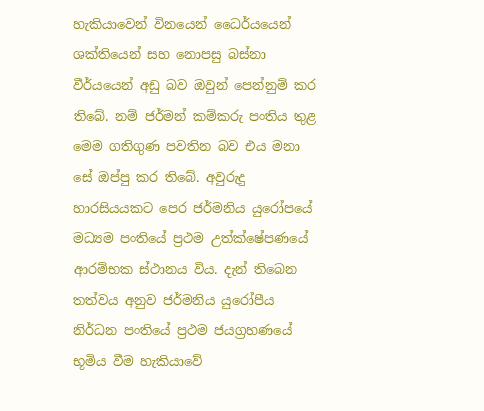හැකියාවෙන් විනයෙන් ධෛර්යයෙන් ශක්තියෙන් සහ නොපසු බස්නා වීර්යයෙන් අඩු බව ඔවුන් පෙන්නුම් කර තිබේ. නම් ජර්මන් කම්කරු පංතිය තුළ මෙම ගතිගුණ පවතින බව එය මනා සේ ඔප්පු කර තිබේ. අවුරුදු හාරසියයකට පෙර ජර්මනිය යුරෝපයේ මධ්‍යම පංතියේ ප්‍රථම උත්ක්ෂේපණයේ ආරම්භක ස්ථානය විය. දැන් තිබෙන තත්වය අනුව ජර්මනිය යුරෝපීය නිර්ධන පංතියේ ප්‍රථම ජයග්‍රහණයේ භූමිය වීම හැකියාවේ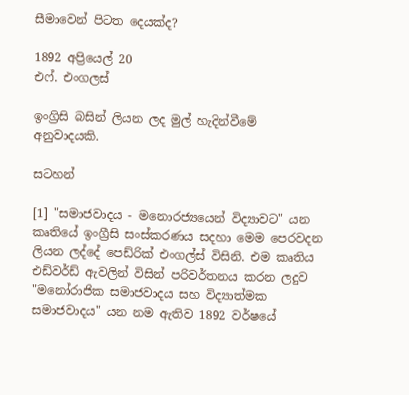සීමාවෙන් පිටත දෙයක්ද?

1892 අප්‍රියෙල් 20
එෆ්. එංගලස්

ඉංග්‍රිසි බසින් ලියන ලද මුල් හැදින්වීමේ අනුවාදයකි.

සටහන්

[1] "සමාජවාදය - මනොරජ්‍යයෙන් විද්‍යාවට" යන කෘතියේ ඉංග්‍රීසි සංස්කරණය සදහා මෙම පෙරවදන ලියන ලද්දේ පෙඩ්රික් එංගල්ස් විසිනි. එම කෘතිය එඩ්වර්ඩ් ඇවලින් විසින් පරිවර්තනය කරන ලදුව "මනෝරාජික සමාජවාදය සහ විද්‍යාත්මක සමාජවාදය" යන නම ඇතිව 1892 වර්ෂයේ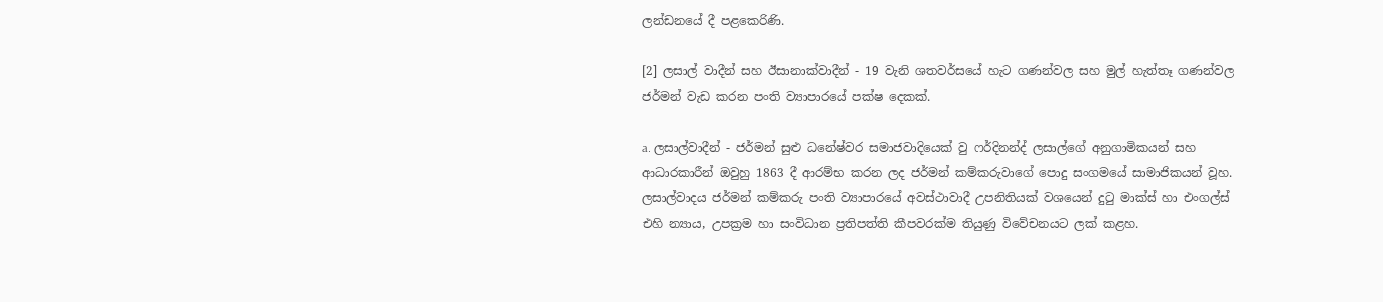ලන්ඩනයේ දී පළකෙරිණි.

[2] ලසාල් වාදීන් සහ ඊසානාක්වාදීන් - 19 වැනි ශතවර්සයේ හැට ගණන්වල සහ මුල් හැත්තෑ ගණන්වල ජර්මන් වැඩ කරන පංති ව්‍යාපාරයේ පක්ෂ දෙකක්.

a. ලසාල්වාදීන් - ජර්මන් සුළු ධනේෂ්වර සමාජවාදියෙක් වු ෆර්දිනන්ද් ලසාල්ගේ අනුගාමිකයන් සහ ආධාරකාරීන් ඔවුහු 1863 දී ආරම්භ කරන ලද ජර්මන් කම්කරුවාගේ පොදු සංගමයේ සාමාජිකයන් වූහ. ලසාල්වාදය ජර්මන් කම්කරු පංති ව්‍යාපාරයේ අවස්ථාවාදී උපනිතියක් වශයෙන් දුටු මාක්ස් හා එංගල්ස් එහි න්‍යාය, උපක්‍රම හා සංවිධාන ප්‍රතිපත්ති කීපවරක්ම තියුණු විවේචනයට ලක් කළහ.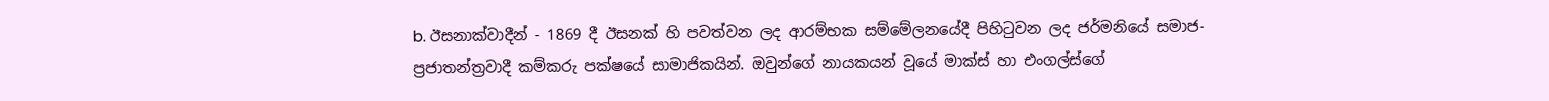b. ඊසනාක්වාදීන් - 1869 දී ඊසනක් හි පවත්වන ලද ආරම්භක සම්මේලනයේදී පිහිටුවන ලද ජර්මනියේ සමාජ-ප්‍රජාතන්ත්‍රවාදී කම්කරු පක්ෂයේ සාමාජිකයින්. ඔවුන්ගේ නායකයන් වූයේ මාක්ස් හා එංගල්ස්ගේ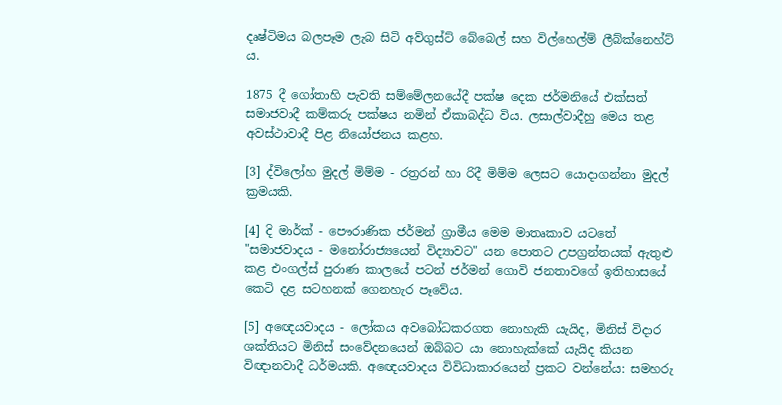දෘෂ්ටිමය බලපෑම ලැබ සිටි අව්ගුස්ට් බේබෙල් සහ විල්හෙල්ම් ලීබ්ක්නෙහ්ට් ය.

1875 දී ගෝතාහි පැවති සම්මේලනයේදී පක්ෂ දෙක ජර්මනියේ එක්සත් සමාජවාදී කම්කරු පක්ෂය නමින් ඒකාබද්ධ විය. ලසාල්වාදීහු මෙය තළ අවස්ථාවාදී පිළ නියෝජනය කළහ.

[3] ද්විලෝහ මුදල් මිම්ම - රත්‍රරන් හා රිදී මිම්ම ලෙසට යොදාගන්නා මුදල් ක්‍රමයකි.

[4] දි මාර්ක් - පෞරාණික ජර්මන් ග්‍රාමීය මෙම මාතෘකාව යටතේ "සමාජවාදය - මනෝරාජ්‍යයෙන් විද්‍යාවට" යන පොතට උපග්‍රන්තයක් ඇතුළු කළ එංගල්ස් පුරාණ කාලයේ පටන් ජර්මන් ගොවි ජනතාවගේ ඉතිහාසයේ කෙටි දළ සටහනක් ගෙනහැර පෑවේය.

[5] අඥෙයවාදය - ලෝකය අවබෝධකරගත නොහැකි යැයිද, මිනිස් විදාර ශක්තියට මිනිස් සංවේදනයෙන් ඔබ්බට යා නොහැක්කේ යැයිද කියන විඥා‍නවාදී ධර්මයකි. අඥෙයවාදය විවිධාකාරයෙන් ප්‍රකට වන්නේය: සමහරු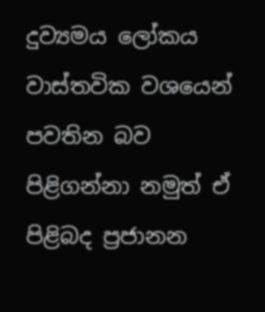දුව්‍යමය ලෝකය වාස්තවික වශයෙන් පවතින බව පිළිගන්නා නමුත් ඒ පිළිබද ප්‍රජානන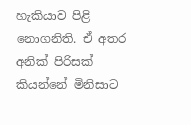හැකියාව පිළි නොගනිති. ඒ අතර අනික් පිරිසක් කියන්නේ මිනිසාට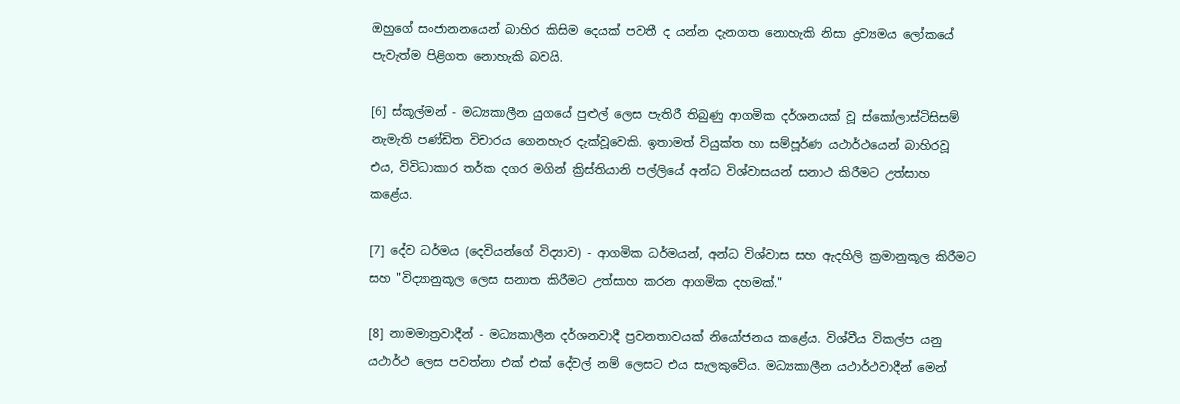ඔහුගේ සංජානනයෙන් බාහිර කිසිම දෙයක් පවතී ද යන්න දැනගත නොහැකි නිසා ද්‍රව්‍යමය ලෝකයේ පැවැත්ම පිළිගත නොහැකි බවයි.

[6] ස්කූල්මන් - මධ්‍යකාලීන යුගයේ පුළුල් ලෙස පැතිරී තිබුණු ආගමික දර්ශනයක් වූ ස්කෝලාස්ටිසිසම් නැමැති පණ්ඩිත විචාරය ගෙනහැර දැක්වූවෙකි. ඉතාමත් වියුක්ත හා සම්පූර්ණ යථාර්ථයෙන් බාහිරවූ එය, විවිධාකාර තර්ක දගර මගින් ක්‍රිස්තියානි පල්ලියේ අන්ධ විශ්වාසයන් සනාථ කිරීමට උත්සාහ කළේය.

[7] දේව ධර්මය ‍(දෙවියන්ගේ විද්‍යාව) - ආගමික ධර්මයන්, අන්ධ විශ්වාස සහ ඇදහිලි ක්‍රමානුකූල කිරීමට සහ "විද්‍යානුකූල ලෙස සනාත කිරීමට උත්සාහ කරන ආගමික දහමක්."

[8] නාමමාත්‍රවාදීන් - මධ්‍යකාලීන දර්ශනවාදී ප්‍රවනතාවයක් නියෝජනය කළේය. විශ්වීය විකල්ප යනු යථාර්ථ ලෙස පවත්නා එක් එක් දේවල් නම් ලෙසට එය සැලකුවේය. මධ්‍යකාලීන යථාර්ථවාදීන් මෙන්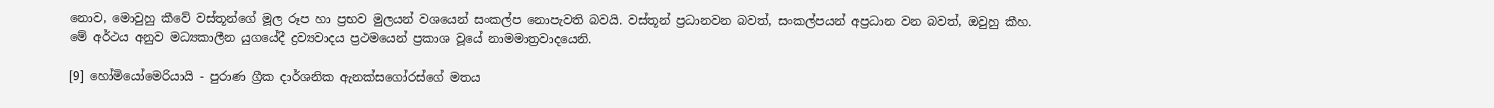නොව, මොවුහු කීවේ වස්තූන්ගේ මූල රූප හා ප්‍රභව මුලයන් වශයෙන් සංකල්ප නොපැවති බවයි. වස්තූන් ප්‍රධානවන බවත්, සංකල්පයන් අප්‍රධාන වන බවත්, ඔවුහු කීහ. මේ අර්ථය අනුව මධ්‍යකාලීන යුගයේදී ද්‍රව්‍යවාදය ප්‍රථමයෙන් ප්‍රකාශ වූයේ නාමමාත්‍රවාදයෙනි.

[9] හෝමියෝමෙරියායි - පුරාණ ග්‍රීක දාර්ශනික ඇනක්සගෝරස්ගේ මතය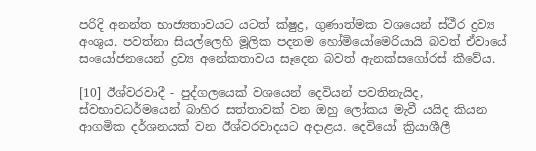පරිදි අනන්ත භාජ්‍යතාවයට යට‍ත් ක්ෂුද්‍ර, ගුණාත්මක වශයෙන් ස්ථීර ද්‍රව්‍ය අංශුය. පවත්නා සියල්ලෙහි මූලික පදනම හෝමියෝමෙරියායි බවත් ඒවායේ සංයෝජනයෙන් ද්‍රව්‍ය අනේකතාවය සෑදෙන බවත් ඇනක්සගෝරස් කීවේය.

[10] ඊශ්වරවාදී - පුද්ගලයෙක් වශයෙන් දෙවියන් පවතිනැයිද, ස්වභාවධර්මයෙන් බාහිර සත්තාවක් වන ඔහු ලෝකය මැවී යයිද කියන ආගමික දර්ශනයක් වන ඊශ්වරවාදයට අදාළය. දෙවියෝ ක්‍රියාශීලී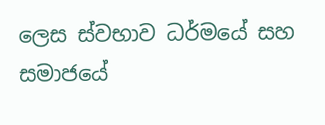ලෙස ස්වභාව ධර්මයේ සහ සමාජයේ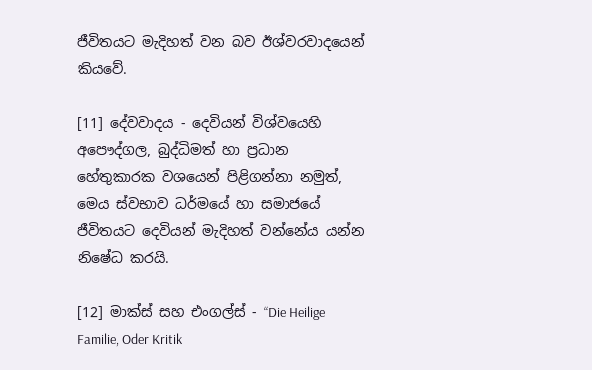ජීවිතයට මැදිහත් වන බව ඊශ්වරවාදයෙන් කියවේ.

[11] දේවවාදය - දෙවියන් විශ්වයෙහි අපෞද්ගල, බුද්ධිමත් හා ප්‍රධාන හේතුකාරක වශයෙන් පිළිගන්නා නමුත්, මෙය ස්වභාව ධර්මයේ හා සමාජයේ ජීවිතයට දෙවියන් මැදිහත් වන්නේය යන්න නිෂේධ කරයි.

[12] මාක්ස් සහ එංගල්ස් - “Die Heilige Familie, Oder Kritik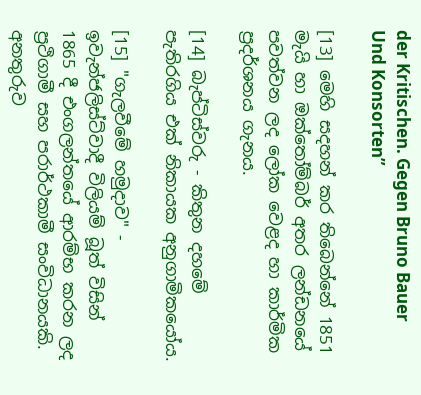der Kritischen. Gegen Bruno Bauer Und Konsorten”

[13] මෙහි සදහන් කර තිබෙන්නේ 1851 මැයි හා ඔක්තෝම්බර් අතර ලන්ඩනයේ පවත්වන ලද ලෝක වෙළද හා කාර්මික ප්‍රදර්ශනය ගැනය.

[14] බැප්ටිස්වරු - කිතුන දහමේ පැතිරගිය එක් නිකායක අනුගාමිකයෝය.

[15] "ගැලවීමේ හමුදාව" - ඉවැන්ජලිස්ට්වාදී විලියම් බූත් විසින් 1865 දී එංගලන්තයේ ආරම්භ කරන ලද ප්‍රථිගාමී සහ පරාර්ථකාමී සංවිධානයකි. අනතුරුව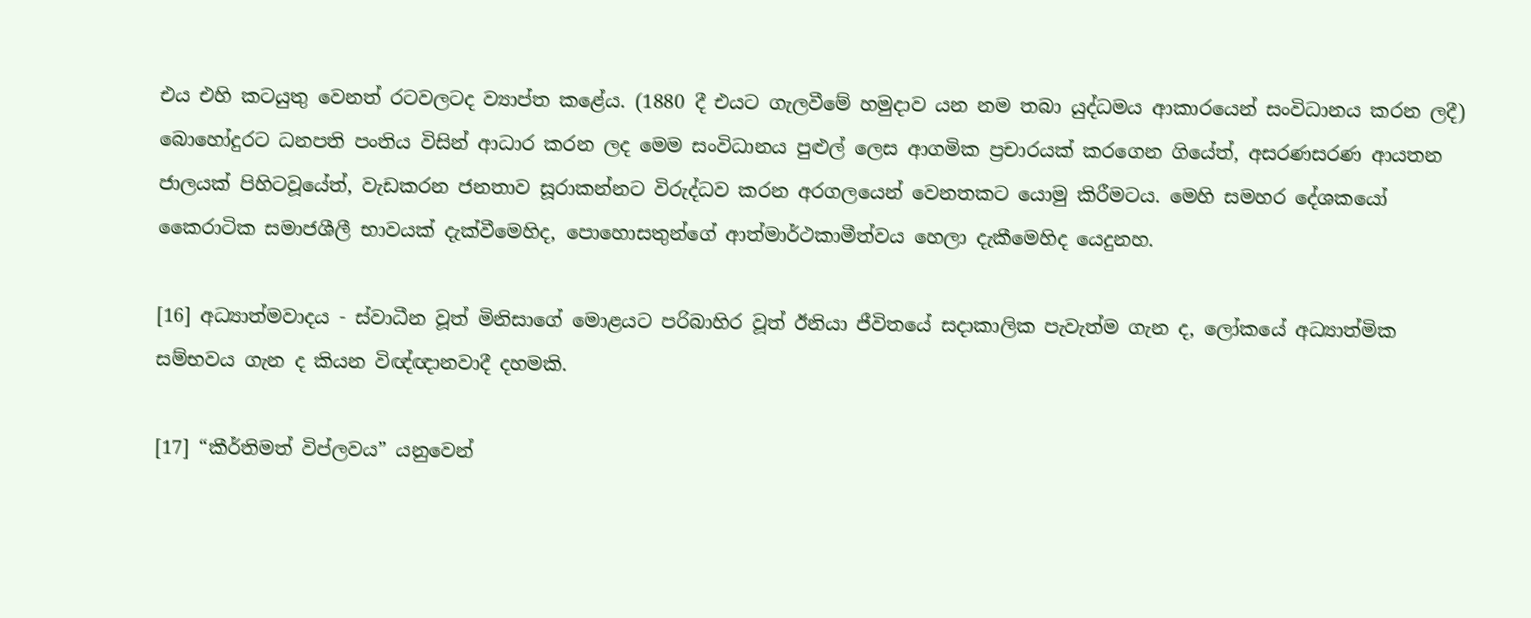එය එහි කටයුතු වෙනත් රටවලටද ව්‍යාප්ත කළේය. (1880 දී එයට ගැලවීමේ හමුදාව යන නම තබා යුද්ධමය ආකාරයෙන් සංවිධානය කරන ලදී) බොහෝදුරට ධනපති පංතිය විසින් ආධාර කරන ලද මෙම සංවිධානය පුළුල් ලෙස ආගමික ප්‍රචාරයක් කරගෙන ගියේත්, අසරණසරණ ආයතන ජාලයක් පිහිටවූයේත්, වැඩකරන ජනතාව සූරාකන්නට විරුද්ධව කරන අරගලයෙන් වෙනතකට යොමු කිරීමටය. මෙහි සමහර දේශකයෝ කෛරාටික සමාජශීලී භාවයක් දැක්වීමෙහිද, පොහොසතුන්ගේ ආත්මාර්ථකාමීත්වය හෙලා දැකීමෙහිද යෙදුනහ.

[16] අධ්‍යාත්මවාදය - ස්වාධීන වූත් මිනිසාගේ මොළයට පරිබාහිර වූත් ඊනියා ජීවිතයේ සදාකාලික පැවැත්ම ගැන ද, ලෝකයේ අධ්‍යාත්මික සම්භවය ගැන ද කියන විඥ්ඥානවාදී දහමකි.

[17] “කීර්තිමත් විප්ලවය” යනුවෙන්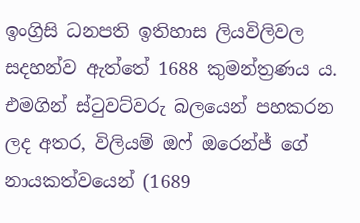ඉංග්‍රිසි ධනපති ඉතිහාස ලියවිලිවල සදහන්ව ඇත්තේ 1688 කුමන්ත්‍රණය ය. එමගින් ස්ටුවට්වරු බලයෙන් පහකරන ලද අතර, විලියම් ඔෆ් ඔරෙන්ජ් ගේ නායකත්වයෙන් (1689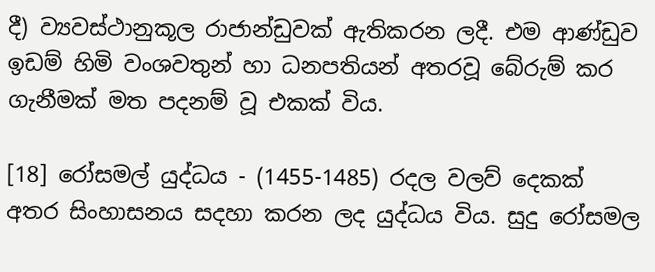දී) ව්‍යවස්ථානුකූල රාජාන්ඩුවක් ඇතිකරන ලදී. එම ආණ්ඩුව ඉඩම් හිමි වංශවතුන් හා ධනපතියන් අතරවූ බේරුම් කර ගැනීමක් මත පදනම් වූ එකක් විය.

[18] රෝසමල් යුද්ධය - (1455-1485) රදල වලව් දෙකක් අතර සිංහාසනය සදහා කරන ලද යුද්ධය විය. සුදු රෝසමල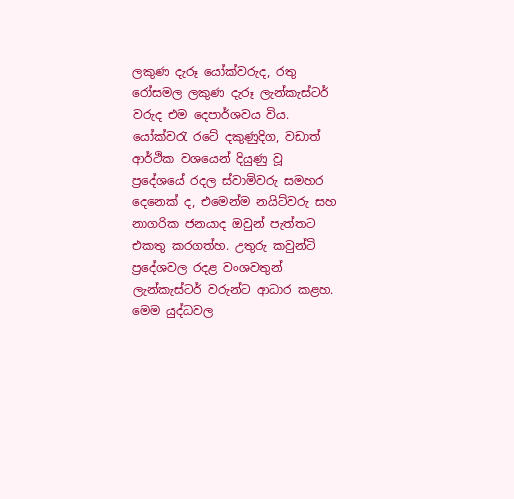ලකුණ දැරූ යෝක්වරුද, රතු රෝසමල ලකුණ දැරූ ලැන්කැස්ටර් වරුද එම දෙපාර්ශවය විය. යෝක්වරැ රටේ දකුණුදිග, වඩාත් ආර්ථික වශයෙන් දියුණු වූ ප්‍රදේශයේ රදල ස්වාමිවරු සමහර දෙනෙක් ද, එමෙන්ම නයිට්වරු සහ නාගරික ජනයාද ඔවුන් පැත්තට එකතු කරගත්හ. උතුරු කවුන්ටි ප්‍රදේශවල රදළ වංශවතුන් ලැන්කැස්ටර් වරුන්ට ආධාර කළහ. මෙම යුද්ධවල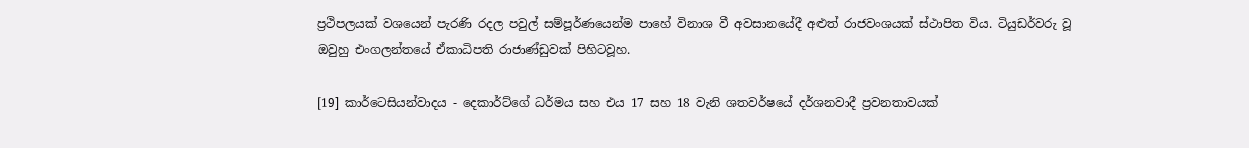ප්‍රථිපලයක් වශයෙන් පැරණි රදල පවුල් සම්පූර්ණයෙන්ම පාහේ විනාශ වී අවසානයේදී අළුත් රාජවංශයක් ස්ථාපිත විය. ටියුඩර්වරු වූ ඔවුහු එංගලන්තයේ ඒකාධිපති රාජාණ්ඩුවක් පිහිටවූහ.

[19] කාර්ටෙසියන්වාදය - දෙකාර්ට්ගේ ධර්මය සහ එය 17 සහ 18 වැනි ශතවර්ෂයේ දර්ශනවාදී ප්‍රවනතාවයක්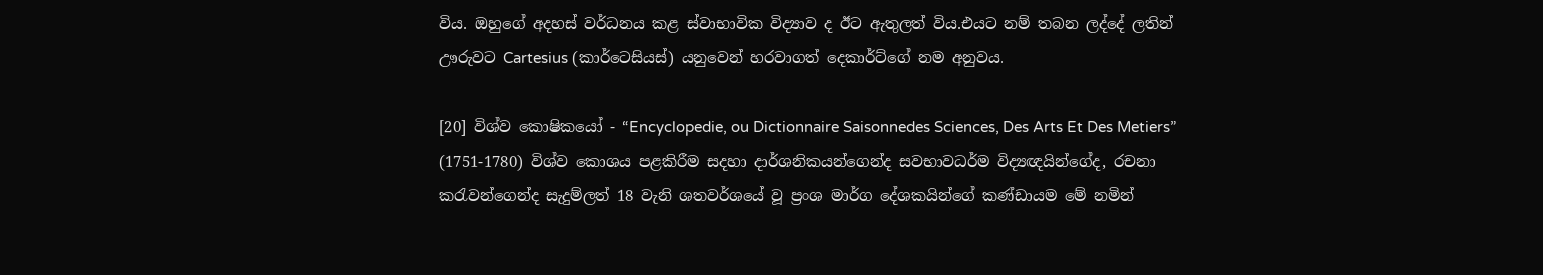විය. ඔහුගේ අදහස් වර්ධනය කළ ස්වාභාවික විද්‍යාව ද ඊට ඇතුලත් විය.එයට නම් තබන ලද්දේ ලතින් ඌරුවට Cartesius (කාර්ටෙසියස්) යනුවෙන් හරවාගත් දෙකාර්ට්ගේ නම අනුවය.

[20] විශ්ව කොෂිකයෝ - “Encyclopedie, ou Dictionnaire Saisonnedes Sciences, Des Arts Et Des Metiers” (1751-1780) විශ්ව කොශය පළකිරීම සදහා දාර්ශනිකයන්ගෙන්ද සවභාවධර්ම විද්‍යඥයින්ගේද, රචනා කරැවන්ගෙන්ද සැදුම්ලත් 18 වැනි ශතවර්ශයේ වූ ප්‍රංශ මාර්ග දේශකයින්ගේ කණ්ඩායම මේ නමින්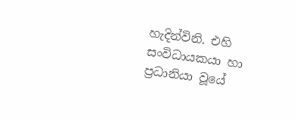හැදින්විනි. එහි සංවිධායකයා හා ප්‍රධානියා වූයේ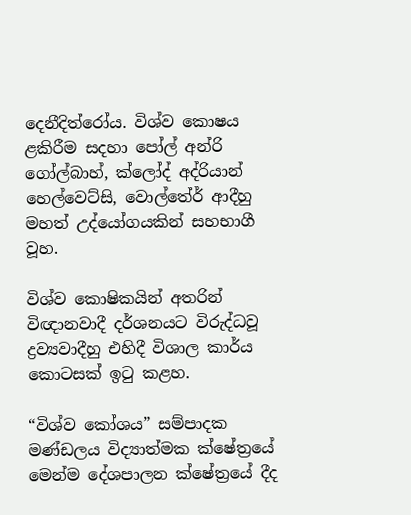දෙනීදිත්රෝය. විශ්ව කොෂය ළකිරීම සදහා පෝල් අන්රි ගෝල්බාහ්, ක්ලෝද් අද්රියාන් හෙල්වෙට්සි, වොල්තේර් ආදීහු මහත් උද්යෝගයකින් සහභාගී වූහ.

විශ්ව කොෂිකයින් අතරින් විඥානවාදී දර්ශනයට විරුද්ධවූ ද්‍රව්‍යවාදීහු එහිදී විශාල කාර්ය කොටසක් ඉටු කළහ.

“විශ්ව කෝශය” සම්පාදක මණ්ඩලය විද්‍යාත්මක ක්ෂේත්‍රයේ මෙන්ම දේශපාලන ක්ෂේත්‍රයේ දීද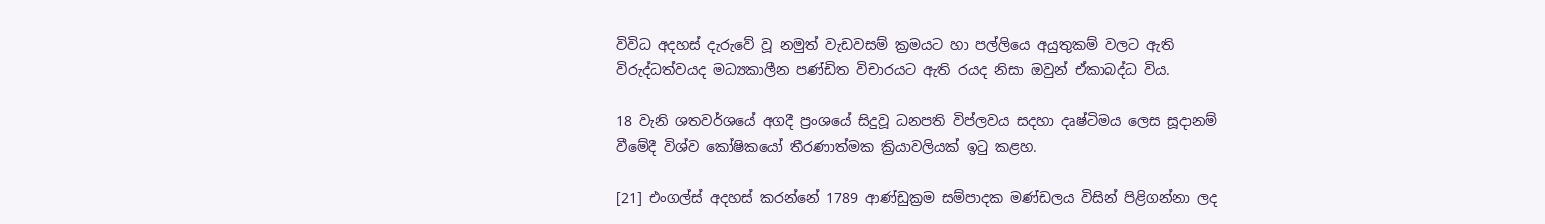විවිධ අදහස් දැරුවේ වූ නමුත් වැඩවසම් ක්‍රමයට හා පල්ලියෙ අයුතුකම් වලට ඇති විරුද්ධත්වයද මධ්‍යකාලීන පණ්ඩිත විචාරයට ඇති රයද නිසා ඔවුන් ඒකාබද්ධ විය.

18 වැනි ශතවර්ශයේ අගදී ප්‍රංශයේ සිදුවූ ධනපති විප්ලවය සදහා දෘෂ්ටිමය ලෙස සූදානම් වීමේදී විශ්ව කෝෂිකයෝ තීරණාත්මක ක්‍රියාවලියක් ඉටු කළහ.

[21] එංගල්ස් අදහස් කරන්නේ 1789 ආණ්ඩුක්‍රම සම්පාදක මණ්ඩලය විසින් පිළිගන්නා ලද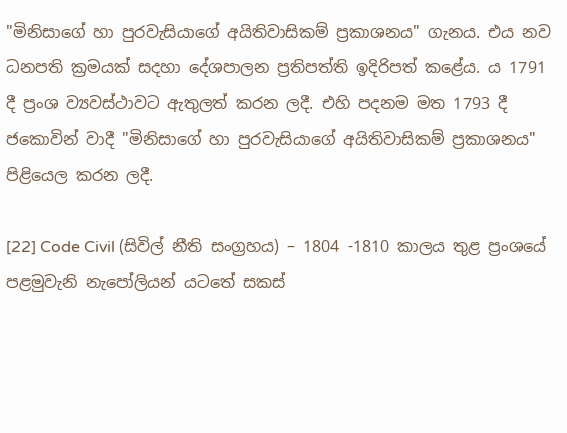"මිනිසාගේ හා පුරවැසියාගේ අයිතිවාසිකම් ප්‍රකාශනය" ගැනය. එය නව ධනපති ක්‍රමයක් සදහා දේශපාලන ප්‍රතිපත්ති ඉදිරිපත් කළේය. ය 1791 දී ප්‍රංශ ව්‍යවස්ථාවට ඇතුලත් කරන ලදී. එහි පදනම මත 1793 දී ජකොවින් වාදී "මිනිසාගේ හා පුරවැසියාගේ අයිතිවාසිකම් ප්‍රකාශනය" පිළියෙල කරන ලදී.

[22] Code Civil (සිවිල් නීති සංග්‍රහය) – 1804 -1810 කාලය තුළ ප්‍රංශයේ පළමුවැනි නැපෝලියන් යටතේ සකස්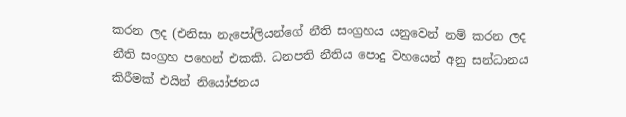කරන ලද (එනිසා නැපෝලියන්ගේ නීති සංග්‍රහය යනුවෙන් නම් කරන ලද නීති සංග්‍රහ පහෙන් එකකි. ධනපති නීතිය පොදු වහයෙන් අනු සන්ධානය කිරීමක් එයින් නියෝජනය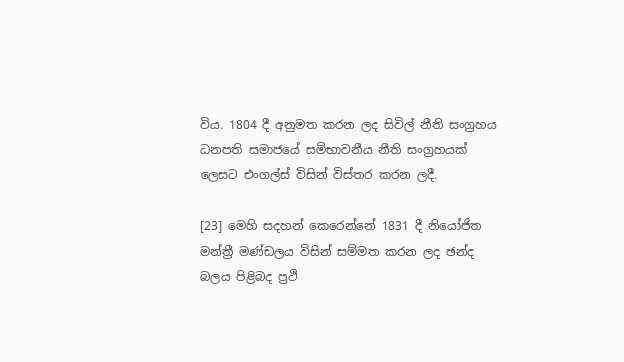විය. 1804 දී අනුමත කරන ලද සිවිල් නීති සංග්‍රහය ධනපති සමාජයේ සම්භාවනීය නීති සංග්‍රහයක් ලෙසට එංගල්ස් විසින් විස්තර කරන ලදී.

[23] මෙහි සදහන් කෙරෙන්නේ 1831 දී නියෝජිත මන්ත්‍රී මණ්ඩලය විසින් සම්මත කරන ලද ඡන්ද බලය පිළිබද ප්‍රථි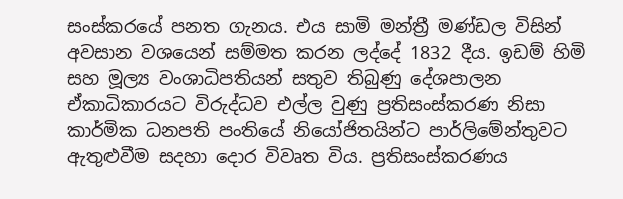සංස්කරයේ පනත ගැනය. එය සාමි මන්ත්‍රී මණ්ඩල විසින් අවසාන වශයෙන් සම්මත කරන ලද්දේ 1832 දීය. ඉඩම් හිමි සහ මූල්‍ය වංශාධිපතියන් සතුව තිබුණු දේශපාලන ඒකාධිකාරයට විරුද්ධව එල්ල වුණු ප්‍රතිසංස්කරණ නිසා කාර්මික ධනපති පංතියේ නියෝජිතයින්ට පාර්ලිමේන්තුවට ඇතුළුවීම සදහා දොර විවෘත විය. ප්‍රතිසංස්කරණය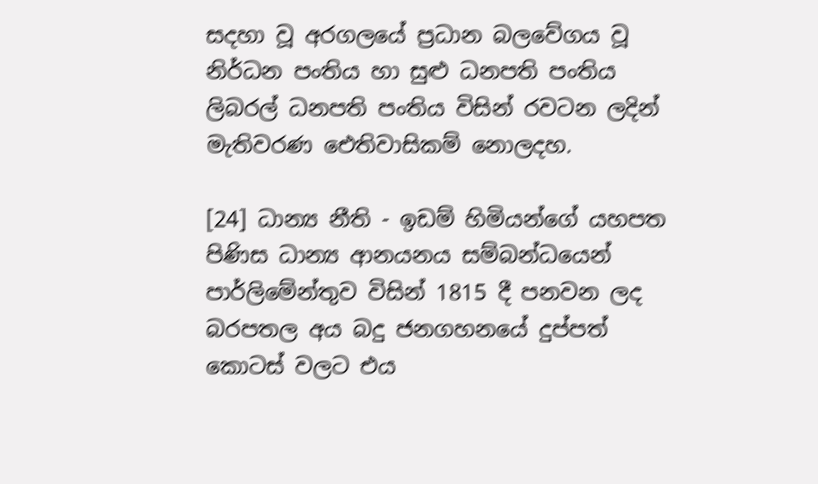සදහා වූ අරගලයේ ප්‍රධාන බලවේගය වූ නිර්ධන පංතිය හා සුළු ධනපති පංතිය ලිබරල් ධනපති පංතිය විසින් රවටන ලදින් මැතිවරණ ඓතිවාසිකම් නොලදහ.

[24] ධාන්‍ය නීති - ඉඩම් හිමියන්ගේ යහපත පිණිස ධාන්‍ය ආනයනය සම්බන්ධයෙන් පාර්ලිමේන්තුව විසින් 1815 දී පනවන ලද බරපතල අය බදු ජනගහනයේ දුප්පත් කොටස් වලට එය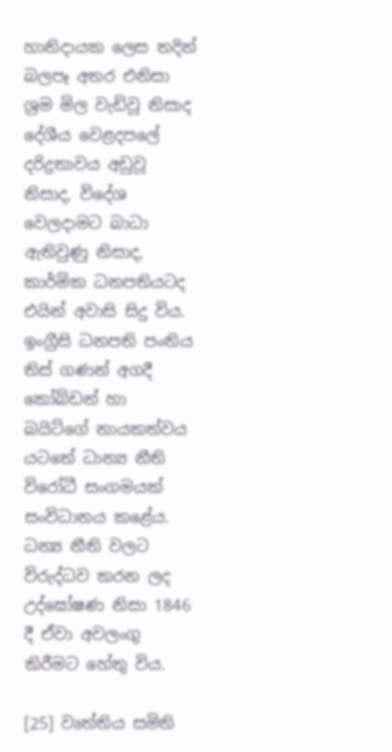හානිදායක ලෙස තදින් බලපෑ අතර එනිසා ශ්‍රම මිල වැඩිවූ නිසාද දේශීය වෙළදපලේ දරිද්‍රතාවය අඩුවූ නිසාද, විදේශ වෙලදාමට බාධා ඇතිවුණු නිසාද, කාර්මික ධනපතියටද එයින් අවාසි සිදු විය. ඉංග්‍රීසි ධනපති පංතිය තිස් ගණන් අගදී කෝබ්ඩන් හා බයිට්ගේ නායකත්වය යටතේ ධාන්‍ය නීති විරෝධී සංගමයක් සංවිධානය කළේය. ධන්‍ය නීති වලට විරුද්ධව කරන ලද උද්ඝෝෂණ නිසා 1846 දී ඒවා අවලංගු කිරීමට හේතු විය.

[25] වෘත්තිය සමිති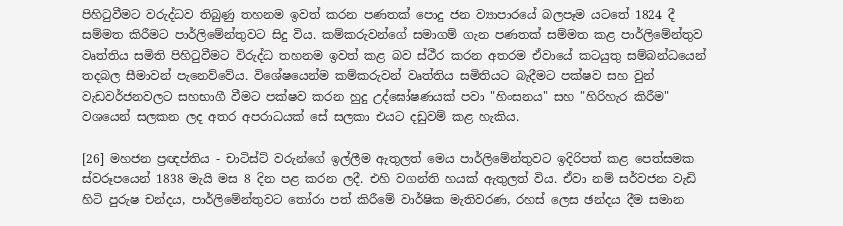පිහිටුවීමට වරුද්ධව තිබුණු තහනම ඉවත් කරන පණතක් පොදු ජන ව්‍යාපාරයේ බලපෑම යටතේ 1824 දී සම්මත කිරීමට පාර්ලිමේන්තුවට සිදු විය. කම්කරුවන්ගේ සමාගම් ගැන පණතක් සම්මත කළ පාර්ලිමේන්තුව වෘත්තිය සමිති පිහිටුවීමට විරුද්ධ තහනම ඉවත් කළ බව ස්ථීර කරන අතරම ඒවායේ කටයුතු සම්බන්ධයෙන් තදබල සීමාවන් පැනෙව්වේය. විශේෂයෙන්ම කම්කරුවන් වෘත්තිය සමිතියට බැදීමට පක්ෂව සහ වුන් වැඩවර්ජනවලට සහභාගී වීමට පක්ෂව කරන හුදු උද්ඝෝෂණයක් පවා "හිංසනය" සහ "හිරිහැර කිරීම" වශයෙන් සලකන ලද අතර අපරාධයක් සේ සලකා එයට දඩුවම් කළ හැකිය.

[26] මහජන ප්‍රඥප්තිය - චාටිස්ට් වරුන්ගේ ඉල්ලීම ඇතුලත් මෙය පාර්ලිමේන්තුවට ඉදිරිපත් කළ පෙත්සමක ස්වරූපයෙන් 1838 මැයි මස 8 දින පළ කරන ලදී. එහි වගන්ති හයක් ඇතුලත් විය. ඒවා නම් සර්වජන වැඩි හිටි පුරුෂ චන්දය, පාර්ලිමේන්තුවට තෝරා පත් කිරීමේ වාර්ෂික මැතිවරණ, රහස් ලෙස ඡන්දය දීම සමාන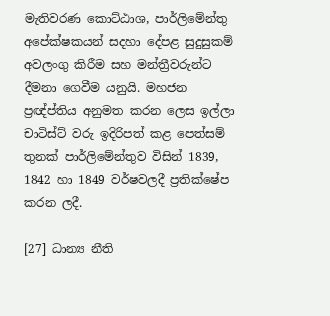මැතිවරණ කොට්ඨාශ, පාර්ලිමේන්තු අපේක්ෂකයන් සදහා දේපළ සුදුසුකම් අවලංගු කිරීම සහ මන්ත්‍රීවරුන්ට දීමනා ගෙවීම යනුයි. මහජන ප්‍රඥ්ප්තිය අනුමත කරන ලෙස ඉල්ලා චාටිස්ට් වරු ඉදිරිපත් කළ පෙත්සම් තුනක් පාර්ලිමේන්තුව විසින් 1839, 1842 හා 1849 වර්ෂවලදී ප්‍රතික්ෂේප කරන ලදී.

[27] ධාන්‍ය නීති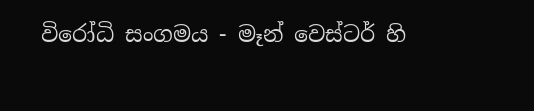විරෝධි සංගමය - මෑන් වෙස්ටර් හි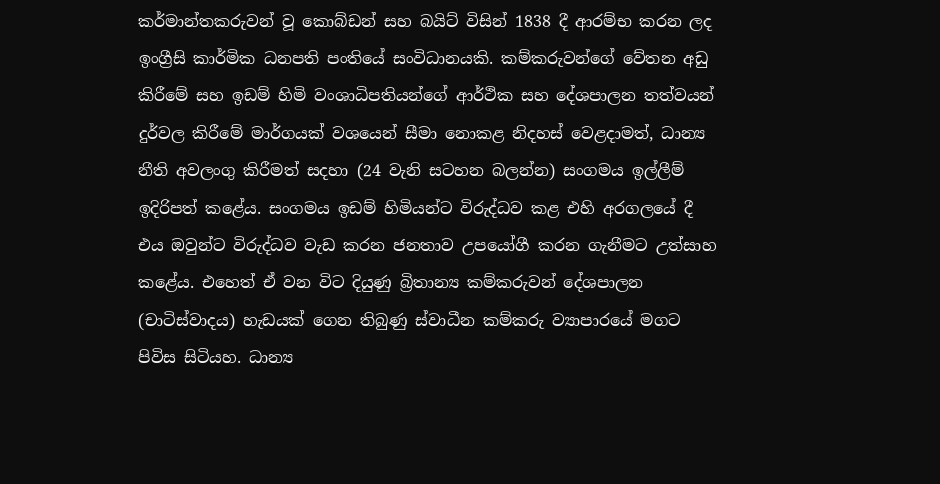කර්මාන්තකරුවන් වූ කොබ්ඩන් සහ බයිට් විසින් 1838 දී ආරම්භ කරන ලද ඉංග්‍රීසි කාර්මික ධනපති පංතියේ සංවිධානයකි. කම්කරුවන්ගේ වේතන අඩු කිරීමේ සහ ඉඩම් හිමි වංශාධිපතියන්ගේ ආර්ථික සහ දේශපාලන තත්වයන් දුර්වල කිරීමේ මාර්ගයක් වශයෙන් සීමා නොකළ නිදහස් වෙළදාමත්, ධාන්‍ය නීති අවලංගු කිරීමත් සදහා (24 වැනි සටහන බලන්න) සංගමය ඉල්ලීම් ඉදිරිපත් කළේය. සංගමය ඉඩම් හිමියන්ට විරුද්ධව කළ එහි අරගලයේ දී එය ඔවුන්ට විරුද්ධව වැඩ කරන ජනතාව උපයෝගී කරන ගැනීමට උත්සාහ කළේය. එහෙත් ඒ වන විට දියුණු බ්‍රිතාන්‍ය කම්කරුවන් දේශපාලන (චාටිස්වාදය) හැඩයක් ගෙන තිබුණු ස්වාධීන කම්කරු ව්‍යාපාරයේ මගට පිවිස සිටියහ. ධාන්‍ය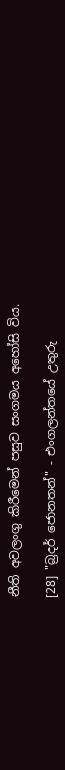නීති අවලංගු කිරීමෙන් පසුව සංගමය අහෝසි විය.

[28] "බ්‍රදර් ජොනතන්" - එංගලන්තයේ උතුරු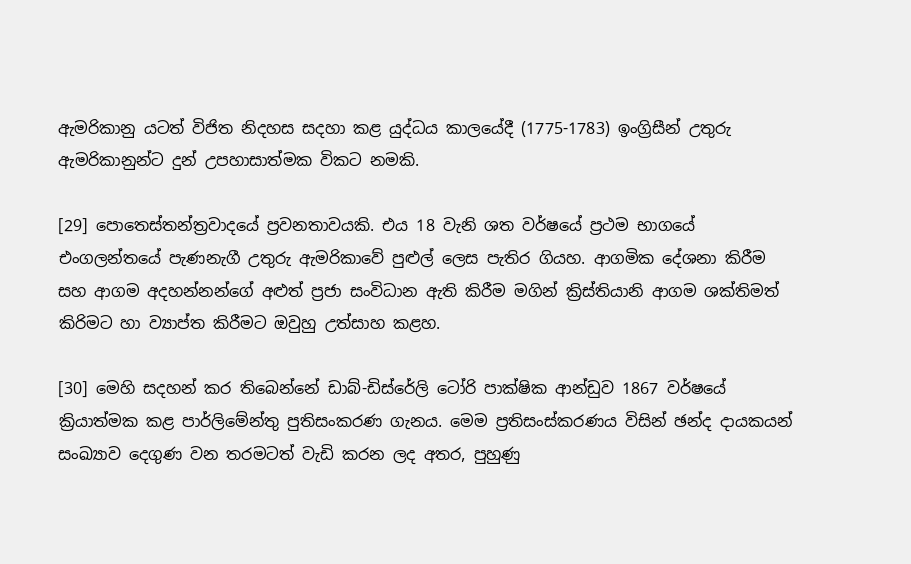ඇමරිකානු යටත් විජිත නිදහස සදහා කළ යුද්ධය කාලයේදී (1775-1783) ඉංග්‍රිසීන් උතුරු ඇමරිකානුන්ට දුන් උපහාසාත්මක විකට නමකි.

[29] පොතෙස්තන්ත්‍රවාදයේ ප්‍රවනතාවයකි. එය 18 වැනි ශත වර්ෂයේ ප්‍රථම භාගයේ එංගලන්තයේ පැණනැගී උතුරු ඇමරිකාවේ පුළුල් ලෙස පැතිර ගියහ. ආගමික දේශනා කිරීම සහ ආගම අදහන්නන්ගේ අළුත් ප්‍රජා සංවිධාන ඇති කිරීම මගින් ක්‍රිස්තියානි ආගම ශක්තිමත් කිරිමට හා ව්‍යාප්ත කිරීමට ඔවුහු උත්සාහ කළහ.

[30] මෙහි සදහන් කර තිබෙන්නේ ඩාබ්-ඩිස්රේලි ටෝරි පාක්ෂික ආන්ඩුව 1867 වර්ෂයේ ක්‍රියාත්මක කළ පාර්ලිමේන්තු පුතිසංකරණ ගැනය. මෙම ප්‍රතිසංස්කරණය විසින් ඡන්ද දායකයන් සංඛ්‍යාව දෙගුණ වන තරමටත් වැඩි කරන ලද අතර, පුහුණු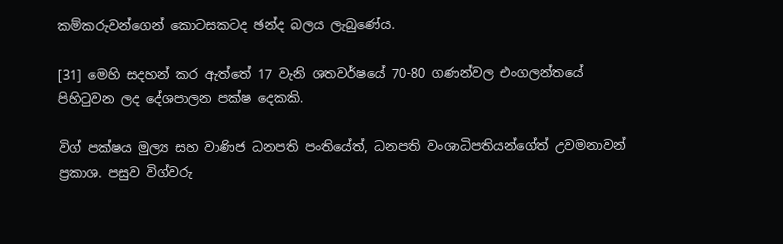කම්කරුවන්ගෙන් කොටසකටද ඡන්ද බලය ලැබුණේය.

[31] මෙහි සදහන් කර ඇත්තේ 17 වැනි ශතවර්ෂයේ 70-80 ගණන්වල එංගලන්තයේ පිහිටුවන ලද දේශපාලන පක්ෂ දෙකකි.

විග් පක්ෂය මුල්‍ය සහ වාණිජ ධනපති පංතියේත්, ධනපති වංශාධිපතියන්ගේත් උවමනාවන් ප්‍රකාශ. පසුව විග්වරු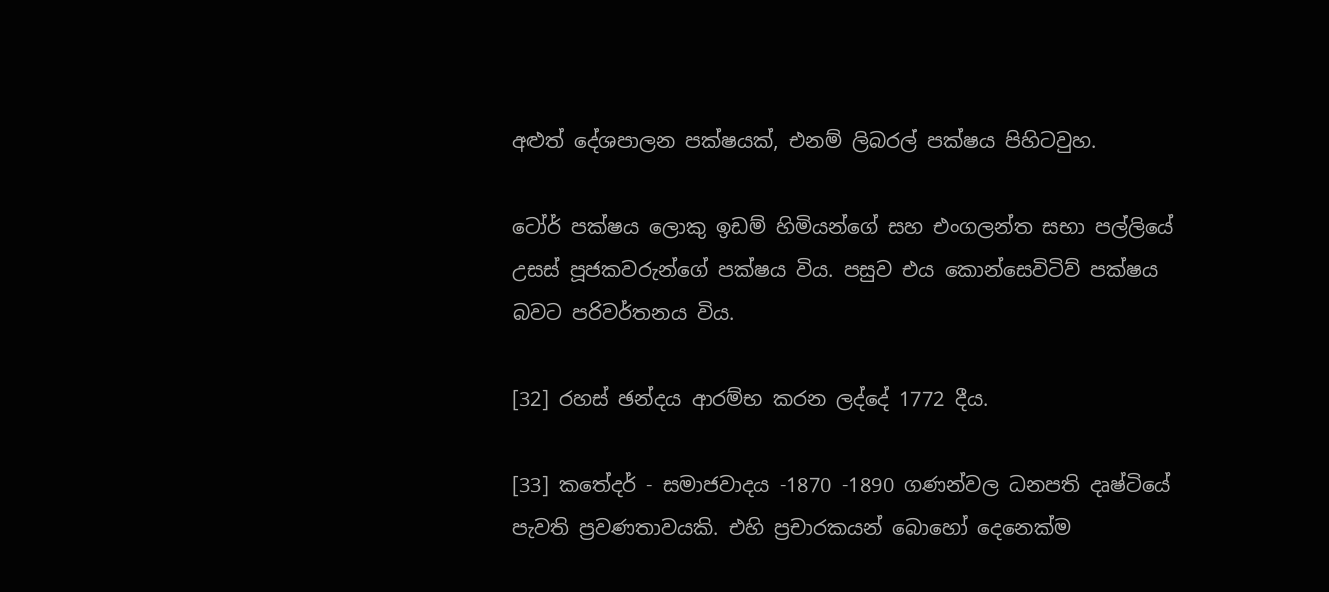අළුත් දේශපාලන පක්ෂයක්, එනම් ලිබරල් පක්ෂය පිහිටවුහ.

ටෝර් පක්ෂය ලොකු ඉඩම් හිමියන්ගේ සහ එංගලන්ත සභා පල්ලියේ උසස් පූජකවරුන්ගේ පක්ෂය විය. පසුව එය කොන්සෙවිටිව් පක්ෂය බවට පරිවර්තනය විය.

[32] රහස් ඡන්දය ආරම්භ කරන ලද්දේ 1772 දීය.

[33] කතේදර් - සමාජවාදය -1870 -1890 ගණන්වල ධනපති දෘෂ්ටියේ පැවති ප්‍රවණතාවයකි. එහි ප්‍රචාරකයන් බොහෝ දෙනෙක්ම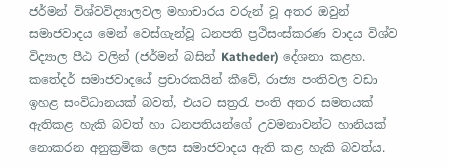ජර්මන් විශ්වවිද්‍යාලවල මහාචාරය වරුන් වූ අතර ඔවුන් සමාජවාදය මෙන් වෙස්ගැන්වූ ධනපති ප්‍රථිසංස්කරණ වාදය විශ්ව විද්‍යාල පීඨ වලින් (ජර්මන් බසින් Katheder) දේශනා කළහ. කතේදර් සමාජවාදයේ ප්‍රචාරකයින් කීවේ, රාජ්‍ය පංතිවල වඩා ඉහළ සංවිධානයක් බවත්, එයට සත්‍රරැ පංති අතර සමතයක් ඇතිකළ හැකි බවත් හා ධනපතියන්ගේ උවමනාවන්ට හානියක් නොකරන අනුක්‍රමික ලෙස සමාජවාදය ඇති කළ හැකි බවත්ය.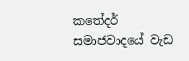කතේදර් සමාජවාදයේ වැඩ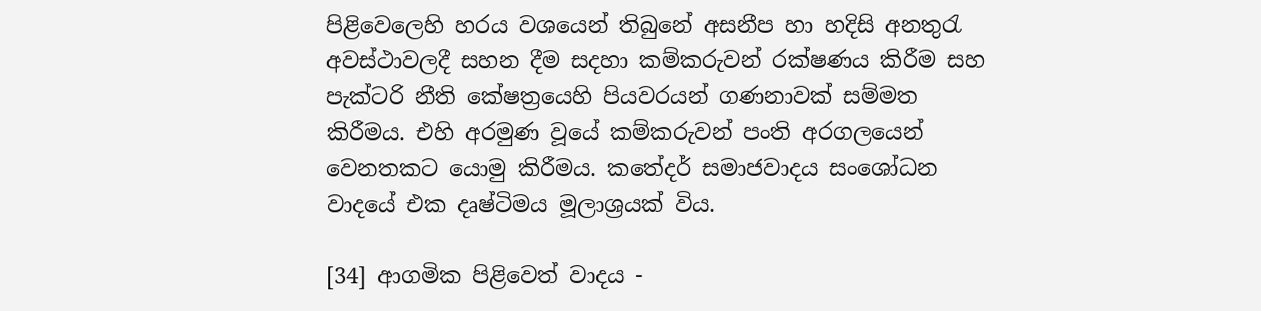පිළිවෙලෙහි හරය වශයෙන් තිබුනේ අසනීප හා හදිසි අනතුරැ අවස්ථාවලදී සහන දීම සදහා කම්කරුවන් රක්ෂණය කිරීම සහ පැක්ටරි නීති කේෂත්‍රයෙහි පියවරයන් ගණනාවක් සම්මත කිරීමය. එහි අරමුණ වූයේ කම්කරුවන් පංති අරගලයෙන් වෙනතකට යොමු කිරීමය. කතේදර් සමාජවාදය සංශෝධන වාදයේ එක දෘෂ්ටිමය මූලාශ්‍රයක් විය.

[34] ආගමික පිළිවෙත් වාදය -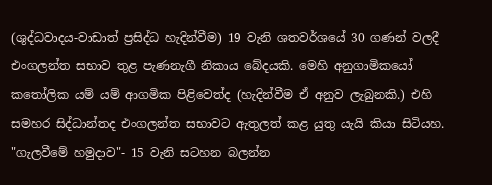(ශුද්ධවාදය-වාඩාත් ප්‍රසිද්ධ හැදින්වීම) 19 වැනි ශතවර්ශයේ 30 ගණන් වලදී එංගලන්ත සභාව තුළ පැණනැගී නිකාය බේදයකි. මෙහි අනුගාමිකයෝ කතෝලික යම් යම් ආගමික පිළිවෙත්ද (හැදින්වීම ඒ අනුව ලැබුනකි.) එහි සමහර සිද්ධාන්තද එංගලන්ත සභාවට ඇතුලත් කළ යුතු යැයි කියා සිටියහ. "ගැලවීමේ හමුදාව"- 15 වැනි සටහන බලන්න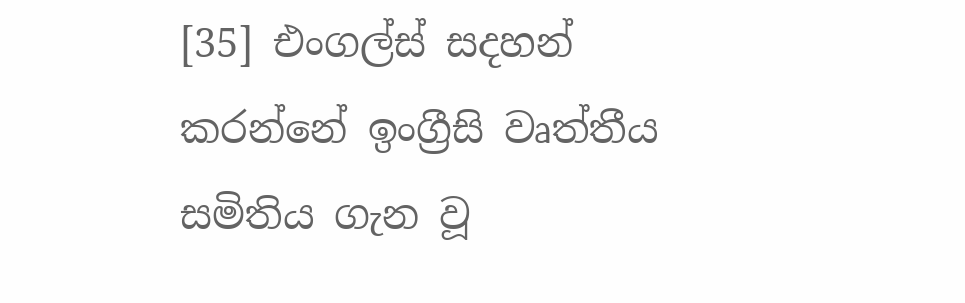[35] එංගල්ස් සදහන් කරන්නේ ඉංග්‍රීසි වෘත්තීය සමිතිය ගැන වූ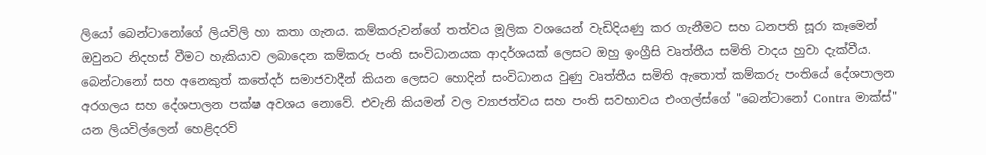ලියෝ බෙන්ටානෝගේ ලියවිලි හා කතා ගැනය. කම්කරුවන්ගේ තත්වය මූලික වශයෙන් වැඩිදියණු කර ගැනීමට සහ ධනපති සූරා කෑමෙන් ඔවුනට නිදහස් වීමට හැකියාව ලබාදෙන කම්කරු පංති සංවිධානයක ආදර්ශයක් ලෙසට ඔහු ඉංග්‍රීසි වෘත්තීය සමිති වාදය හුවා දැක්වීය. බෙන්ටානෝ සහ අනෙකුත් කතේදර් සමාජවාදීන් කියන ලෙසට හොදින් සංවිධානය වුණු වෘත්තීය සමිති ඇතොත් කම්කරු පංතියේ දේශපාලන අරගලය සහ දේශපාලන පක්ෂ අවශය නොවේ. එවැනි කියමන් වල ව්‍යාජත්වය සහ පංති සවභාවය එංගල්ස්ගේ "බෙන්ටානෝ Contra මාක්ස්" යන ලියවිල්ලෙන් හෙළිදරව්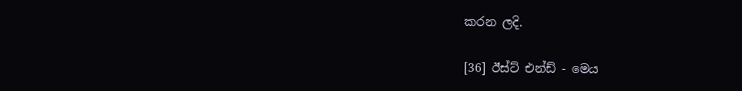කරන ලදි.

[36] ඊස්ට් එන්ඩ් - මෙය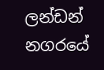ලන්ඩන් නගරයේ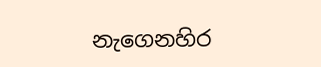නැගෙනහිර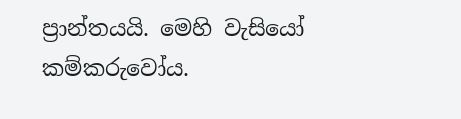ප්‍රාන්තයයි. මෙහි වැසියෝ කම්කරුවෝය.